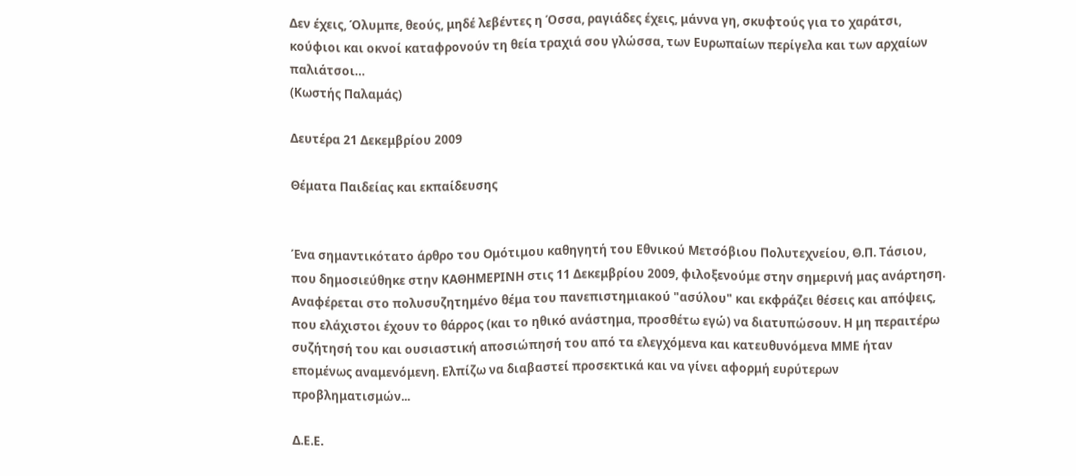Δεν έχεις, Όλυμπε, θεούς, μηδέ λεβέντες η Όσσα, ραγιάδες έχεις, μάννα γη, σκυφτούς για το χαράτσι, κούφιοι και οκνοί καταφρονούν τη θεία τραχιά σου γλώσσα, των Ευρωπαίων περίγελα και των αρχαίων παλιάτσοι…
(Κωστής Παλαμάς)

Δευτέρα 21 Δεκεμβρίου 2009

Θέματα Παιδείας και εκπαίδευσης


Ένα σημαντικότατο άρθρο του Ομότιμου καθηγητή του Εθνικού Μετσόβιου Πολυτεχνείου, Θ.Π. Τάσιου, που δημοσιεύθηκε στην ΚΑΘΗΜΕΡΙΝΗ στις 11 Δεκεμβρίου 2009, φιλοξενούμε στην σημερινή μας ανάρτηση. Αναφέρεται στο πολυσυζητημένο θέμα του πανεπιστημιακού "ασύλου" και εκφράζει θέσεις και απόψεις, που ελάχιστοι έχουν το θάρρος (και το ηθικό ανάστημα, προσθέτω εγώ) να διατυπώσουν. Η μη περαιτέρω συζήτησή του και ουσιαστική αποσιώπησή του από τα ελεγχόμενα και κατευθυνόμενα ΜΜΕ ήταν επομένως αναμενόμενη. Ελπίζω να διαβαστεί προσεκτικά και να γίνει αφορμή ευρύτερων προβληματισμών...

Δ.Ε.Ε.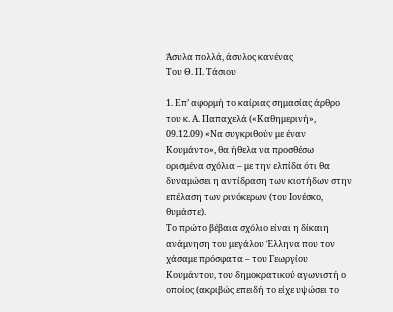Άσυλα πολλά, άσυλος κανένας
Του Θ. Π. Τάσιου

1. Επ’ αφορμή το καίριας σημασίας άρθρο του κ. Α. Παπαχελά («Καθημερινή», 09.12.09) «Να συγκριθούν με έναν Κουμάντο», θα ήθελα να προσθέσω ορισμένα σχόλια – με την ελπίδα ότι θα δυναμώσει η αντίδραση των κιοτήδων στην επέλαση των ρινόκερων (του Ιονέσκο, θυμάστε).
Το πρώτο βέβαια σχόλιο είναι η δίκαιη ανάμνηση του μεγάλου Έλληνα που τον χάσαμε πρόσφατα – του Γεωργίου Κουμάντου, του δημοκρατικού αγωνιστή ο οποίος (ακριβώς επειδή το είχε υψώσει το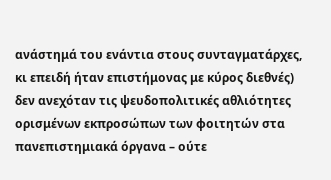ανάστημά του ενάντια στους συνταγματάρχες, κι επειδή ήταν επιστήμονας με κύρος διεθνές) δεν ανεχόταν τις ψευδοπολιτικές αθλιότητες ορισμένων εκπροσώπων των φοιτητών στα πανεπιστημιακά όργανα – ούτε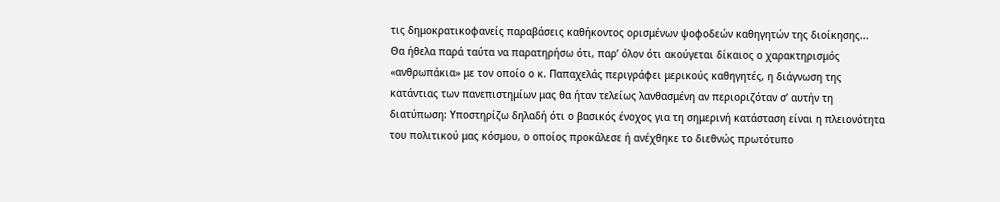τις δημοκρατικοφανείς παραβάσεις καθήκοντος ορισμένων ψοφοδεών καθηγητών της διοίκησης...
Θα ήθελα παρά ταύτα να παρατηρήσω ότι, παρ’ όλον ότι ακούγεται δίκαιος ο χαρακτηρισμός «ανθρωπάκια» με τον οποίο ο κ. Παπαχελάς περιγράφει μερικούς καθηγητές, η διάγνωση της κατάντιας των πανεπιστημίων μας θα ήταν τελείως λανθασμένη αν περιοριζόταν σ’ αυτήν τη διατύπωση: Υποστηρίζω δηλαδή ότι ο βασικός ένοχος για τη σημερινή κατάσταση είναι η πλειονότητα του πολιτικού μας κόσμου, ο οποίος προκάλεσε ή ανέχθηκε το διεθνώς πρωτότυπο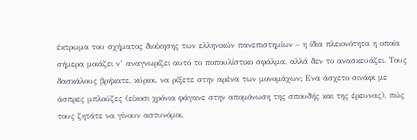έκτρωμα του σχήματος διοίκησης των ελληνικών πανεπιστημίων – η ίδια πλειονότητα η οποία σήμερα μοιάζει ν’ αναγνωρίζει αυτό το ποπουλίστικο σφάλμα, αλλά δεν το ανασκευάζει. Τους δασκάλους βρήκατε, κύριοι, να ρίξετε στην αρένα των μονομάχων; Ενα άσχετο σινάφι με άσπρες μπλούζες (είκοσι χρόνια φάγανε στην απομόνωση της σπουδής και της έρευνας), πώς τους ζητάτε να γίνουν αστυνόμοι,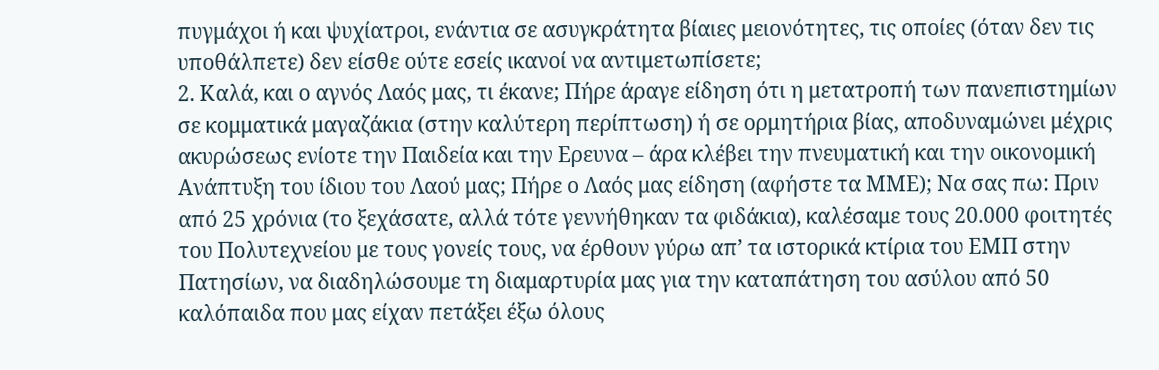πυγμάχοι ή και ψυχίατροι, ενάντια σε ασυγκράτητα βίαιες μειονότητες, τις οποίες (όταν δεν τις υποθάλπετε) δεν είσθε ούτε εσείς ικανοί να αντιμετωπίσετε;
2. Καλά, και ο αγνός Λαός μας, τι έκανε; Πήρε άραγε είδηση ότι η μετατροπή των πανεπιστημίων σε κομματικά μαγαζάκια (στην καλύτερη περίπτωση) ή σε ορμητήρια βίας, αποδυναμώνει μέχρις ακυρώσεως ενίοτε την Παιδεία και την Ερευνα – άρα κλέβει την πνευματική και την οικονομική Ανάπτυξη του ίδιου του Λαού μας; Πήρε ο Λαός μας είδηση (αφήστε τα ΜΜΕ); Να σας πω: Πριν από 25 χρόνια (το ξεχάσατε, αλλά τότε γεννήθηκαν τα φιδάκια), καλέσαμε τους 20.000 φοιτητές του Πολυτεχνείου με τους γονείς τους, να έρθουν γύρω απ’ τα ιστορικά κτίρια του ΕΜΠ στην Πατησίων, να διαδηλώσουμε τη διαμαρτυρία μας για την καταπάτηση του ασύλου από 50 καλόπαιδα που μας είχαν πετάξει έξω όλους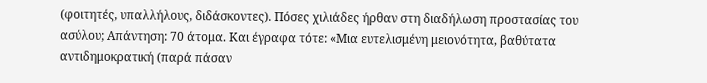(φοιτητές, υπαλλήλους, διδάσκοντες). Πόσες χιλιάδες ήρθαν στη διαδήλωση προστασίας του ασύλου; Απάντηση: 70 άτομα. Και έγραφα τότε: «Μια ευτελισμένη μειονότητα, βαθύτατα αντιδημοκρατική (παρά πάσαν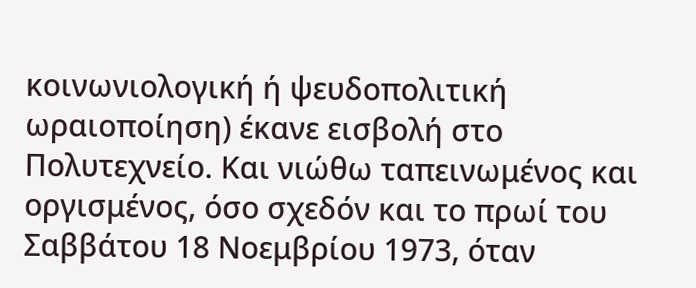κοινωνιολογική ή ψευδοπολιτική ωραιοποίηση) έκανε εισβολή στο Πολυτεχνείο. Και νιώθω ταπεινωμένος και οργισμένος, όσο σχεδόν και το πρωί του Σαββάτου 18 Νοεμβρίου 1973, όταν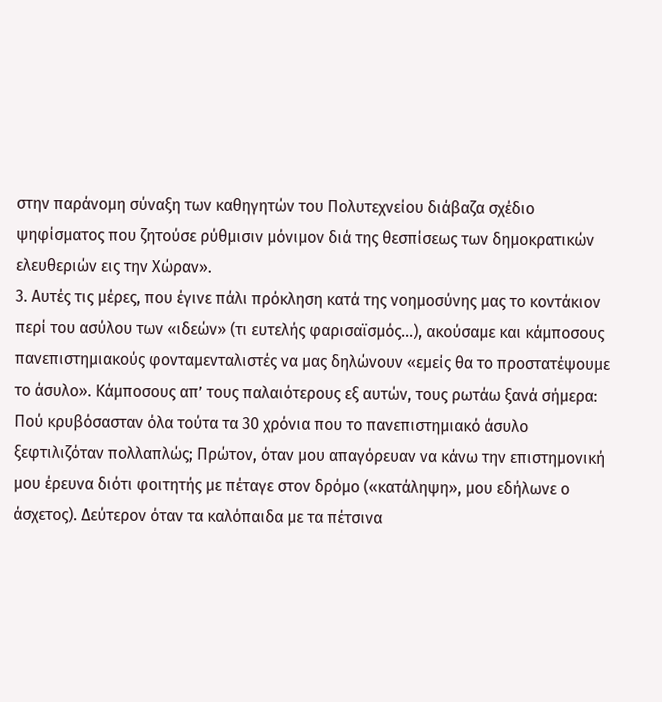στην παράνομη σύναξη των καθηγητών του Πολυτεχνείου διάβαζα σχέδιο ψηφίσματος που ζητούσε ρύθμισιν μόνιμον διά της θεσπίσεως των δημοκρατικών ελευθεριών εις την Χώραν».
3. Αυτές τις μέρες, που έγινε πάλι πρόκληση κατά της νοημοσύνης μας το κοντάκιον περί του ασύλου των «ιδεών» (τι ευτελής φαρισαϊσμός…), ακούσαμε και κάμποσους πανεπιστημιακούς φονταμενταλιστές να μας δηλώνουν «εμείς θα το προστατέψουμε το άσυλο». Κάμποσους απ’ τους παλαιότερους εξ αυτών, τους ρωτάω ξανά σήμερα: Πού κρυβόσασταν όλα τούτα τα 30 χρόνια που το πανεπιστημιακό άσυλο ξεφτιλιζόταν πολλαπλώς; Πρώτον, όταν μου απαγόρευαν να κάνω την επιστημονική μου έρευνα διότι φοιτητής με πέταγε στον δρόμο («κατάληψη», μου εδήλωνε ο άσχετος). Δεύτερον όταν τα καλόπαιδα με τα πέτσινα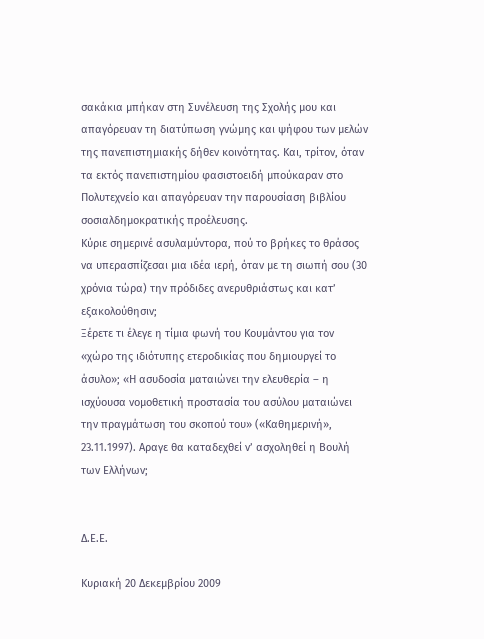σακάκια μπήκαν στη Συνέλευση της Σχολής μου και απαγόρευαν τη διατύπωση γνώμης και ψήφου των μελών της πανεπιστημιακής δήθεν κοινότητας. Και, τρίτον, όταν τα εκτός πανεπιστημίου φασιστοειδή μπούκαραν στο Πολυτεχνείο και απαγόρευαν την παρουσίαση βιβλίου σοσιαλδημοκρατικής προέλευσης.
Κύριε σημερινέ ασυλαμύντορα, πού το βρήκες το θράσος να υπερασπίζεσαι μια ιδέα ιερή, όταν με τη σιωπή σου (30 χρόνια τώρα) την πρόδιδες ανερυθριάστως και κατ’ εξακολούθησιν;
Ξέρετε τι έλεγε η τίμια φωνή του Κουμάντου για τον «χώρο της ιδιότυπης ετεροδικίας που δημιουργεί το άσυλο»; «Η ασυδοσία ματαιώνει την ελευθερία – η ισχύουσα νομοθετική προστασία του ασύλου ματαιώνει την πραγμάτωση του σκοπού του» («Καθημερινή», 23.11.1997). Αραγε θα καταδεχθεί ν’ ασχοληθεί η Βουλή των Ελλήνων;


Δ.Ε.Ε.

Κυριακή 20 Δεκεμβρίου 2009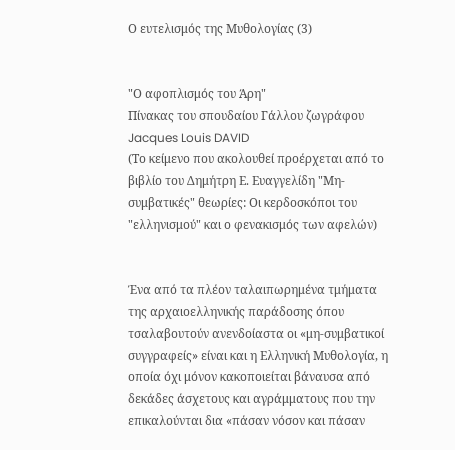Ο ευτελισμός της Μυθολογίας (3)


"Ο αφοπλισμός του Άρη"
Πίνακας του σπουδαίου Γάλλου ζωγράφου Jacques Louis DAVID
(Το κείμενο που ακολουθεί προέρχεται από το βιβλίο του Δημήτρη Ε. Ευαγγελίδη "Μη-συμβατικές" θεωρίες: Οι κερδοσκόποι του "ελληνισμού" και ο φενακισμός των αφελών)


Ένα από τα πλέον ταλαιπωρημένα τμήματα της αρχαιοελληνικής παράδοσης όπου τσαλαβουτούν ανενδοίαστα οι «μη-συμβατικοί συγγραφείς» είναι και η Ελληνική Μυθολογία, η οποία όχι μόνον κακοποιείται βάναυσα από δεκάδες άσχετους και αγράμματους που την επικαλούνται δια «πάσαν νόσον και πάσαν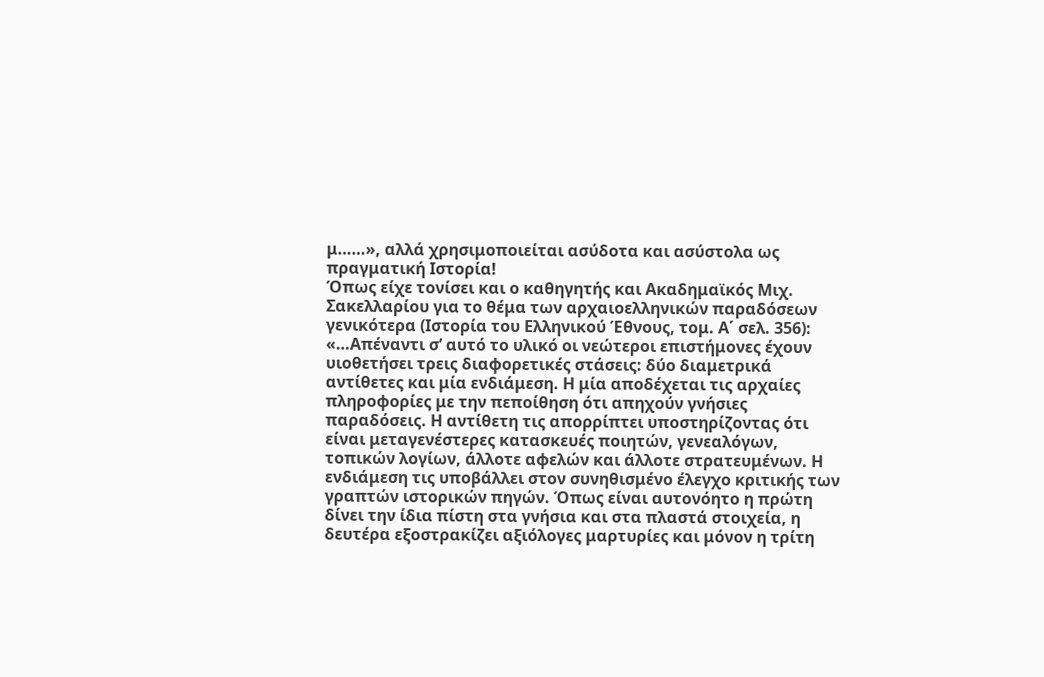μ……», αλλά χρησιμοποιείται ασύδοτα και ασύστολα ως πραγματική Ιστορία!
Όπως είχε τονίσει και ο καθηγητής και Ακαδημαϊκός Μιχ. Σακελλαρίου για το θέμα των αρχαιοελληνικών παραδόσεων γενικότερα (Ιστορία του Ελληνικού Έθνους, τομ. Α΄ σελ. 356):
«…Απέναντι σ’ αυτό το υλικό οι νεώτεροι επιστήμονες έχουν υιοθετήσει τρεις διαφορετικές στάσεις: δύο διαμετρικά αντίθετες και μία ενδιάμεση. Η μία αποδέχεται τις αρχαίες πληροφορίες με την πεποίθηση ότι απηχούν γνήσιες παραδόσεις. Η αντίθετη τις απορρίπτει υποστηρίζοντας ότι είναι μεταγενέστερες κατασκευές ποιητών, γενεαλόγων, τοπικών λογίων, άλλοτε αφελών και άλλοτε στρατευμένων. Η ενδιάμεση τις υποβάλλει στον συνηθισμένο έλεγχο κριτικής των γραπτών ιστορικών πηγών. Όπως είναι αυτονόητο η πρώτη δίνει την ίδια πίστη στα γνήσια και στα πλαστά στοιχεία, η δευτέρα εξοστρακίζει αξιόλογες μαρτυρίες και μόνον η τρίτη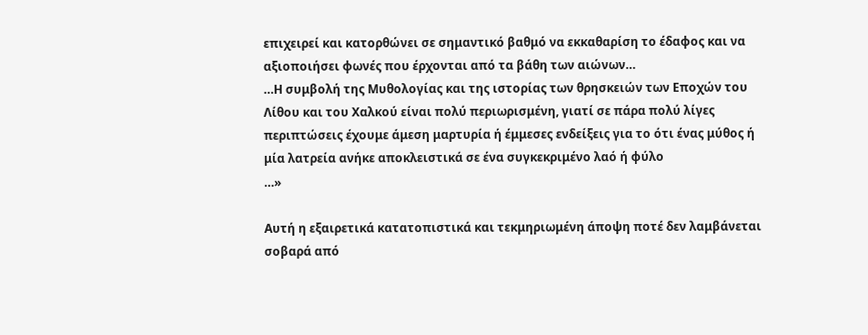επιχειρεί και κατορθώνει σε σημαντικό βαθμό να εκκαθαρίση το έδαφος και να αξιοποιήσει φωνές που έρχονται από τα βάθη των αιώνων…
…Η συμβολή της Μυθολογίας και της ιστορίας των θρησκειών των Εποχών του Λίθου και του Χαλκού είναι πολύ περιωρισμένη, γιατί σε πάρα πολύ λίγες περιπτώσεις έχουμε άμεση μαρτυρία ή έμμεσες ενδείξεις για το ότι ένας μύθος ή μία λατρεία ανήκε αποκλειστικά σε ένα συγκεκριμένο λαό ή φύλο
…»

Αυτή η εξαιρετικά κατατοπιστικά και τεκμηριωμένη άποψη ποτέ δεν λαμβάνεται σοβαρά από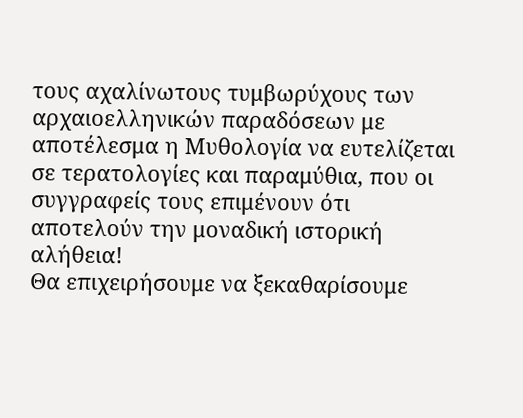τους αχαλίνωτους τυμβωρύχους των αρχαιοελληνικών παραδόσεων με αποτέλεσμα η Μυθολογία να ευτελίζεται σε τερατολογίες και παραμύθια, που οι συγγραφείς τους επιμένουν ότι αποτελούν την μοναδική ιστορική αλήθεια!
Θα επιχειρήσουμε να ξεκαθαρίσουμε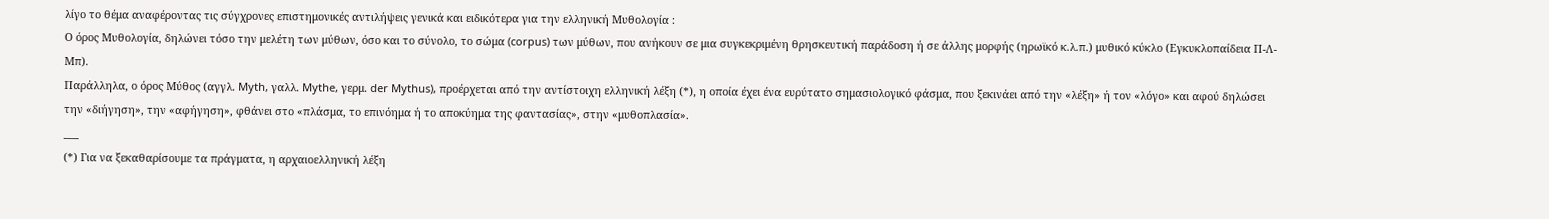λίγο το θέμα αναφέροντας τις σύγχρονες επιστημονικές αντιλήψεις γενικά και ειδικότερα για την ελληνική Μυθολογία :
Ο όρος Μυθολογία, δηλώνει τόσο την μελέτη των μύθων, όσο και το σύνολο, το σώμα (corpus) των μύθων, που ανήκουν σε μια συγκεκριμένη θρησκευτική παράδοση ή σε άλλης μορφής (ηρωϊκό κ.λ.π.) μυθικό κύκλο (Εγκυκλοπαίδεια Π-Λ-Μπ).
Παράλληλα, ο όρος Μύθος (αγγλ. Myth, γαλλ. Mythe, γερμ. der Mythus), προέρχεται από την αντίστοιχη ελληνική λέξη (*), η οποία έχει ένα ευρύτατο σημασιολογικό φάσμα, που ξεκινάει από την «λέξη» ή τον «λόγο» και αφού δηλώσει την «διήγηση», την «αφήγηση», φθάνει στο «πλάσμα, το επινόημα ή το αποκύημα της φαντασίας», στην «μυθοπλασία».
___
(*) Για να ξεκαθαρίσουμε τα πράγματα, η αρχαιοελληνική λέξη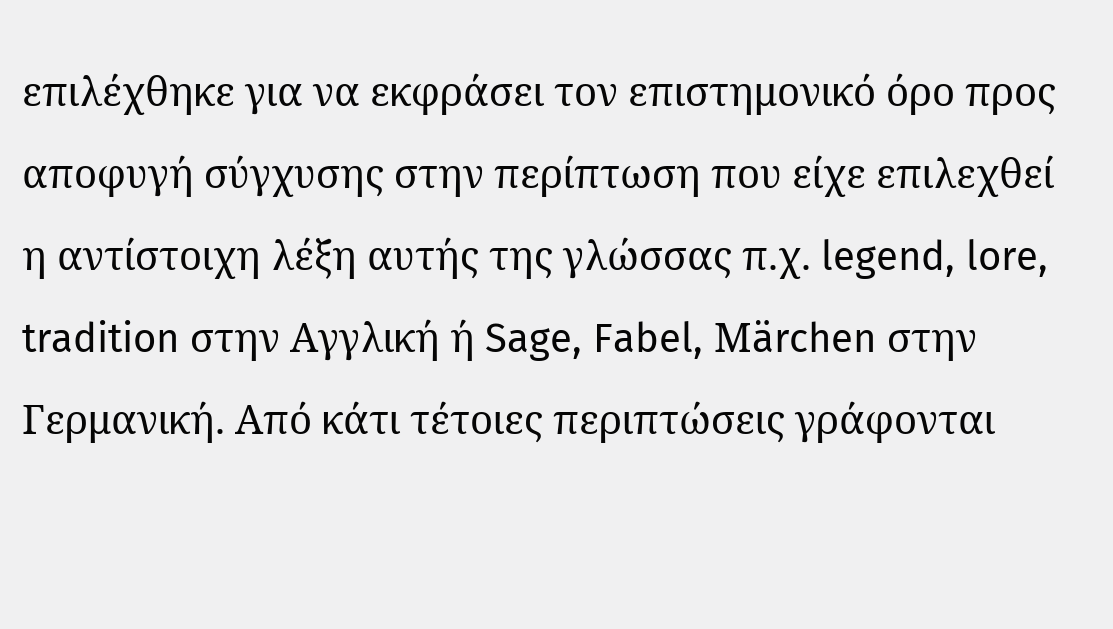επιλέχθηκε για να εκφράσει τον επιστημονικό όρο προς αποφυγή σύγχυσης στην περίπτωση που είχε επιλεχθεί η αντίστοιχη λέξη αυτής της γλώσσας π.χ. legend, lore, tradition στην Αγγλική ή Sage, Fabel, Μärchen στην Γερμανική. Από κάτι τέτοιες περιπτώσεις γράφονται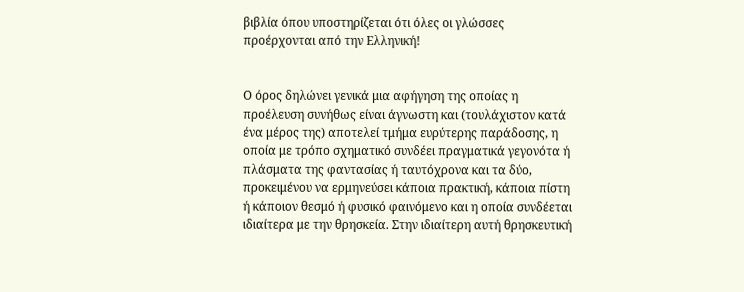βιβλία όπου υποστηρίζεται ότι όλες οι γλώσσες προέρχονται από την Ελληνική!


Ο όρος δηλώνει γενικά μια αφήγηση της οποίας η προέλευση συνήθως είναι άγνωστη και (τουλάχιστον κατά ένα μέρος της) αποτελεί τμήμα ευρύτερης παράδοσης, η οποία με τρόπο σχηματικό συνδέει πραγματικά γεγονότα ή πλάσματα της φαντασίας ή ταυτόχρονα και τα δύο, προκειμένου να ερμηνεύσει κάποια πρακτική, κάποια πίστη ή κάποιον θεσμό ή φυσικό φαινόμενο και η οποία συνδέεται ιδιαίτερα με την θρησκεία. Στην ιδιαίτερη αυτή θρησκευτική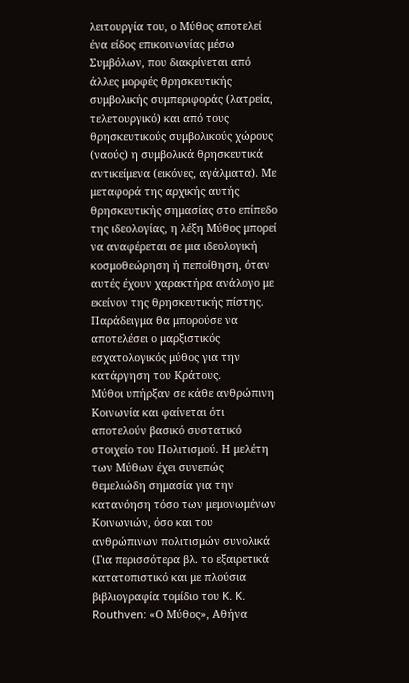λειτουργία του, ο Μύθος αποτελεί ένα είδος επικοινωνίας μέσω Συμβόλων, που διακρίνεται από άλλες μορφές θρησκευτικής συμβολικής συμπεριφοράς (λατρεία, τελετουργικό) και από τους θρησκευτικούς συμβολικούς χώρους (ναούς) η συμβολικά θρησκευτικά αντικείμενα (εικόνες, αγάλματα). Με μεταφορά της αρχικής αυτής θρησκευτικής σημασίας στο επίπεδο της ιδεολογίας, η λέξη Μύθος μπορεί να αναφέρεται σε μια ιδεολογική κοσμοθεώρηση ή πεποίθηση, όταν αυτές έχουν χαρακτήρα ανάλογο με εκείνον της θρησκευτικής πίστης. Παράδειγμα θα μπορούσε να αποτελέσει ο μαρξιστικός εσχατολογικός μύθος για την κατάργηση του Κράτους.
Μύθοι υπήρξαν σε κάθε ανθρώπινη Κοινωνία και φαίνεται ότι αποτελούν βασικό συστατικό στοιχείο του Πολιτισμού. Η μελέτη των Μύθων έχει συνεπώς θεμελιώδη σημασία για την κατανόηση τόσο των μεμονωμένων Κοινωνιών, όσο και του ανθρώπινων πολιτισμών συνολικά (Για περισσότερα βλ. το εξαιρετικά κατατοπιστικό και με πλούσια βιβλιογραφία τομίδιο του K. K. Routhven: «Ο Μύθος», Αθήνα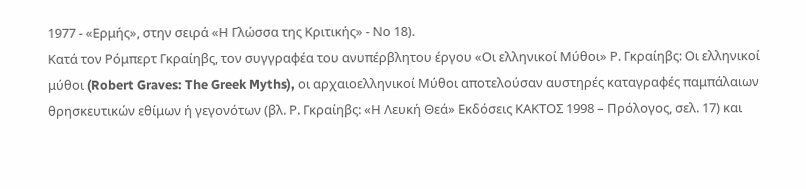1977 - «Ερμής», στην σειρά «Η Γλώσσα της Κριτικής» - Νο 18).
Κατά τον Ρόμπερτ Γκραίηβς, τον συγγραφέα του ανυπέρβλητου έργου «Οι ελληνικοί Μύθοι» Ρ. Γκραίηβς: Οι ελληνικοί μύθοι (Robert Graves: The Greek Myths), oι αρχαιοελληνικοί Μύθοι αποτελούσαν αυστηρές καταγραφές παμπάλαιων θρησκευτικών εθίμων ή γεγονότων (βλ. Ρ. Γκραίηβς: «Η Λευκή Θεά» Εκδόσεις ΚΑΚΤΟΣ 1998 – Πρόλογος, σελ. 17) και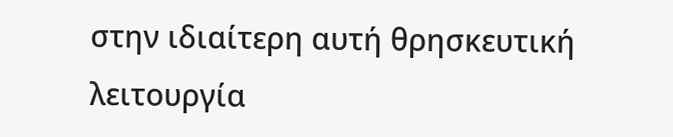στην ιδιαίτερη αυτή θρησκευτική λειτουργία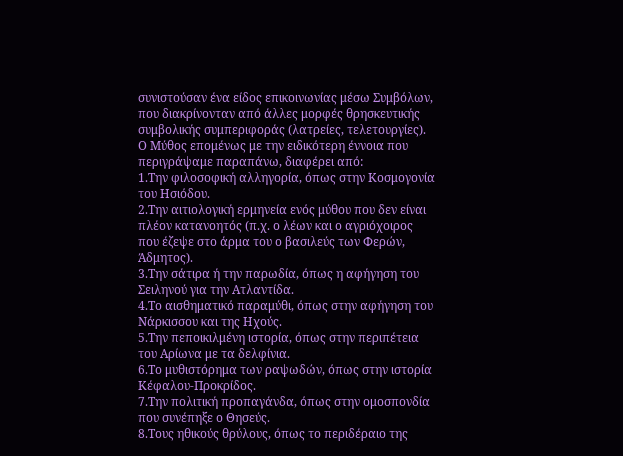συνιστούσαν ένα είδος επικοινωνίας μέσω Συμβόλων, που διακρίνονταν από άλλες μορφές θρησκευτικής συμβολικής συμπεριφοράς (λατρείες, τελετουργίες).
Ο Μύθος επομένως με την ειδικότερη έννοια που περιγράψαμε παραπάνω, διαφέρει από:
1.Την φιλοσοφική αλληγορία, όπως στην Κοσμογονία του Ησιόδου.
2.Την αιτιολογική ερμηνεία ενός μύθου που δεν είναι πλέον κατανοητός (π.χ. ο λέων και ο αγριόχοιρος που έζεψε στο άρμα του ο βασιλεύς των Φερών, Άδμητος).
3.Την σάτιρα ή την παρωδία, όπως η αφήγηση του Σειληνού για την Ατλαντίδα.
4.Το αισθηματικό παραμύθι, όπως στην αφήγηση του Νάρκισσου και της Ηχούς.
5.Την πεποικιλμένη ιστορία, όπως στην περιπέτεια του Αρίωνα με τα δελφίνια.
6.Το μυθιστόρημα των ραψωδών, όπως στην ιστορία Κέφαλου-Προκρίδος.
7.Την πολιτική προπαγάνδα, όπως στην ομοσπονδία που συνέπηξε ο Θησεύς.
8.Τους ηθικούς θρύλους, όπως το περιδέραιο της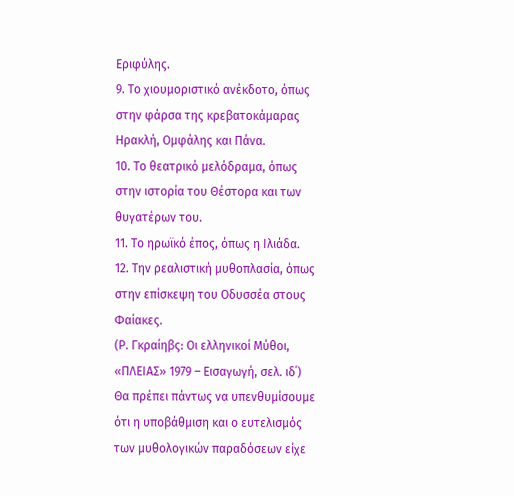Εριφύλης.
9. Το χιουμοριστικό ανέκδοτο, όπως στην φάρσα της κρεβατοκάμαρας Ηρακλή, Ομφάλης και Πάνα.
10. Το θεατρικό μελόδραμα, όπως στην ιστορία του Θέστορα και των θυγατέρων του.
11. Το ηρωϊκό έπος, όπως η Ιλιάδα.
12. Την ρεαλιστική μυθοπλασία, όπως στην επίσκεψη του Οδυσσέα στους Φαίακες.
(Ρ. Γκραίηβς: Οι ελληνικοί Μύθοι, «ΠΛΕΙΑΣ» 1979 – Εισαγωγή, σελ. ιδ΄)
Θα πρέπει πάντως να υπενθυμίσουμε ότι η υποβάθμιση και ο ευτελισμός των μυθολογικών παραδόσεων είχε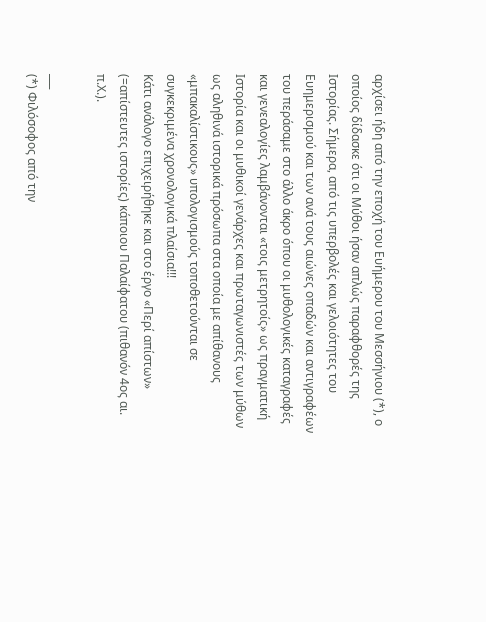αρχίσει ήδη από την εποχή του Ευήμερου του Μεσσήνιου (*), ο οποίος δίδασκε ότι οι Μύθοι ήσαν απλώς παραφθορές της Ιστορίας. Σήμερα, από τις υπερβολές και γελοιότητες του Ευημερισμού και των ανά τους αιώνες οπαδών και αντιγραφέων του περάσαμε στο άλλο άκρο όπου οι μυθολογικές καταγραφές και γενεαλογίες λαμβάνονται «τοις μετρητοίς» ως πραγματική Ιστορία και οι μυθικοί γενάρχες και πρωταγωνιστές των μύθων ως αληθινά ιστορικά πρόσωπα στα οποία με απίθανους «μπακαλίστικους» υπολογισμούς τοποθετούνται σε συγκεκριμένα χρονολογικά πλαίσια!!!
Κάτι ανάλογο επιχειρήθηκε και στο έργο «Περί απίστων» (=απίστευτες ιστορίες) κάποιου Παλαίφατου (πιθανόν 4ος αι. π.Χ.).

___
(*) Φιλόσοφος από την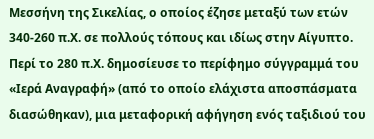Μεσσήνη της Σικελίας, ο οποίος έζησε μεταξύ των ετών 340-260 π.Χ. σε πολλούς τόπους και ιδίως στην Αίγυπτο. Περί το 280 π.Χ. δημοσίευσε το περίφημο σύγγραμμά του «Ιερά Αναγραφή» (από το οποίο ελάχιστα αποσπάσματα διασώθηκαν), μια μεταφορική αφήγηση ενός ταξιδιού του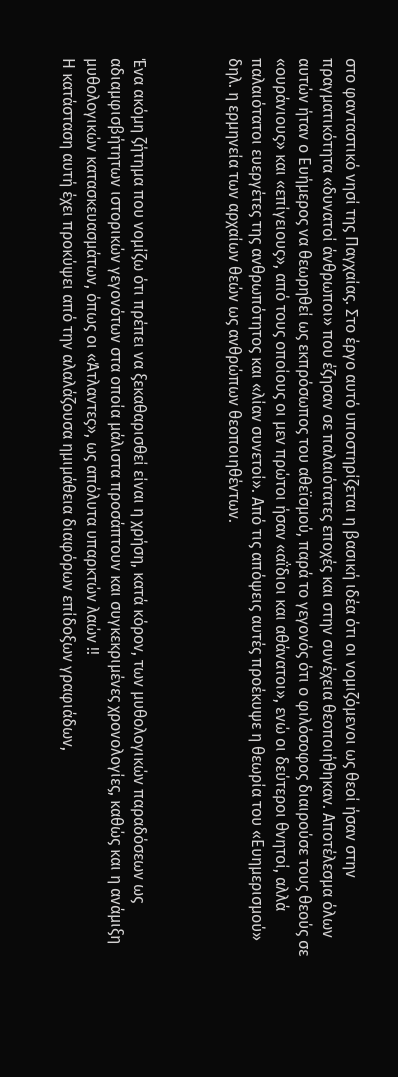στο φανταστικό νησί της Παγχαίας. Στο έργο αυτό υποστηρίζεται η βασική ιδέα ότι οι νομιζόμενοι ως θεοί ήσαν στην πραγματικότητα «δυνατοί άνθρωποι» που έζησαν σε παλαιότατες εποχές και στην συνέχεια θεοποιήθηκαν. Αποτέλεσμα όλων αυτών ήταν ο Ευήμερος να θεωρηθεί ως εκπρόσωπος του αθεϊσμού, παρά το γεγονός ότι ο φιλόσοφος διαιρούσε τους θεούς σε «ουράνιους» και «επίγειους», από τους οποίους οι μεν πρώτοι ήσαν «αΐδιοι και αθάνατοι», ενώ οι δεύτεροι θνητοί, αλλά παλαιότατοι ευεργέτες της ανθρωπότητος και «λίαν συνετοί». Από τις απόψεις αυτές προέκυψε η θεωρία του «Ευημερισμού» δηλ. η ερμηνεία των αρχαίων θεών ως ανθρώπων θεοποιηθέντων.



Ένα ακόμη ζήτημα που νομίζω ότι πρέπει να ξεκαθαρισθεί είναι η χρήση, κατά κόρον, των μυθολογικών παραδόσεων ως αδιαμφισβήτητων ιστορικών γεγονότων στα οποία μάλιστα προσάπτουν και συγκεκριμένες χρονολογίες, καθώς και η ανάμιξη μυθολογικών κατασκευασμάτων, όπως οι «Άτλαντες», ως απόλυτα υπαρκτών λαών !!
Η κατάσταση αυτή έχει προκύψει από την αλαλάζουσα ημιμάθεια διαφόρων επίδοξων γραφιάδων,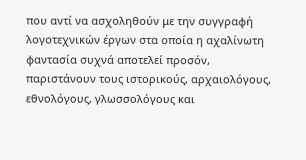που αντί να ασχοληθούν με την συγγραφή λογοτεχνικών έργων στα οποία η αχαλίνωτη φαντασία συχνά αποτελεί προσόν, παριστάνουν τους ιστορικούς, αρχαιολόγους, εθνολόγους, γλωσσολόγους και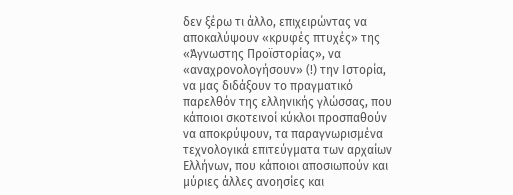δεν ξέρω τι άλλο, επιχειρώντας να αποκαλύψουν «κρυφές πτυχές» της «Άγνωστης Προϊστορίας», να «αναχρονολογήσουν» (!) την Ιστορία, να μας διδάξουν το πραγματικό παρελθόν της ελληνικής γλώσσας, που κάποιοι σκοτεινοί κύκλοι προσπαθούν να αποκρύψουν, τα παραγνωρισμένα τεχνολογικά επιτεύγματα των αρχαίων Ελλήνων, που κάποιοι αποσιωπούν και μύριες άλλες ανοησίες και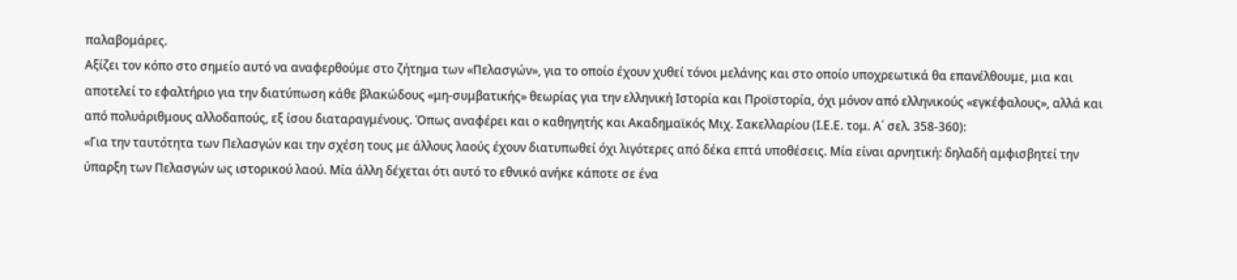παλαβομάρες.
Αξίζει τον κόπο στο σημείο αυτό να αναφερθούμε στο ζήτημα των «Πελασγών», για το οποίο έχουν χυθεί τόνοι μελάνης και στο οποίο υποχρεωτικά θα επανέλθουμε, μια και αποτελεί το εφαλτήριο για την διατύπωση κάθε βλακώδους «μη-συμβατικής» θεωρίας για την ελληνική Ιστορία και Προϊστορία, όχι μόνον από ελληνικούς «εγκέφαλους», αλλά και από πολυάριθμους αλλοδαπούς, εξ ίσου διαταραγμένους. Όπως αναφέρει και ο καθηγητής και Ακαδημαϊκός Μιχ. Σακελλαρίου (Ι.Ε.Ε. τομ. Α΄ σελ. 358-360):
«Για την ταυτότητα των Πελασγών και την σχέση τους με άλλους λαούς έχουν διατυπωθεί όχι λιγότερες από δέκα επτά υποθέσεις. Μία είναι αρνητική: δηλαδή αμφισβητεί την ύπαρξη των Πελασγών ως ιστορικού λαού. Μία άλλη δέχεται ότι αυτό το εθνικό ανήκε κάποτε σε ένα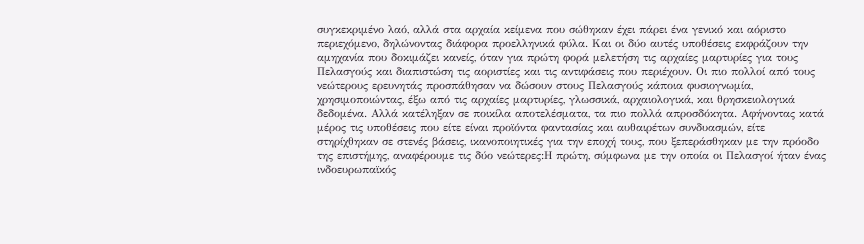συγκεκριμένο λαό, αλλά στα αρχαία κείμενα που σώθηκαν έχει πάρει ένα γενικό και αόριστο περιεχόμενο, δηλώνοντας διάφορα προελληνικά φύλα. Και οι δύο αυτές υποθέσεις εκφράζουν την αμηχανία που δοκιμάζει κανείς, όταν για πρώτη φορά μελετήση τις αρχαίες μαρτυρίες για τους Πελασγούς και διαπιστώση τις αοριστίες και τις αντιφάσεις που περιέχουν. Οι πιο πολλοί από τους νεώτερους ερευνητάς προσπάθησαν να δώσουν στους Πελασγούς κάποια φυσιογνωμία, χρησιμοποιώντας, έξω από τις αρχαίες μαρτυρίες, γλωσσικά, αρχαιολογικά, και θρησκειολογικά δεδομένα. Αλλά κατέληξαν σε ποικίλα αποτελέσματα, τα πιο πολλά απροσδόκητα. Αφήνοντας κατά μέρος τις υποθέσεις που είτε είναι προϊόντα φαντασίας και αυθαιρέτων συνδυασμών, είτε στηρίχθηκαν σε στενές βάσεις, ικανοποιητικές για την εποχή τους, που ξεπεράσθηκαν με την πρόοδο της επιστήμης, αναφέρουμε τις δύο νεώτερες:Η πρώτη, σύμφωνα με την οποία οι Πελασγοί ήταν ένας ινδοευρωπαϊκός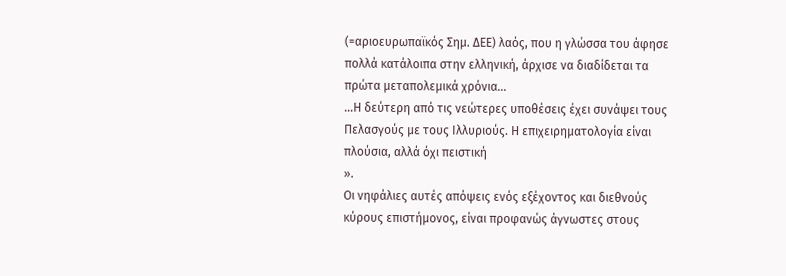(=αριοευρωπαϊκός Σημ. ΔΕΕ) λαός, που η γλώσσα του άφησε πολλά κατάλοιπα στην ελληνική, άρχισε να διαδίδεται τα πρώτα μεταπολεμικά χρόνια…
…Η δεύτερη από τις νεώτερες υποθέσεις έχει συνάψει τους Πελασγούς με τους Ιλλυριούς. Η επιχειρηματολογία είναι πλούσια, αλλά όχι πειστική
».
Οι νηφάλιες αυτές απόψεις ενός εξέχοντος και διεθνούς κύρους επιστήμονος, είναι προφανώς άγνωστες στους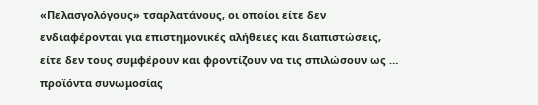«Πελασγολόγους» τσαρλατάνους, οι οποίοι είτε δεν ενδιαφέρονται για επιστημονικές αλήθειες και διαπιστώσεις, είτε δεν τους συμφέρουν και φροντίζουν να τις σπιλώσουν ως … προϊόντα συνωμοσίας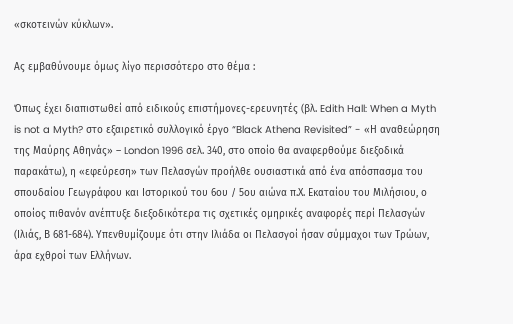«σκοτεινών κύκλων».

Ας εμβαθύνουμε όμως λίγο περισσότερο στο θέμα :

Όπως έχει διαπιστωθεί από ειδικούς επιστήμονες-ερευνητές (βλ. Edith Hall: When a Myth is not a Myth? στο εξαιρετικό συλλογικό έργο “Black Athena Revisited” - «Η αναθεώρηση της Μαύρης Αθηνάς» – London 1996 σελ. 340, στο οποίο θα αναφερθούμε διεξοδικά παρακάτω), η «εφεύρεση» των Πελασγών προήλθε ουσιαστικά από ένα απόσπασμα του σπουδαίου Γεωγράφου και Ιστορικού του 6ου / 5ου αιώνα π.Χ. Εκαταίου του Μιλήσιου, ο οποίος πιθανόν ανέπτυξε διεξοδικότερα τις σχετικές ομηρικές αναφορές περί Πελασγών (Ιλιάς, Β 681-684). Υπενθυμίζουμε ότι στην Ιλιάδα οι Πελασγοί ήσαν σύμμαχοι των Τρώων, άρα εχθροί των Ελλήνων.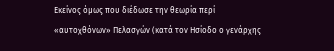Εκείνος όμως που διέδωσε την θεωρία περί «αυτοχθόνων» Πελασγών (κατά τον Ησίοδο ο γενάρχης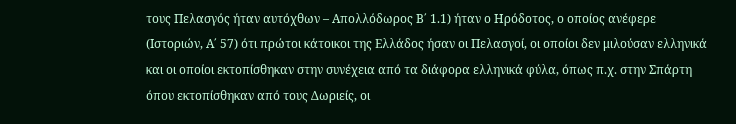τους Πελασγός ήταν αυτόχθων – Απολλόδωρος Β΄ 1.1) ήταν ο Ηρόδοτος, ο οποίος ανέφερε (Ιστοριών, Α΄ 57) ότι πρώτοι κάτοικοι της Ελλάδος ήσαν οι Πελασγοί, οι οποίοι δεν μιλούσαν ελληνικά και οι οποίοι εκτοπίσθηκαν στην συνέχεια από τα διάφορα ελληνικά φύλα, όπως π.χ. στην Σπάρτη όπου εκτοπίσθηκαν από τους Δωριείς, οι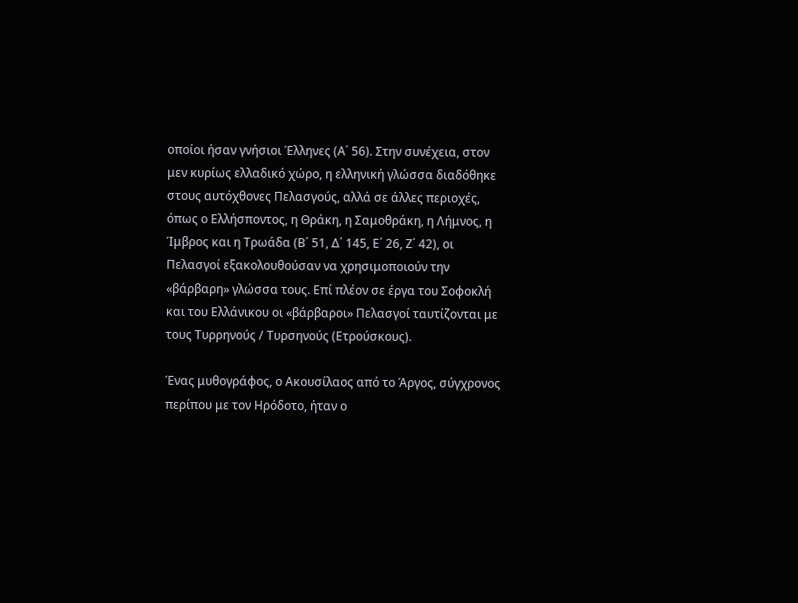οποίοι ήσαν γνήσιοι Έλληνες (Α΄ 56). Στην συνέχεια, στον μεν κυρίως ελλαδικό χώρο, η ελληνική γλώσσα διαδόθηκε στους αυτόχθονες Πελασγούς, αλλά σε άλλες περιοχές, όπως ο Ελλήσποντος, η Θράκη, η Σαμοθράκη, η Λήμνος, η Ίμβρος και η Τρωάδα (Β΄ 51, Δ΄ 145, Ε΄ 26, Ζ΄ 42), οι Πελασγοί εξακολουθούσαν να χρησιμοποιούν την «βάρβαρη» γλώσσα τους. Επί πλέον σε έργα του Σοφοκλή και του Ελλάνικου οι «βάρβαροι» Πελασγοί ταυτίζονται με τους Τυρρηνούς / Τυρσηνούς (Ετρούσκους).

Ένας μυθογράφος, ο Ακουσίλαος από το Άργος, σύγχρονος περίπου με τον Ηρόδοτο, ήταν ο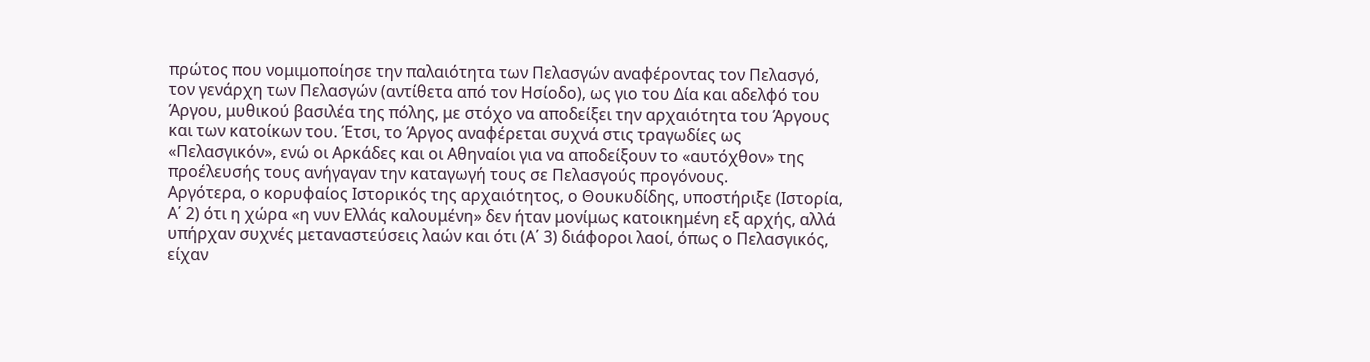πρώτος που νομιμοποίησε την παλαιότητα των Πελασγών αναφέροντας τον Πελασγό, τον γενάρχη των Πελασγών (αντίθετα από τον Ησίοδο), ως γιο του Δία και αδελφό του Άργου, μυθικού βασιλέα της πόλης, με στόχο να αποδείξει την αρχαιότητα του Άργους και των κατοίκων του. Έτσι, το Άργος αναφέρεται συχνά στις τραγωδίες ως «Πελασγικόν», ενώ οι Αρκάδες και οι Αθηναίοι για να αποδείξουν τo «αυτόχθον» της προέλευσής τους ανήγαγαν την καταγωγή τους σε Πελασγούς προγόνους.
Αργότερα, ο κορυφαίος Ιστορικός της αρχαιότητος, ο Θουκυδίδης, υποστήριξε (Ιστορία, Α΄ 2) ότι η χώρα «η νυν Ελλάς καλουμένη» δεν ήταν μονίμως κατοικημένη εξ αρχής, αλλά υπήρχαν συχνές μεταναστεύσεις λαών και ότι (Α΄ 3) διάφοροι λαοί, όπως ο Πελασγικός, είχαν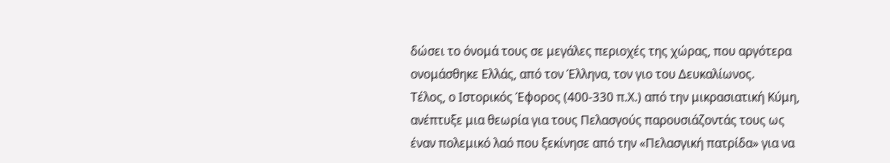δώσει το όνομά τους σε μεγάλες περιοχές της χώρας, που αργότερα ονομάσθηκε Ελλάς, από τον Έλληνα, τον γιο του Δευκαλίωνος.
Τέλος, ο Ιστορικός Έφορος (400-330 π.Χ.) από την μικρασιατική Κύμη, ανέπτυξε μια θεωρία για τους Πελασγούς παρουσιάζοντάς τους ως έναν πολεμικό λαό που ξεκίνησε από την «Πελασγική πατρίδα» για να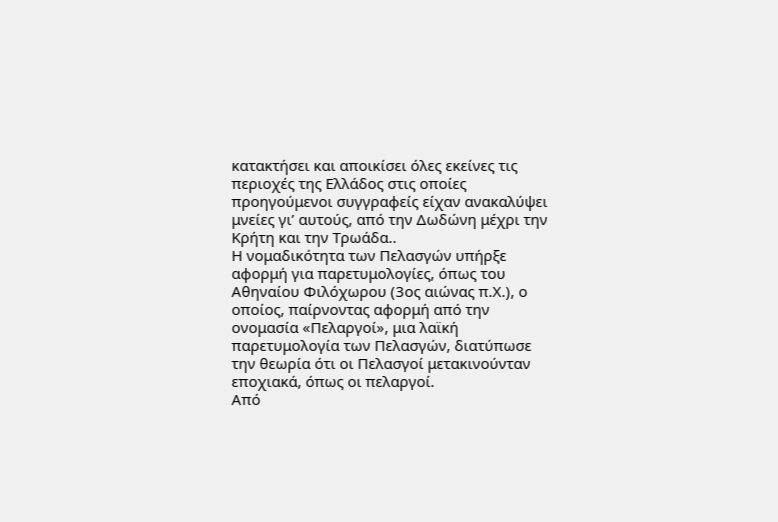κατακτήσει και αποικίσει όλες εκείνες τις περιοχές της Ελλάδος στις οποίες προηγούμενοι συγγραφείς είχαν ανακαλύψει μνείες γι’ αυτούς, από την Δωδώνη μέχρι την Κρήτη και την Τρωάδα..
Η νομαδικότητα των Πελασγών υπήρξε αφορμή για παρετυμολογίες, όπως του Αθηναίου Φιλόχωρου (3ος αιώνας π.Χ.), ο οποίος, παίρνοντας αφορμή από την ονομασία «Πελαργοί», μια λαϊκή παρετυμολογία των Πελασγών, διατύπωσε την θεωρία ότι οι Πελασγοί μετακινούνταν εποχιακά, όπως οι πελαργοί.
Από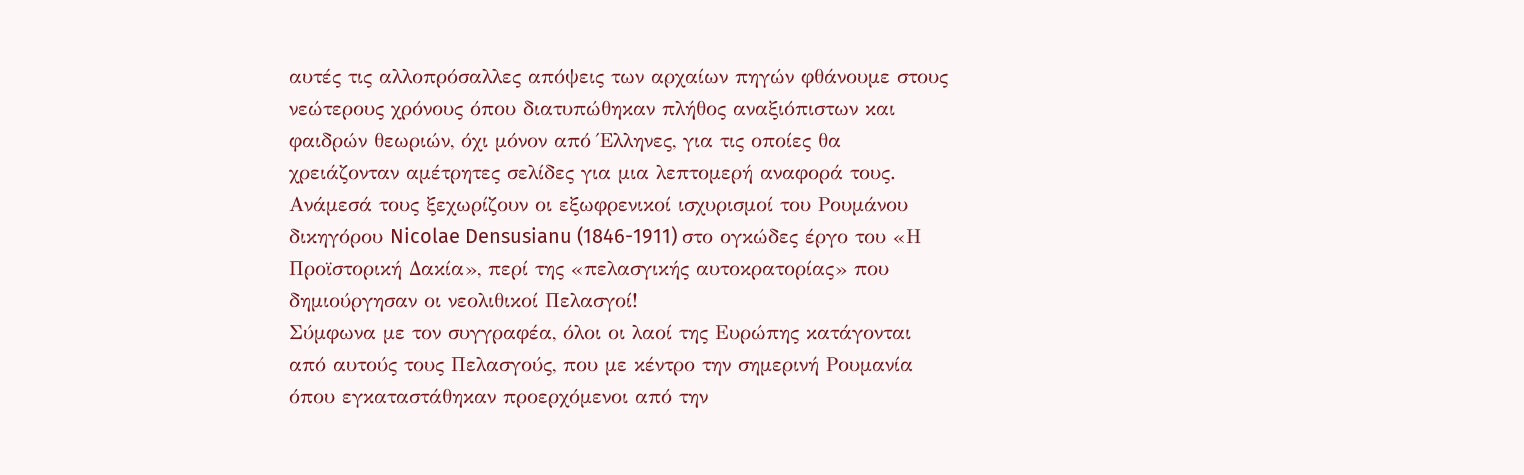αυτές τις αλλοπρόσαλλες απόψεις των αρχαίων πηγών φθάνουμε στους νεώτερους χρόνους όπου διατυπώθηκαν πλήθος αναξιόπιστων και φαιδρών θεωριών, όχι μόνον από Έλληνες, για τις οποίες θα χρειάζονταν αμέτρητες σελίδες για μια λεπτομερή αναφορά τους. Ανάμεσά τους ξεχωρίζουν οι εξωφρενικοί ισχυρισμοί του Ρουμάνου δικηγόρου Nicolae Densusianu (1846-1911) στο ογκώδες έργο του «Η Προϊστορική Δακία», περί της «πελασγικής αυτοκρατορίας» που δημιούργησαν οι νεολιθικοί Πελασγοί!
Σύμφωνα με τον συγγραφέα, όλοι οι λαοί της Ευρώπης κατάγονται από αυτούς τους Πελασγούς, που με κέντρο την σημερινή Ρουμανία όπου εγκαταστάθηκαν προερχόμενοι από την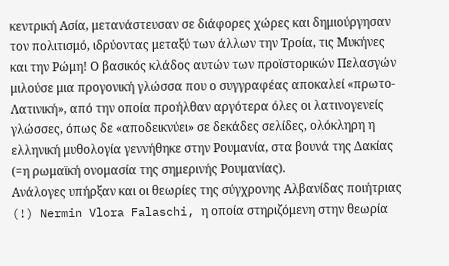κεντρική Ασία, μετανάστευσαν σε διάφορες χώρες και δημιούργησαν τον πολιτισμό, ιδρύοντας μεταξύ των άλλων την Τροία, τις Μυκήνες και την Ρώμη! Ο βασικός κλάδος αυτών των προϊστορικών Πελασγών μιλούσε μια προγονική γλώσσα που ο συγγραφέας αποκαλεί «πρωτο-Λατινική», από την οποία προήλθαν αργότερα όλες οι λατινογενείς γλώσσες, όπως δε «αποδεικνύει» σε δεκάδες σελίδες, ολόκληρη η ελληνική μυθολογία γεννήθηκε στην Ρουμανία, στα βουνά της Δακίας (=η ρωμαϊκή ονομασία της σημερινής Ρουμανίας).
Ανάλογες υπήρξαν και οι θεωρίες της σύγχρονης Αλβανίδας ποιήτριας (!) Nermin Vlora Falaschi, η οποία στηριζόμενη στην θεωρία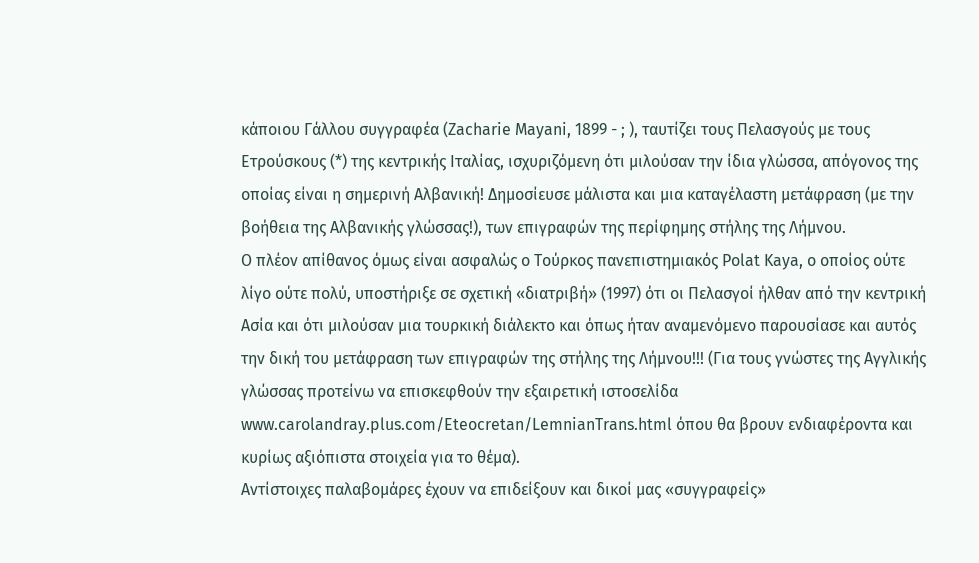κάποιου Γάλλου συγγραφέα (Zacharie Mayani, 1899 - ; ), ταυτίζει τους Πελασγούς με τους Ετρούσκους (*) της κεντρικής Ιταλίας, ισχυριζόμενη ότι μιλούσαν την ίδια γλώσσα, απόγονος της οποίας είναι η σημερινή Αλβανική! Δημοσίευσε μάλιστα και μια καταγέλαστη μετάφραση (με την βοήθεια της Αλβανικής γλώσσας!), των επιγραφών της περίφημης στήλης της Λήμνου.
Ο πλέον απίθανος όμως είναι ασφαλώς ο Τούρκος πανεπιστημιακός Polat Kaya, ο οποίος ούτε λίγο ούτε πολύ, υποστήριξε σε σχετική «διατριβή» (1997) ότι οι Πελασγοί ήλθαν από την κεντρική Ασία και ότι μιλούσαν μια τουρκική διάλεκτο και όπως ήταν αναμενόμενο παρουσίασε και αυτός την δική του μετάφραση των επιγραφών της στήλης της Λήμνου!!! (Για τους γνώστες της Αγγλικής γλώσσας προτείνω να επισκεφθούν την εξαιρετική ιστοσελίδα
www.carolandray.plus.com/Eteocretan/LemnianTrans.html όπου θα βρουν ενδιαφέροντα και κυρίως αξιόπιστα στοιχεία για το θέμα).
Αντίστοιχες παλαβομάρες έχουν να επιδείξουν και δικοί μας «συγγραφείς»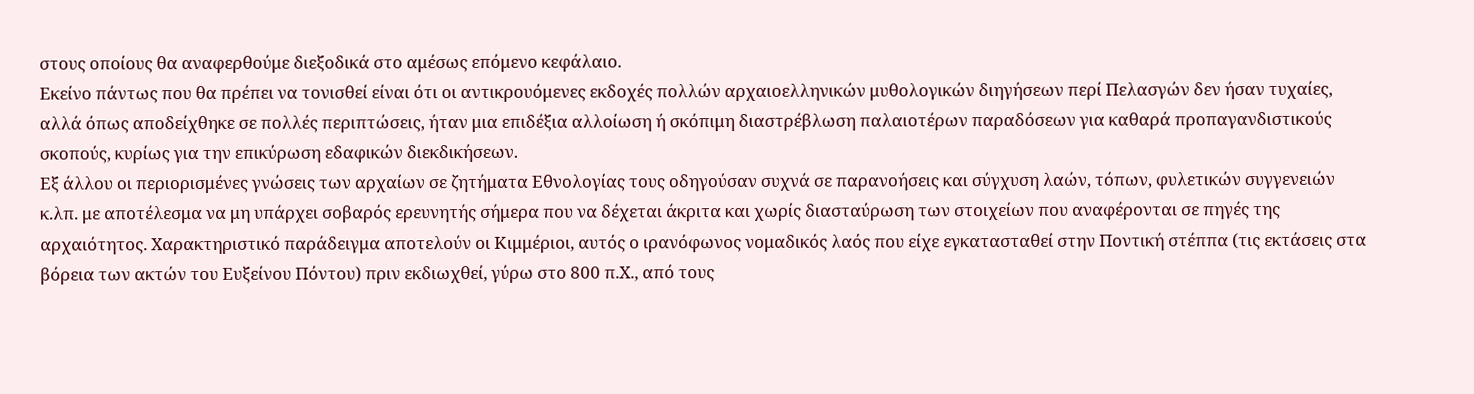στους οποίους θα αναφερθούμε διεξοδικά στο αμέσως επόμενο κεφάλαιο.
Εκείνο πάντως που θα πρέπει να τονισθεί είναι ότι οι αντικρουόμενες εκδοχές πολλών αρχαιοελληνικών μυθολογικών διηγήσεων περί Πελασγών δεν ήσαν τυχαίες, αλλά όπως αποδείχθηκε σε πολλές περιπτώσεις, ήταν μια επιδέξια αλλοίωση ή σκόπιμη διαστρέβλωση παλαιοτέρων παραδόσεων για καθαρά προπαγανδιστικούς σκοπούς, κυρίως για την επικύρωση εδαφικών διεκδικήσεων.
Εξ άλλου οι περιορισμένες γνώσεις των αρχαίων σε ζητήματα Εθνολογίας τους οδηγούσαν συχνά σε παρανοήσεις και σύγχυση λαών, τόπων, φυλετικών συγγενειών κ.λπ. με αποτέλεσμα να μη υπάρχει σοβαρός ερευνητής σήμερα που να δέχεται άκριτα και χωρίς διασταύρωση των στοιχείων που αναφέρονται σε πηγές της αρχαιότητος. Χαρακτηριστικό παράδειγμα αποτελούν οι Κιμμέριοι, αυτός ο ιρανόφωνος νομαδικός λαός που είχε εγκατασταθεί στην Ποντική στέππα (τις εκτάσεις στα βόρεια των ακτών του Ευξείνου Πόντου) πριν εκδιωχθεί, γύρω στο 800 π.Χ., από τους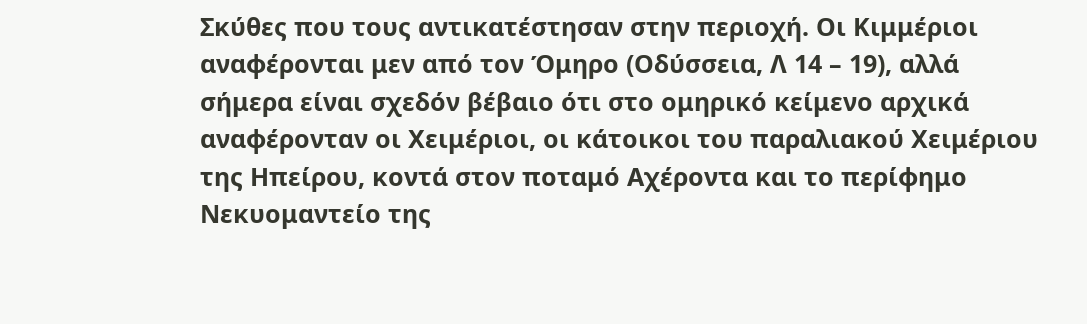Σκύθες που τους αντικατέστησαν στην περιοχή. Οι Κιμμέριοι αναφέρονται μεν από τον Όμηρο (Οδύσσεια, Λ 14 – 19), αλλά σήμερα είναι σχεδόν βέβαιο ότι στο ομηρικό κείμενο αρχικά αναφέρονταν οι Χειμέριοι, οι κάτοικοι του παραλιακού Χειμέριου της Ηπείρου, κοντά στον ποταμό Αχέροντα και το περίφημο Νεκυομαντείο της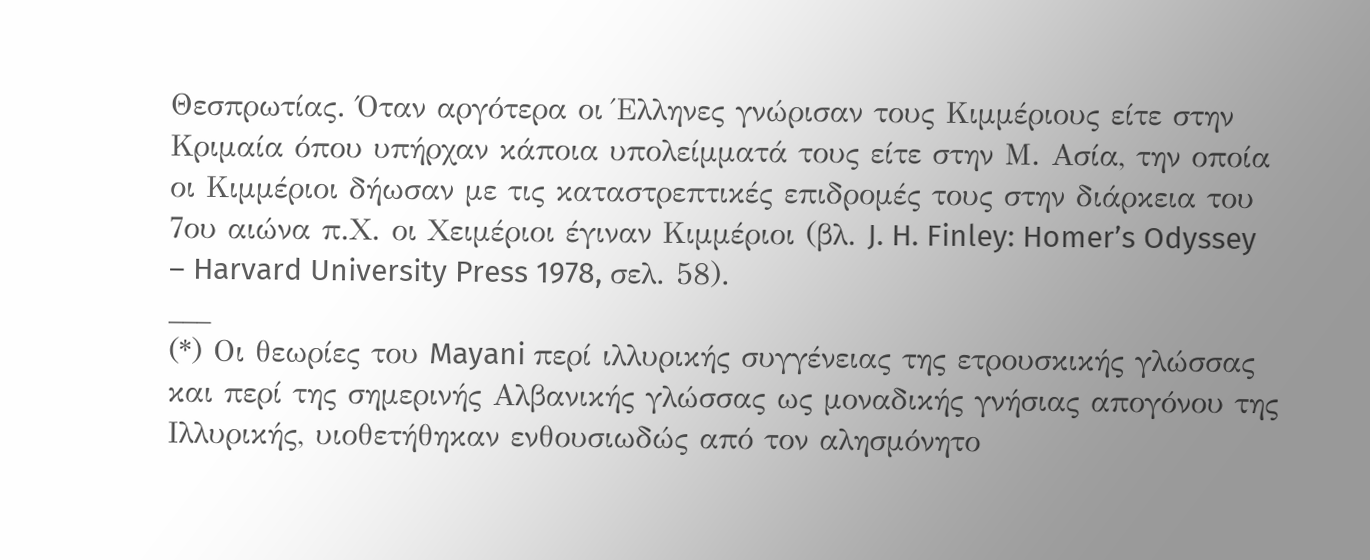Θεσπρωτίας. Όταν αργότερα οι Έλληνες γνώρισαν τους Κιμμέριους είτε στην Κριμαία όπου υπήρχαν κάποια υπολείμματά τους είτε στην Μ. Ασία, την οποία οι Κιμμέριοι δήωσαν με τις καταστρεπτικές επιδρομές τους στην διάρκεια του 7ου αιώνα π.Χ. οι Χειμέριοι έγιναν Κιμμέριοι (βλ. J. H. Finley: Homer’s Odyssey – Harvard University Press 1978, σελ. 58).
___
(*) Οι θεωρίες του Mayani περί ιλλυρικής συγγένειας της ετρουσκικής γλώσσας και περί της σημερινής Αλβανικής γλώσσας ως μοναδικής γνήσιας απογόνου της Ιλλυρικής, υιοθετήθηκαν ενθουσιωδώς από τον αλησμόνητο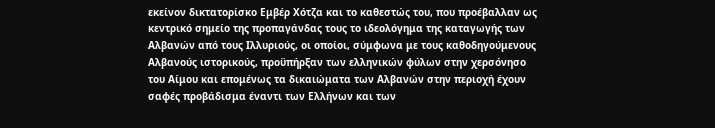εκείνον δικτατορίσκο Εμβέρ Χότζα και το καθεστώς του, που προέβαλλαν ως κεντρικό σημείο της προπαγάνδας τους το ιδεολόγημα της καταγωγής των Αλβανών από τους Ιλλυριούς, οι οποίοι, σύμφωνα με τους καθοδηγούμενους Αλβανούς ιστορικούς, προϋπήρξαν των ελληνικών φύλων στην χερσόνησο του Αίμου και επομένως τα δικαιώματα των Αλβανών στην περιοχή έχουν σαφές προβάδισμα έναντι των Ελλήνων και των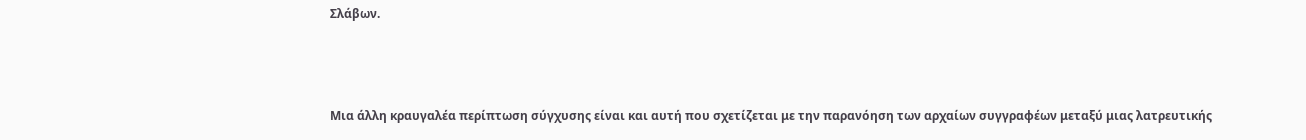Σλάβων.



Μια άλλη κραυγαλέα περίπτωση σύγχυσης είναι και αυτή που σχετίζεται με την παρανόηση των αρχαίων συγγραφέων μεταξύ μιας λατρευτικής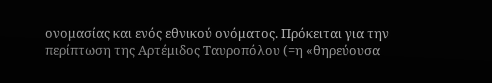ονομασίας και ενός εθνικού ονόματος. Πρόκειται για την περίπτωση της Αρτέμιδος Ταυροπόλου (=η «θηρεύουσα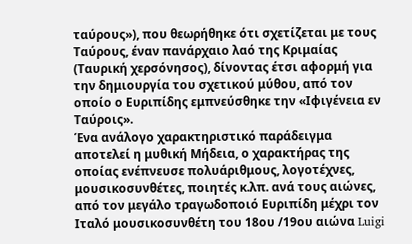ταύρους»), που θεωρήθηκε ότι σχετίζεται με τους Ταύρους, έναν πανάρχαιο λαό της Κριμαίας (Ταυρική χερσόνησος), δίνοντας έτσι αφορμή για την δημιουργία του σχετικού μύθου, από τον οποίο ο Ευριπίδης εμπνεύσθηκε την «Ιφιγένεια εν Ταύροις».
Ένα ανάλογο χαρακτηριστικό παράδειγμα αποτελεί η μυθική Μήδεια, ο χαρακτήρας της οποίας ενέπνευσε πολυάριθμους, λογοτέχνες, μουσικοσυνθέτες, ποιητές κ.λπ. ανά τους αιώνες, από τον μεγάλο τραγωδοποιό Ευριπίδη μέχρι τον Ιταλό μουσικοσυνθέτη του 18ου /19ου αιώνα Luigi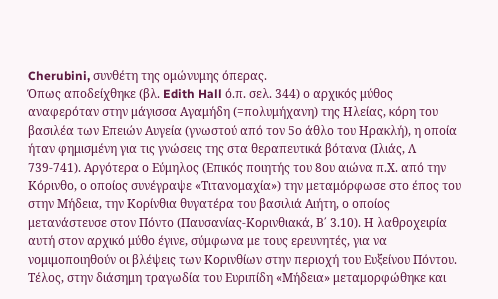Cherubini, συνθέτη της ομώνυμης όπερας.
Όπως αποδείχθηκε (βλ. Edith Hall ό.π. σελ. 344) ο αρχικός μύθος αναφερόταν στην μάγισσα Αγαμήδη (=πολυμήχανη) της Ηλείας, κόρη του βασιλέα των Επειών Αυγεία (γνωστού από τον 5ο άθλο του Ηρακλή), η οποία ήταν φημισμένη για τις γνώσεις της στα θεραπευτικά βότανα (Ιλιάς, Λ 739-741). Αργότερα ο Εύμηλος (Επικός ποιητής του 8ου αιώνα π.Χ. από την Κόρινθο, ο οποίος συνέγραψε «Τιτανομαχία») την μεταμόρφωσε στο έπος του στην Μήδεια, την Κορίνθια θυγατέρα του βασιλιά Αιήτη, ο οποίος μετανάστευσε στον Πόντο (Παυσανίας-Κορινθιακά, Β΄ 3.10). Η λαθροχειρία αυτή στον αρχικό μύθο έγινε, σύμφωνα με τους ερευνητές, για να νομιμοποιηθούν οι βλέψεις των Κορινθίων στην περιοχή του Ευξείνου Πόντου. Τέλος, στην διάσημη τραγωδία του Ευριπίδη «Μήδεια» μεταμορφώθηκε και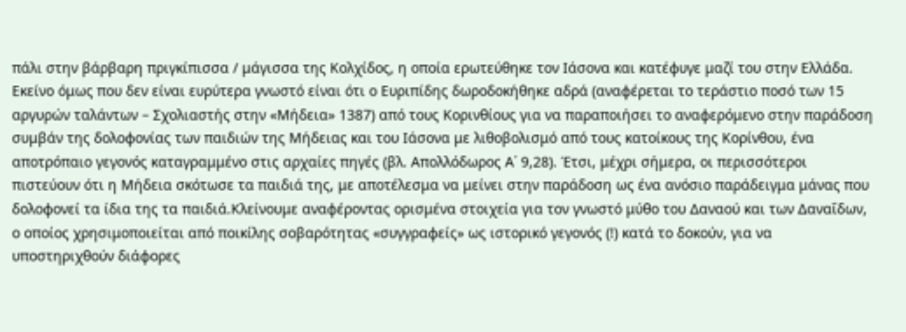πάλι στην βάρβαρη πριγκίπισσα / μάγισσα της Κολχίδος, η οποία ερωτεύθηκε τον Ιάσονα και κατέφυγε μαζί του στην Ελλάδα.
Εκείνο όμως που δεν είναι ευρύτερα γνωστό είναι ότι ο Ευριπίδης δωροδοκήθηκε αδρά (αναφέρεται το τεράστιο ποσό των 15 αργυρών ταλάντων – Σχολιαστής στην «Μήδεια» 1387) από τους Κορινθίους για να παραποιήσει το αναφερόμενο στην παράδοση συμβάν της δολοφονίας των παιδιών της Μήδειας και του Ιάσονα με λιθοβολισμό από τους κατοίκους της Κορίνθου, ένα αποτρόπαιο γεγονός καταγραμμένο στις αρχαίες πηγές (βλ. Απολλόδωρος Α΄ 9,28). Έτσι, μέχρι σήμερα, οι περισσότεροι πιστεύουν ότι η Μήδεια σκότωσε τα παιδιά της, με αποτέλεσμα να μείνει στην παράδοση ως ένα ανόσιο παράδειγμα μάνας που δολοφονεί τα ίδια της τα παιδιά.Κλείνουμε αναφέροντας ορισμένα στοιχεία για τον γνωστό μύθο του Δαναού και των Δαναΐδων, ο οποίος χρησιμοποιείται από ποικίλης σοβαρότητας «συγγραφείς» ως ιστορικό γεγονός (!) κατά το δοκούν, για να υποστηριχθούν διάφορες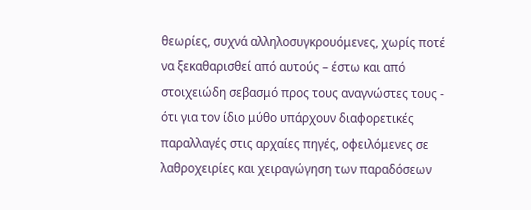θεωρίες, συχνά αλληλοσυγκρουόμενες, χωρίς ποτέ να ξεκαθαρισθεί από αυτούς – έστω και από στοιχειώδη σεβασμό προς τους αναγνώστες τους - ότι για τον ίδιο μύθο υπάρχουν διαφορετικές παραλλαγές στις αρχαίες πηγές, οφειλόμενες σε λαθροχειρίες και χειραγώγηση των παραδόσεων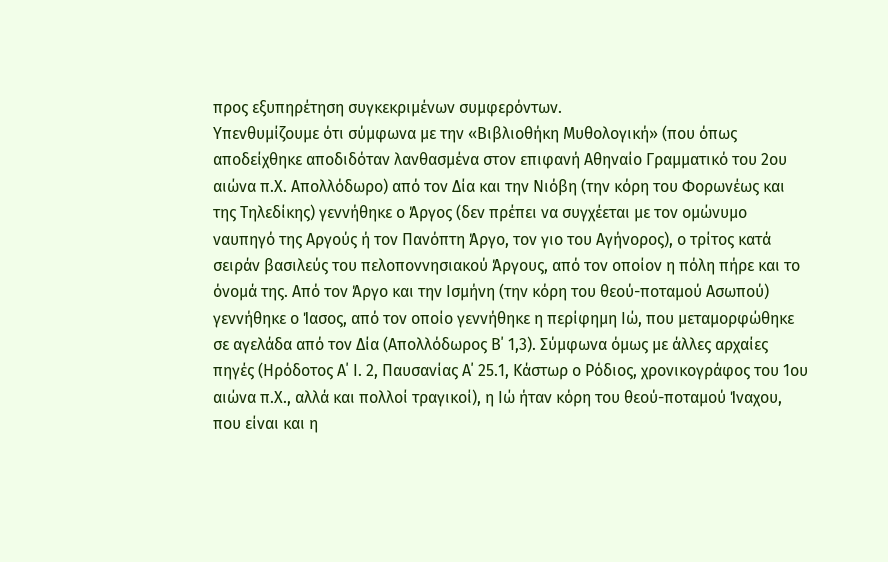προς εξυπηρέτηση συγκεκριμένων συμφερόντων.
Υπενθυμίζουμε ότι σύμφωνα με την «Βιβλιοθήκη Μυθολογική» (που όπως αποδείχθηκε αποδιδόταν λανθασμένα στον επιφανή Αθηναίο Γραμματικό του 2ου αιώνα π.Χ. Απολλόδωρο) από τον Δία και την Νιόβη (την κόρη του Φορωνέως και της Τηλεδίκης) γεννήθηκε ο Άργος (δεν πρέπει να συγχέεται με τον ομώνυμο ναυπηγό της Αργούς ή τον Πανόπτη Άργο, τον γιο του Αγήνορος), ο τρίτος κατά σειράν βασιλεύς του πελοποννησιακού Άργους, από τον οποίον η πόλη πήρε και το όνομά της. Από τον Άργο και την Ισμήνη (την κόρη του θεού-ποταμού Ασωπού) γεννήθηκε ο Ίασος, από τον οποίο γεννήθηκε η περίφημη Ιώ, που μεταμορφώθηκε σε αγελάδα από τον Δία (Απολλόδωρος Β΄ 1,3). Σύμφωνα όμως με άλλες αρχαίες πηγές (Ηρόδοτος Α΄ Ι. 2, Παυσανίας Α΄ 25.1, Κάστωρ ο Ρόδιος, χρονικογράφος του 1ου αιώνα π.Χ., αλλά και πολλοί τραγικοί), η Ιώ ήταν κόρη του θεού-ποταμού Ίναχου, που είναι και η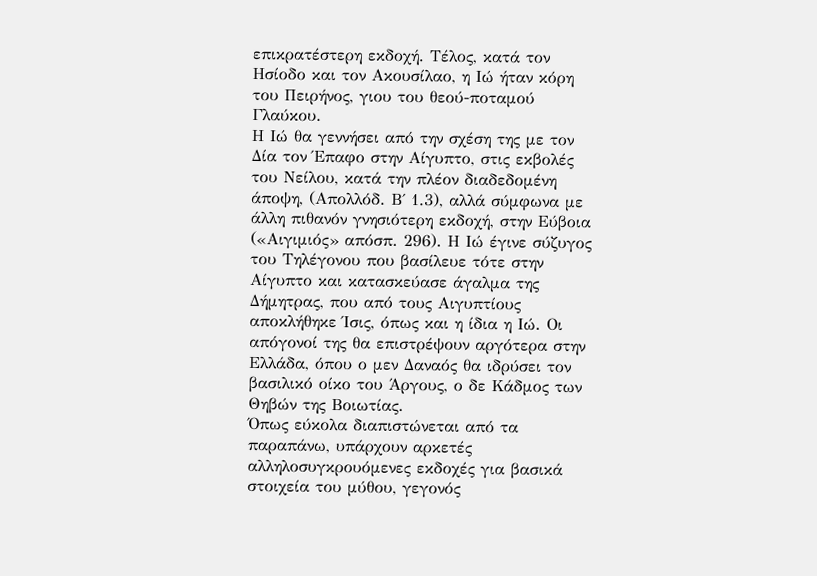επικρατέστερη εκδοχή. Τέλος, κατά τον Ησίοδο και τον Ακουσίλαο, η Ιώ ήταν κόρη του Πειρήνος, γιου του θεού-ποταμού Γλαύκου.
Η Ιώ θα γεννήσει από την σχέση της με τον Δία τον Έπαφο στην Αίγυπτο, στις εκβολές του Νείλου, κατά την πλέον διαδεδομένη άποψη, (Απολλόδ. Β΄ 1.3), αλλά σύμφωνα με άλλη πιθανόν γνησιότερη εκδοχή, στην Εύβοια («Αιγιμιός» απόσπ. 296). Η Ιώ έγινε σύζυγος του Τηλέγονου που βασίλευε τότε στην Αίγυπτο και κατασκεύασε άγαλμα της Δήμητρας, που από τους Αιγυπτίους αποκλήθηκε Ίσις, όπως και η ίδια η Ιώ. Οι απόγονοί της θα επιστρέψουν αργότερα στην Ελλάδα, όπου ο μεν Δαναός θα ιδρύσει τον βασιλικό οίκο του Άργους, ο δε Κάδμος των Θηβών της Βοιωτίας.
Όπως εύκολα διαπιστώνεται από τα παραπάνω, υπάρχουν αρκετές αλληλοσυγκρουόμενες εκδοχές για βασικά στοιχεία του μύθου, γεγονός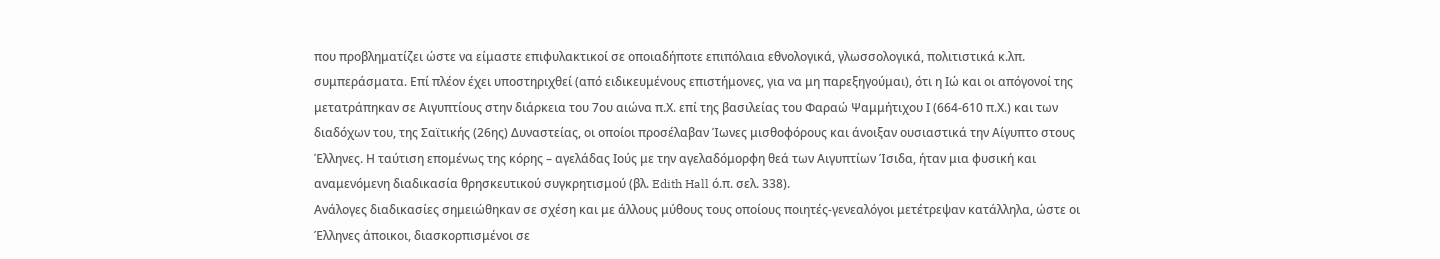που προβληματίζει ώστε να είμαστε επιφυλακτικοί σε οποιαδήποτε επιπόλαια εθνολογικά, γλωσσολογικά, πολιτιστικά κ.λπ. συμπεράσματα. Επί πλέον έχει υποστηριχθεί (από ειδικευμένους επιστήμονες, για να μη παρεξηγούμαι), ότι η Ιώ και οι απόγονοί της μετατράπηκαν σε Αιγυπτίους στην διάρκεια του 7ου αιώνα π.Χ. επί της βασιλείας του Φαραώ Ψαμμήτιχου Ι (664-610 π.Χ.) και των διαδόχων του, της Σαϊτικής (26ης) Δυναστείας, οι οποίοι προσέλαβαν Ίωνες μισθοφόρους και άνοιξαν ουσιαστικά την Αίγυπτο στους Έλληνες. Η ταύτιση επομένως της κόρης – αγελάδας Ιούς με την αγελαδόμορφη θεά των Αιγυπτίων Ίσιδα, ήταν μια φυσική και αναμενόμενη διαδικασία θρησκευτικού συγκρητισμού (βλ. Edith Hall ό.π. σελ. 338).
Ανάλογες διαδικασίες σημειώθηκαν σε σχέση και με άλλους μύθους τους οποίους ποιητές-γενεαλόγοι μετέτρεψαν κατάλληλα, ώστε οι Έλληνες άποικοι, διασκορπισμένοι σε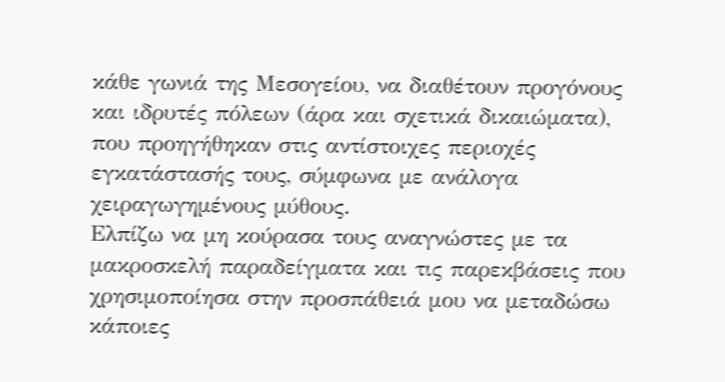κάθε γωνιά της Μεσογείου, να διαθέτουν προγόνους και ιδρυτές πόλεων (άρα και σχετικά δικαιώματα), που προηγήθηκαν στις αντίστοιχες περιοχές εγκατάστασής τους, σύμφωνα με ανάλογα χειραγωγημένους μύθους.
Ελπίζω να μη κούρασα τους αναγνώστες με τα μακροσκελή παραδείγματα και τις παρεκβάσεις που χρησιμοποίησα στην προσπάθειά μου να μεταδώσω κάποιες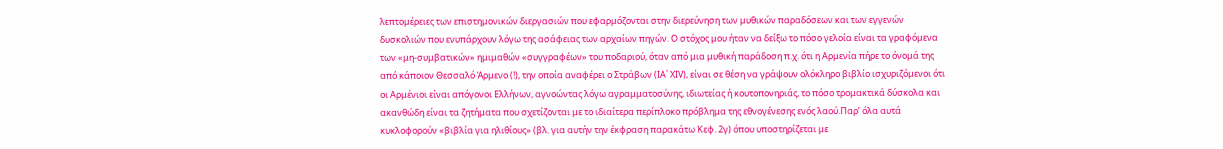λεπτομέρειες των επιστημονικών διεργασιών που εφαρμόζονται στην διερεύνηση των μυθικών παραδόσεων και των εγγενών δυσκολιών που ενυπάρχουν λόγω της ασάφειας των αρχαίων πηγών. Ο στόχος μου ήταν να δείξω το πόσο γελοία είναι τα γραφόμενα των «μη-συμβατικών» ημιμαθών «συγγραφέων» του ποδαριού, όταν από μια μυθική παράδοση π.χ. ότι η Αρμενία πήρε το όνομά της από κάποιον Θεσσαλό Άρμενο (!), την οποία αναφέρει ο Στράβων (IA΄ XIV), είναι σε θέση να γράψουν ολόκληρο βιβλίο ισχυριζόμενοι ότι οι Αρμένιοι είναι απόγονοι Ελλήνων, αγνοώντας λόγω αγραμματοσύνης, ιδιωτείας ή κουτοπονηριάς, το πόσο τρομακτικά δύσκολα και ακανθώδη είναι τα ζητήματα που σχετίζονται με το ιδιαίτερα περίπλοκο πρόβλημα της εθνογένεσης ενός λαού.Παρ’ όλα αυτά κυκλοφορούν «βιβλία για ηλιθίους» (βλ. για αυτήν την έκφραση παρακάτω Κεφ. 2γ) όπου υποστηρίζεται με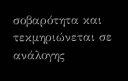σοβαρότητα και τεκμηριώνεται σε ανάλογης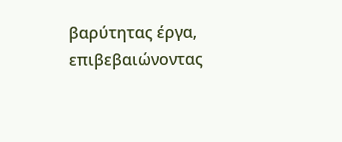βαρύτητας έργα, επιβεβαιώνοντας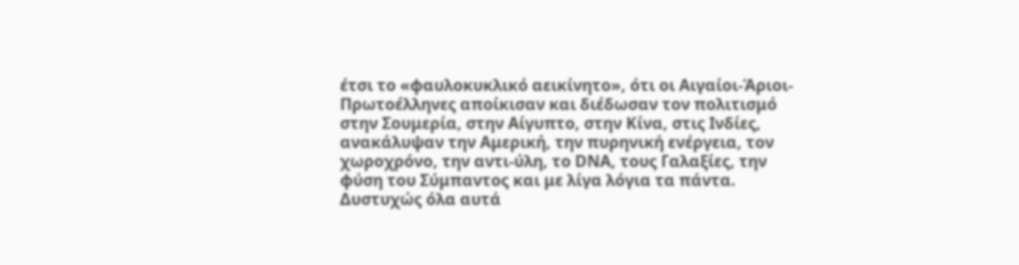έτσι το «φαυλοκυκλικό αεικίνητο», ότι οι Αιγαίοι-Άριοι-Πρωτοέλληνες αποίκισαν και διέδωσαν τον πολιτισμό στην Σουμερία, στην Αίγυπτο, στην Κίνα, στις Ινδίες, ανακάλυψαν την Αμερική, την πυρηνική ενέργεια, τον χωροχρόνο, την αντι-ύλη, το DNA, τους Γαλαξίες, την φύση του Σύμπαντος και με λίγα λόγια τα πάντα. Δυστυχώς όλα αυτά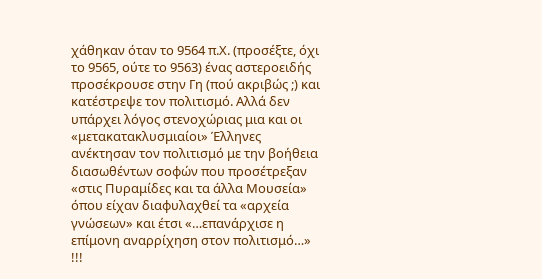χάθηκαν όταν το 9564 π.Χ. (προσέξτε, όχι το 9565, ούτε το 9563) ένας αστεροειδής προσέκρουσε στην Γη (πού ακριβώς ;) και κατέστρεψε τον πολιτισμό. Αλλά δεν υπάρχει λόγος στενοχώριας μια και οι «μετακατακλυσμιαίοι» Έλληνες ανέκτησαν τον πολιτισμό με την βοήθεια διασωθέντων σοφών που προσέτρεξαν «στις Πυραμίδες και τα άλλα Μουσεία» όπου είχαν διαφυλαχθεί τα «αρχεία γνώσεων» και έτσι «…επανάρχισε η επίμονη αναρρίχηση στον πολιτισμό…» !!!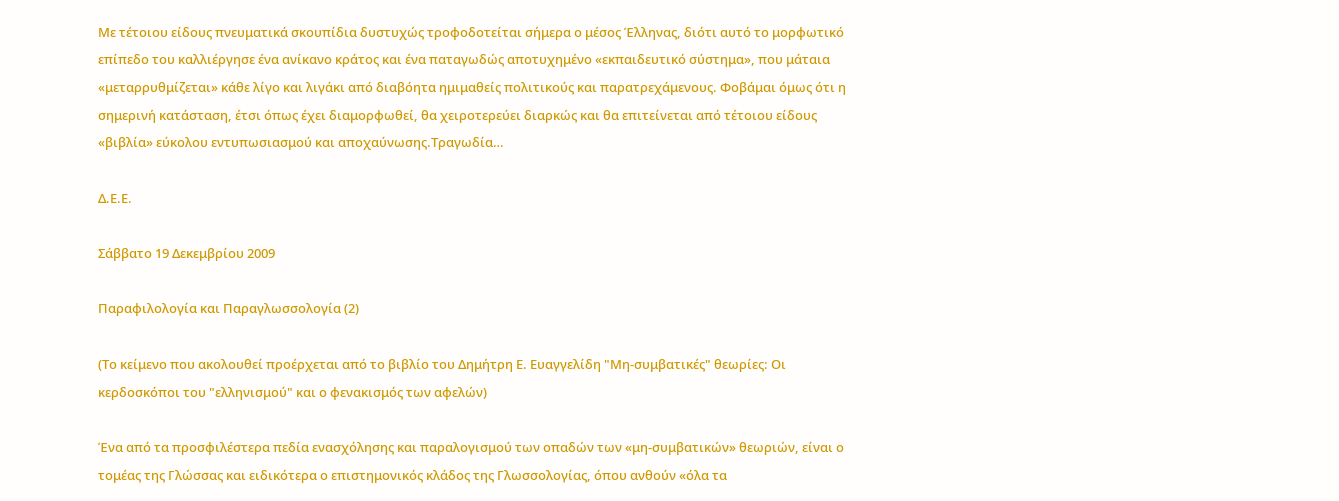Με τέτοιου είδους πνευματικά σκουπίδια δυστυχώς τροφοδοτείται σήμερα ο μέσος Έλληνας, διότι αυτό το μορφωτικό επίπεδο του καλλιέργησε ένα ανίκανο κράτος και ένα παταγωδώς αποτυχημένο «εκπαιδευτικό σύστημα», που μάταια «μεταρρυθμίζεται» κάθε λίγο και λιγάκι από διαβόητα ημιμαθείς πολιτικούς και παρατρεχάμενους. Φοβάμαι όμως ότι η σημερινή κατάσταση, έτσι όπως έχει διαμορφωθεί, θα χειροτερεύει διαρκώς και θα επιτείνεται από τέτοιου είδους «βιβλία» εύκολου εντυπωσιασμού και αποχαύνωσης.Τραγωδία…

Δ.Ε.Ε.

Σάββατο 19 Δεκεμβρίου 2009

Παραφιλολογία και Παραγλωσσολογία (2)

(Το κείμενο που ακολουθεί προέρχεται από το βιβλίο του Δημήτρη Ε. Ευαγγελίδη "Μη-συμβατικές" θεωρίες: Οι κερδοσκόποι του "ελληνισμού" και ο φενακισμός των αφελών)

Ένα από τα προσφιλέστερα πεδία ενασχόλησης και παραλογισμού των οπαδών των «μη-συμβατικών» θεωριών, είναι ο τομέας της Γλώσσας και ειδικότερα ο επιστημονικός κλάδος της Γλωσσολογίας, όπου ανθούν «όλα τα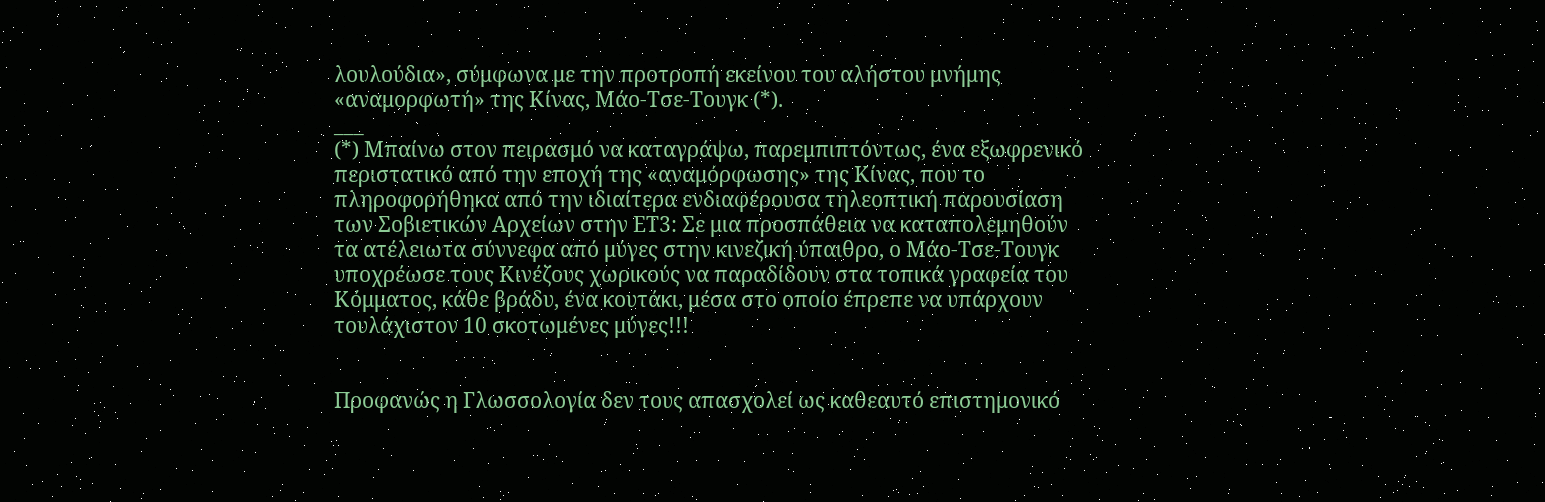λουλούδια», σύμφωνα με την προτροπή εκείνου του αλήστου μνήμης «αναμορφωτή» της Κίνας, Μάο-Τσε-Τουγκ (*).
___
(*) Μπαίνω στον πειρασμό να καταγράψω, παρεμπιπτόντως, ένα εξωφρενικό περιστατικό από την εποχή της «αναμόρφωσης» της Κίνας, που το πληροφορήθηκα από την ιδιαίτερα ενδιαφέρουσα τηλεοπτική παρουσίαση των Σοβιετικών Αρχείων στην ΕΤ3: Σε μια προσπάθεια να καταπολεμηθούν τα ατέλειωτα σύννεφα από μύγες στην κινεζική ύπαιθρο, ο Μάο-Τσε-Τουγκ υποχρέωσε τους Κινέζους χωρικούς να παραδίδουν στα τοπικά γραφεία του Κόμματος, κάθε βράδυ, ένα κουτάκι, μέσα στο οποίο έπρεπε να υπάρχουν τουλάχιστον 10 σκοτωμένες μύγες!!!


Προφανώς η Γλωσσολογία δεν τους απασχολεί ως καθεαυτό επιστημονικό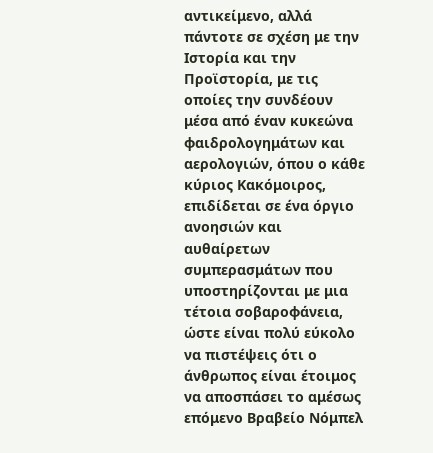αντικείμενο, αλλά πάντοτε σε σχέση με την Ιστορία και την Προϊστορία, με τις οποίες την συνδέουν μέσα από έναν κυκεώνα φαιδρολογημάτων και αερολογιών, όπου ο κάθε κύριος Κακόμοιρος, επιδίδεται σε ένα όργιο ανοησιών και αυθαίρετων συμπερασμάτων που υποστηρίζονται με μια τέτοια σοβαροφάνεια, ώστε είναι πολύ εύκολο να πιστέψεις ότι ο άνθρωπος είναι έτοιμος να αποσπάσει το αμέσως επόμενο Βραβείο Νόμπελ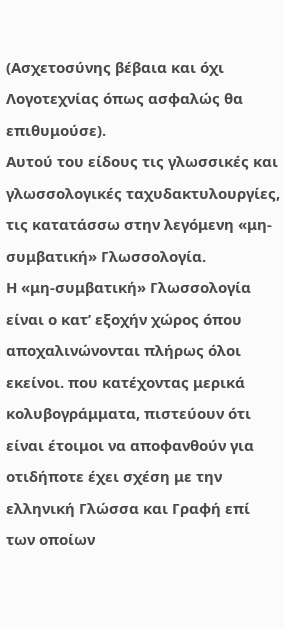(Ασχετοσύνης βέβαια και όχι Λογοτεχνίας όπως ασφαλώς θα επιθυμούσε).
Αυτού του είδους τις γλωσσικές και γλωσσολογικές ταχυδακτυλουργίες, τις κατατάσσω στην λεγόμενη «μη-συμβατική» Γλωσσολογία.
Η «μη-συμβατική» Γλωσσολογία είναι ο κατ’ εξοχήν χώρος όπου αποχαλινώνονται πλήρως όλοι εκείνοι. που κατέχοντας μερικά κολυβογράμματα, πιστεύουν ότι είναι έτοιμοι να αποφανθούν για οτιδήποτε έχει σχέση με την ελληνική Γλώσσα και Γραφή επί των οποίων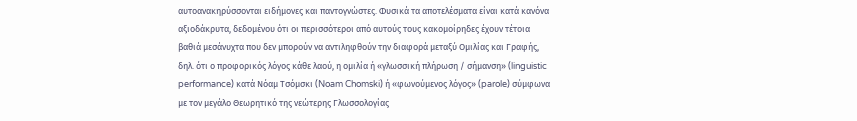αυτοανακηρύσσονται ειδήμονες και παντογνώστες. Φυσικά τα αποτελέσματα είναι κατά κανόνα αξιοδάκρυτα, δεδομένου ότι οι περισσότεροι από αυτούς τους κακομοίρηδες έχουν τέτοια βαθιά μεσάνυχτα που δεν μπορούν να αντιληφθούν την διαφορά μεταξύ Ομιλίας και Γραφής, δηλ. ότι ο προφορικός λόγος κάθε λαού, η ομιλία ή «γλωσσική πλήρωση / σήμανση» (linguistic performance) κατά Νόαμ Τσόμσκι (Noam Chomski) ή «φωνούμενος λόγος» (parole) σύμφωνα με τον μεγάλο Θεωρητικό της νεώτερης Γλωσσολογίας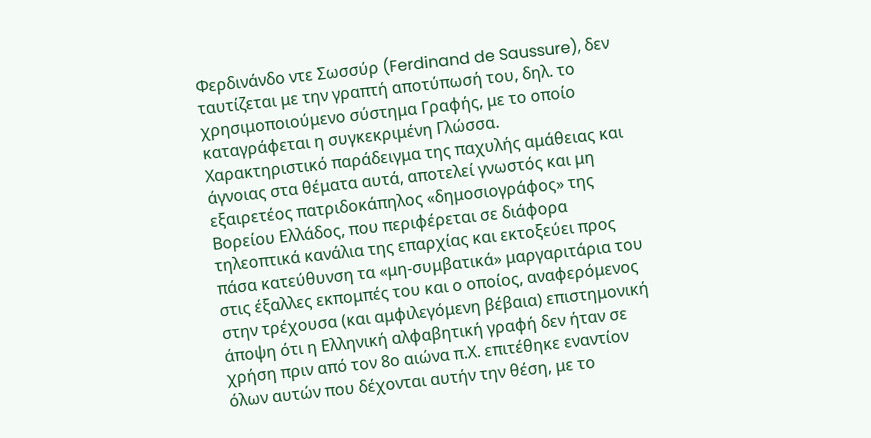Φερδινάνδο ντε Σωσσύρ (Ferdinand de Saussure), δεν ταυτίζεται με την γραπτή αποτύπωσή του, δηλ. το χρησιμοποιούμενο σύστημα Γραφής, με το οποίο καταγράφεται η συγκεκριμένη Γλώσσα.
Χαρακτηριστικό παράδειγμα της παχυλής αμάθειας και άγνοιας στα θέματα αυτά, αποτελεί γνωστός και μη εξαιρετέος πατριδοκάπηλος «δημοσιογράφος» της Βορείου Ελλάδος, που περιφέρεται σε διάφορα τηλεοπτικά κανάλια της επαρχίας και εκτοξεύει προς πάσα κατεύθυνση τα «μη-συμβατικά» μαργαριτάρια του στις έξαλλες εκπομπές του και ο οποίος, αναφερόμενος στην τρέχουσα (και αμφιλεγόμενη βέβαια) επιστημονική άποψη ότι η Ελληνική αλφαβητική γραφή δεν ήταν σε χρήση πριν από τον 8ο αιώνα π.Χ. επιτέθηκε εναντίον όλων αυτών που δέχονται αυτήν την θέση, με το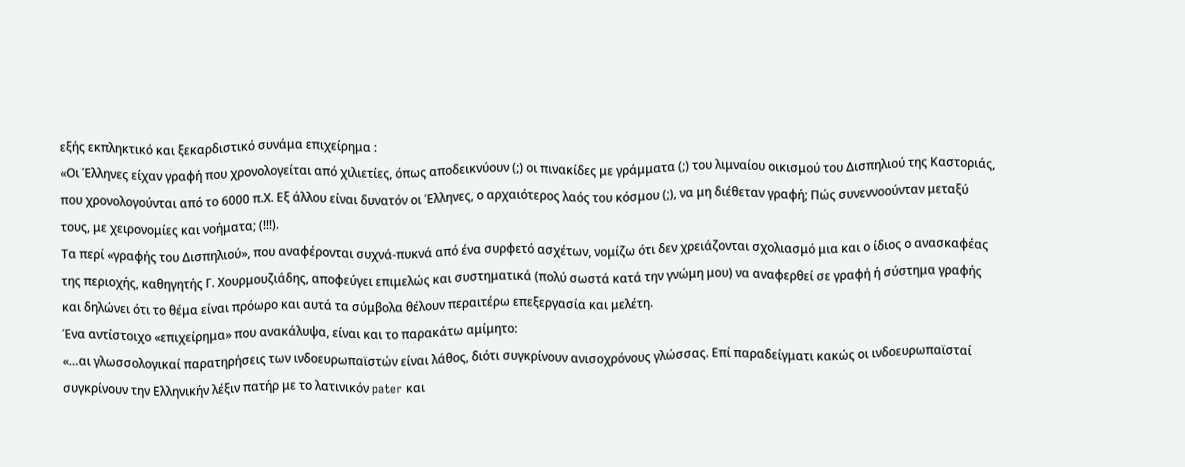εξής εκπληκτικό και ξεκαρδιστικό συνάμα επιχείρημα :
«Οι Έλληνες είχαν γραφή που χρονολογείται από χιλιετίες, όπως αποδεικνύουν (;) οι πινακίδες με γράμματα (;) του λιμναίου οικισμού του Δισπηλιού της Καστοριάς, που χρονολογούνται από το 6000 π.Χ. Εξ άλλου είναι δυνατόν οι Έλληνες, ο αρχαιότερος λαός του κόσμου (;), να μη διέθεταν γραφή; Πώς συνεννοούνταν μεταξύ τους, με χειρονομίες και νοήματα; (!!!).
Τα περί «γραφής του Δισπηλιού», που αναφέρονται συχνά-πυκνά από ένα συρφετό ασχέτων, νομίζω ότι δεν χρειάζονται σχολιασμό μια και ο ίδιος ο ανασκαφέας της περιοχής, καθηγητής Γ. Χουρμουζιάδης, αποφεύγει επιμελώς και συστηματικά (πολύ σωστά κατά την γνώμη μου) να αναφερθεί σε γραφή ή σύστημα γραφής και δηλώνει ότι το θέμα είναι πρόωρο και αυτά τα σύμβολα θέλουν περαιτέρω επεξεργασία και μελέτη.
Ένα αντίστοιχο «επιχείρημα» που ανακάλυψα, είναι και το παρακάτω αμίμητο:
«…αι γλωσσολογικαί παρατηρήσεις των ινδοευρωπαϊστών είναι λάθος, διότι συγκρίνουν ανισοχρόνους γλώσσας. Επί παραδείγματι κακώς οι ινδοευρωπαϊσταί συγκρίνουν την Ελληνικήν λέξιν πατήρ με το λατινικόν pater και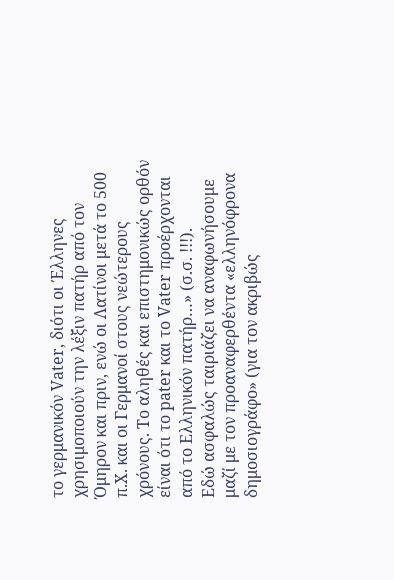το γερμανικόν Vater, διότι οι Έλληνες χρησιμοποιούν την λέξιν πατήρ από τον Όμηρον και πριν, ενώ οι Λατίνοι μετά το 500 π.Χ. και οι Γερμανοί στους νεώτερους χρόνους. Το αληθές και επιστημονικώς ορθόν είναι ότι το pater και το Vater προέρχονται από το Ελληνικόν πατήρ…» (σ.σ. !!!).
Εδώ ασφαλώς ταιριάζει να αναφωνήσουμε μαζί με τον προαναφερθέντα «ελληνόφρονα δημοσιογράφο» (για τον ακριβώς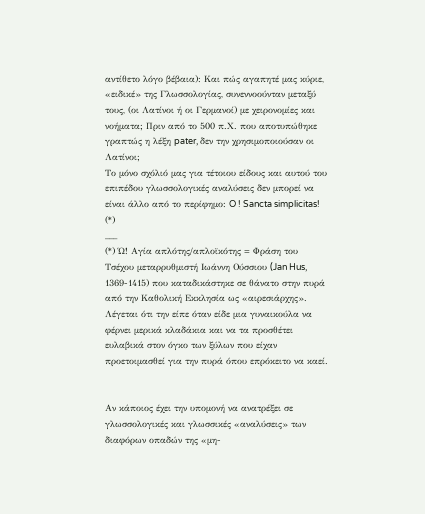αντίθετο λόγο βέβαια): Και πώς αγαπητέ μας κύριε, «ειδικέ» της Γλωσσολογίας, συνεννοούνταν μεταξύ τους, (οι Λατίνοι ή οι Γερμανοί) με χειρονομίες και νοήματα; Πριν από το 500 π.Χ. που αποτυπώθηκε γραπτώς η λέξη pater, δεν την χρησιμοποιούσαν οι Λατίνοι;
Το μόνο σχόλιό μας για τέτοιου είδους και αυτού του επιπέδου γλωσσολογικές αναλύσεις δεν μπορεί να είναι άλλο από το περίφημο: O ! Sancta simplicitas! (*)
___
(*) Ώ! Αγία απλότης/απλοϊκότης = Φράση του Τσέχου μεταρρυθμιστή Ιωάννη Ούσσιου (Jan Hus, 1369-1415) που καταδικάστηκε σε θάνατο στην πυρά από την Καθολική Εκκλησία ως «αιρεσιάρχης». Λέγεται ότι την είπε όταν είδε μια γυναικούλα να φέρνει μερικά κλαδάκια και να τα προσθέτει ευλαβικά στον όγκο των ξύλων που είχαν προετοιμασθεί για την πυρά όπου επρόκειτο να καεί.


Αν κάποιος έχει την υπομονή να ανατρέξει σε γλωσσολογικές και γλωσσικές «αναλύσεις» των διαφόρων οπαδών της «μη-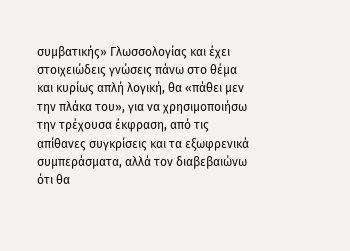συμβατικής» Γλωσσολογίας και έχει στοιχειώδεις γνώσεις πάνω στο θέμα και κυρίως απλή λογική, θα «πάθει μεν την πλάκα του», για να χρησιμοποιήσω την τρέχουσα έκφραση, από τις απίθανες συγκρίσεις και τα εξωφρενικά συμπεράσματα, αλλά τον διαβεβαιώνω ότι θα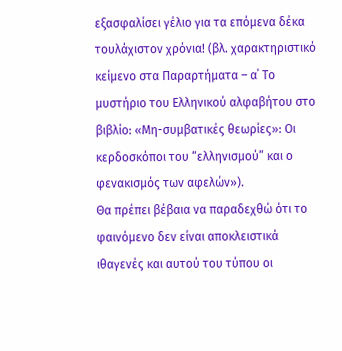εξασφαλίσει γέλιο για τα επόμενα δέκα τουλάχιστον χρόνια! (βλ. χαρακτηριστικό κείμενο στα Παραρτήματα – α΄ Το μυστήριο του Ελληνικού αλφαβήτου στο βιβλίο: «Μη-συμβατικές θεωρίες»: Οι κερδοσκόποι του “ελληνισμού” και ο φενακισμός των αφελών»).
Θα πρέπει βέβαια να παραδεχθώ ότι το φαινόμενο δεν είναι αποκλειστικά ιθαγενές και αυτού του τύπου οι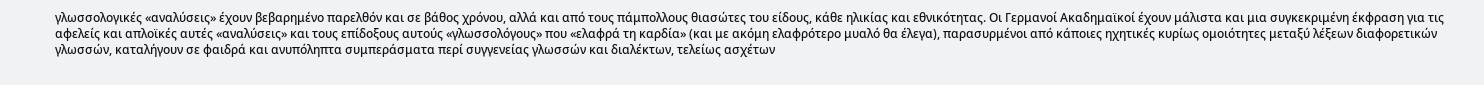γλωσσολογικές «αναλύσεις» έχουν βεβαρημένο παρελθόν και σε βάθος χρόνου, αλλά και από τους πάμπολλους θιασώτες του είδους, κάθε ηλικίας και εθνικότητας. Οι Γερμανοί Ακαδημαϊκοί έχουν μάλιστα και μια συγκεκριμένη έκφραση για τις αφελείς και απλοϊκές αυτές «αναλύσεις» και τους επίδοξους αυτούς «γλωσσολόγους» που «ελαφρά τη καρδία» (και με ακόμη ελαφρότερο μυαλό θα έλεγα), παρασυρμένοι από κάποιες ηχητικές κυρίως ομοιότητες μεταξύ λέξεων διαφορετικών γλωσσών, καταλήγουν σε φαιδρά και ανυπόληπτα συμπεράσματα περί συγγενείας γλωσσών και διαλέκτων, τελείως ασχέτων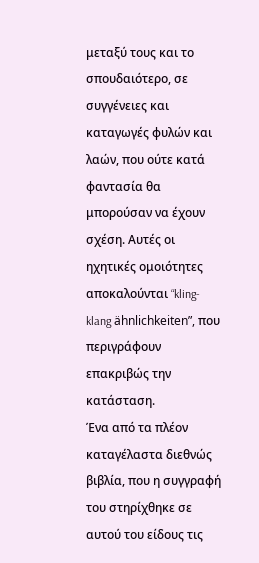μεταξύ τους και το σπουδαιότερο, σε συγγένειες και καταγωγές φυλών και λαών, που ούτε κατά φαντασία θα μπορούσαν να έχουν σχέση. Αυτές οι ηχητικές ομοιότητες αποκαλούνται “kling-klang ähnlichkeiten”, που περιγράφουν επακριβώς την κατάσταση.
Ένα από τα πλέον καταγέλαστα διεθνώς βιβλία, που η συγγραφή του στηρίχθηκε σε αυτού του είδους τις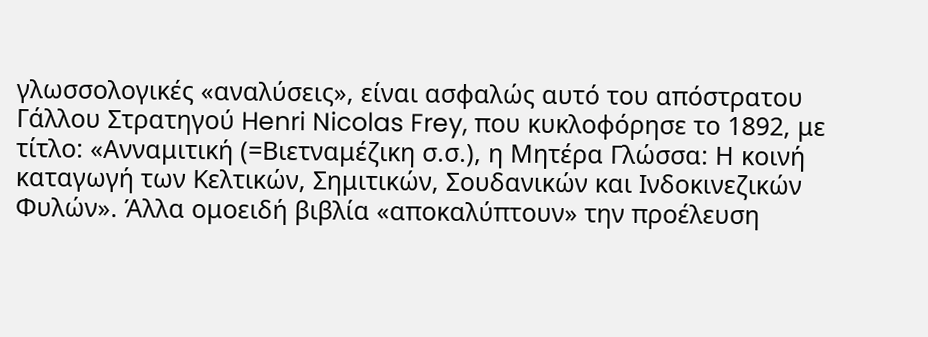γλωσσολογικές «αναλύσεις», είναι ασφαλώς αυτό του απόστρατου Γάλλου Στρατηγού Henri Nicolas Frey, που κυκλοφόρησε το 1892, με τίτλο: «Ανναμιτική (=Βιετναμέζικη σ.σ.), η Μητέρα Γλώσσα: Η κοινή καταγωγή των Κελτικών, Σημιτικών, Σουδανικών και Ινδοκινεζικών Φυλών». Άλλα ομοειδή βιβλία «αποκαλύπτουν» την προέλευση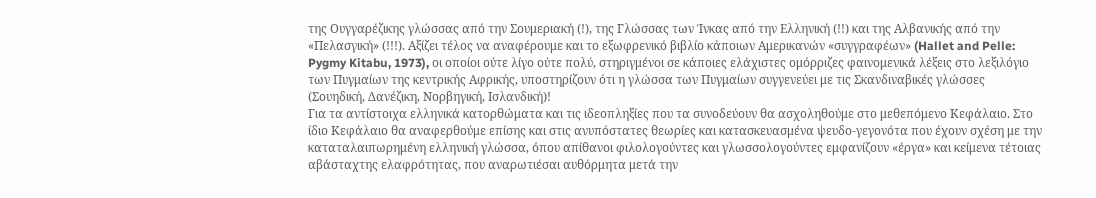της Ουγγαρέζικης γλώσσας από την Σουμεριακή (!), της Γλώσσας των Ίνκας από την Ελληνική (!!) και της Αλβανικής από την «Πελασγική» (!!!). Αξίζει τέλος να αναφέρουμε και το εξωφρενικό βιβλίο κάποιων Αμερικανών «συγγραφέων» (Hallet and Pelle: Pygmy Kitabu, 1973), οι οποίοι ούτε λίγο ούτε πολύ, στηριγμένοι σε κάποιες ελάχιστες ομόρριζες φαινομενικά λέξεις στο λεξιλόγιο των Πυγμαίων της κεντρικής Αφρικής, υποστηρίζουν ότι η γλώσσα των Πυγμαίων συγγενεύει με τις Σκανδιναβικές γλώσσες (Σουηδική, Δανέζικη, Νορβηγική, Ισλανδική)!
Για τα αντίστοιχα ελληνικά κατορθώματα και τις ιδεοπληξίες που τα συνοδεύουν θα ασχοληθούμε στο μεθεπόμενο Κεφάλαιο. Στο ίδιο Κεφάλαιο θα αναφερθούμε επίσης και στις ανυπόστατες θεωρίες και κατασκευασμένα ψευδο-γεγονότα που έχουν σχέση με την καταταλαιπωρημένη ελληνική γλώσσα, όπου απίθανοι φιλολογούντες και γλωσσολογούντες εμφανίζουν «έργα» και κείμενα τέτοιας αβάσταχτης ελαφρότητας, που αναρωτιέσαι αυθόρμητα μετά την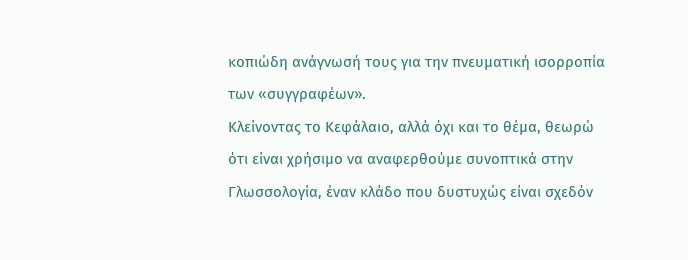κοπιώδη ανάγνωσή τους για την πνευματική ισορροπία των «συγγραφέων».
Κλείνοντας το Κεφάλαιο, αλλά όχι και το θέμα, θεωρώ ότι είναι χρήσιμο να αναφερθούμε συνοπτικά στην Γλωσσολογία, έναν κλάδο που δυστυχώς είναι σχεδόν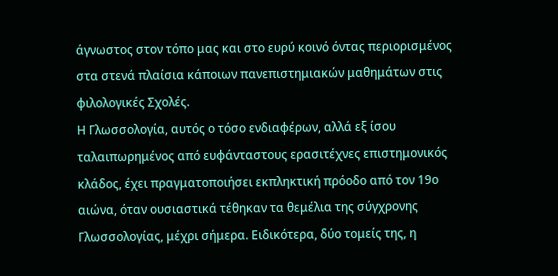άγνωστος στον τόπο μας και στο ευρύ κοινό όντας περιορισμένος στα στενά πλαίσια κάποιων πανεπιστημιακών μαθημάτων στις φιλολογικές Σχολές.
Η Γλωσσολογία, αυτός ο τόσο ενδιαφέρων, αλλά εξ ίσου ταλαιπωρημένος από ευφάνταστους ερασιτέχνες επιστημονικός κλάδος, έχει πραγματοποιήσει εκπληκτική πρόοδο από τον 19ο αιώνα, όταν ουσιαστικά τέθηκαν τα θεμέλια της σύγχρονης Γλωσσολογίας, μέχρι σήμερα. Ειδικότερα, δύο τομείς της, η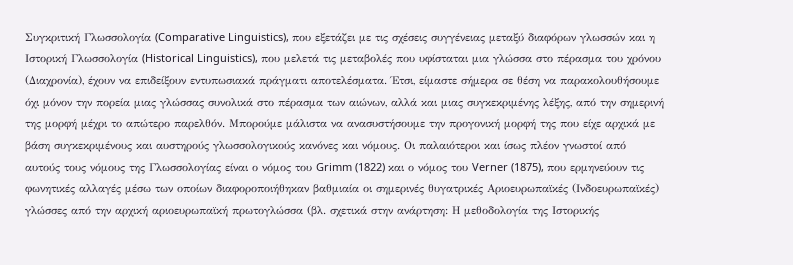Συγκριτική Γλωσσολογία (Comparative Linguistics), που εξετάζει με τις σχέσεις συγγένειας μεταξύ διαφόρων γλωσσών και η Ιστορική Γλωσσολογία (Historical Linguistics), που μελετά τις μεταβολές που υφίσταται μια γλώσσα στο πέρασμα του χρόνου (Διαχρονία), έχουν να επιδείξουν εντυπωσιακά πράγματι αποτελέσματα. Έτσι, είμαστε σήμερα σε θέση να παρακολουθήσουμε όχι μόνον την πορεία μιας γλώσσας συνολικά στο πέρασμα των αιώνων, αλλά και μιας συγκεκριμένης λέξης, από την σημερινή της μορφή μέχρι το απώτερο παρελθόν. Μπορούμε μάλιστα να ανασυστήσουμε την προγονική μορφή της που είχε αρχικά με βάση συγκεκριμένους και αυστηρούς γλωσσολογικούς κανόνες και νόμους. Οι παλαιότεροι και ίσως πλέον γνωστοί από αυτούς τους νόμους της Γλωσσολογίας είναι ο νόμος του Grimm (1822) και ο νόμος του Verner (1875), που ερμηνεύουν τις φωνητικές αλλαγές μέσω των οποίων διαφοροποιήθηκαν βαθμιαία οι σημερινές θυγατρικές Αριοευρωπαϊκές (Ινδοευρωπαϊκές) γλώσσες από την αρχική αριοευρωπαϊκή πρωτογλώσσα (βλ. σχετικά στην ανάρτηση: Η μεθοδολογία της Ιστορικής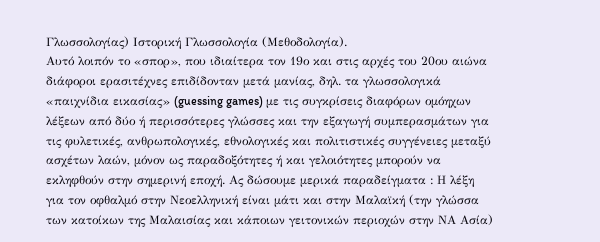Γλωσσολογίας) Ιστορική Γλωσσολογία (Μεθοδολογία).
Αυτό λοιπόν το «σπορ», που ιδιαίτερα τον 19ο και στις αρχές του 20ου αιώνα διάφοροι ερασιτέχνες επιδίδονταν μετά μανίας, δηλ. τα γλωσσολογικά «παιχνίδια εικασίας» (guessing games) με τις συγκρίσεις διαφόρων ομόηχων λέξεων από δύο ή περισσότερες γλώσσες και την εξαγωγή συμπερασμάτων για τις φυλετικές, ανθρωπολογικές, εθνολογικές και πολιτιστικές συγγένειες μεταξύ ασχέτων λαών, μόνον ως παραδοξότητες ή και γελοιότητες μπορούν να εκληφθούν στην σημερινή εποχή. Ας δώσουμε μερικά παραδείγματα : Η λέξη για τον οφθαλμό στην Νεοελληνική είναι μάτι και στην Μαλαϊκή (την γλώσσα των κατοίκων της Μαλαισίας και κάποιων γειτονικών περιοχών στην ΝΑ Ασία)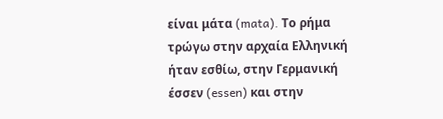είναι μάτα (mata). Το ρήμα τρώγω στην αρχαία Ελληνική ήταν εσθίω, στην Γερμανική έσσεν (essen) και στην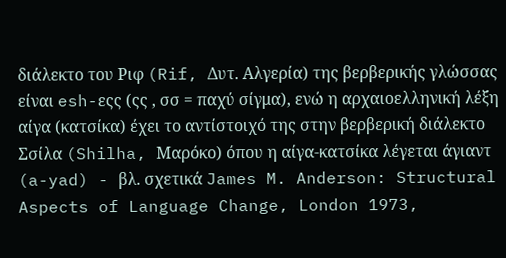διάλεκτο του Ριφ (Rif, Δυτ. Αλγερία) της βερβερικής γλώσσας είναι esh-εςς (ςς , σσ = παχύ σίγμα), ενώ η αρχαιοελληνική λέξη αίγα (κατσίκα) έχει το αντίστοιχό της στην βερβερική διάλεκτο Σσίλα (Shilha, Μαρόκο) όπου η αίγα-κατσίκα λέγεται άγιαντ (a-yad) - βλ. σχετικά James M. Anderson: Structural Aspects of Language Change, London 1973,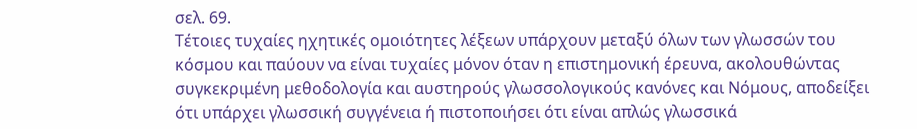σελ. 69.
Τέτοιες τυχαίες ηχητικές ομοιότητες λέξεων υπάρχουν μεταξύ όλων των γλωσσών του κόσμου και παύουν να είναι τυχαίες μόνον όταν η επιστημονική έρευνα, ακολουθώντας συγκεκριμένη μεθοδολογία και αυστηρούς γλωσσολογικούς κανόνες και Νόμους, αποδείξει ότι υπάρχει γλωσσική συγγένεια ή πιστοποιήσει ότι είναι απλώς γλωσσικά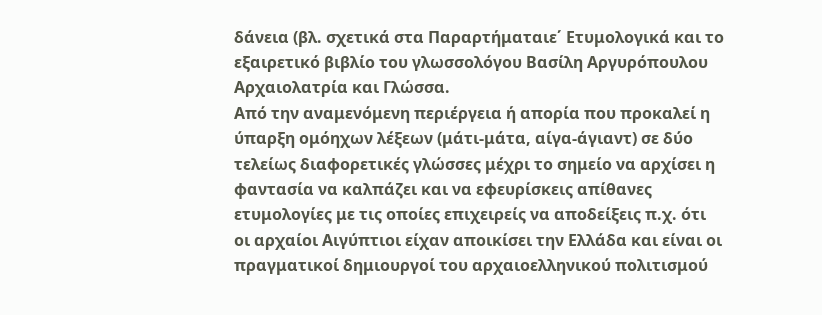δάνεια (βλ. σχετικά στα Παραρτήματαιε΄ Ετυμολογικά και το εξαιρετικό βιβλίο του γλωσσολόγου Βασίλη Αργυρόπουλου Αρχαιολατρία και Γλώσσα.
Από την αναμενόμενη περιέργεια ή απορία που προκαλεί η ύπαρξη ομόηχων λέξεων (μάτι-μάτα, αίγα-άγιαντ) σε δύο τελείως διαφορετικές γλώσσες μέχρι το σημείο να αρχίσει η φαντασία να καλπάζει και να εφευρίσκεις απίθανες ετυμολογίες με τις οποίες επιχειρείς να αποδείξεις π.χ. ότι οι αρχαίοι Αιγύπτιοι είχαν αποικίσει την Ελλάδα και είναι οι πραγματικοί δημιουργοί του αρχαιοελληνικού πολιτισμού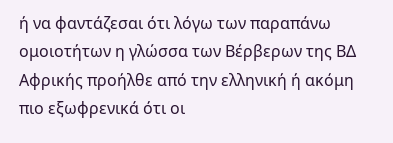ή να φαντάζεσαι ότι λόγω των παραπάνω ομοιοτήτων η γλώσσα των Βέρβερων της ΒΔ Αφρικής προήλθε από την ελληνική ή ακόμη πιο εξωφρενικά ότι οι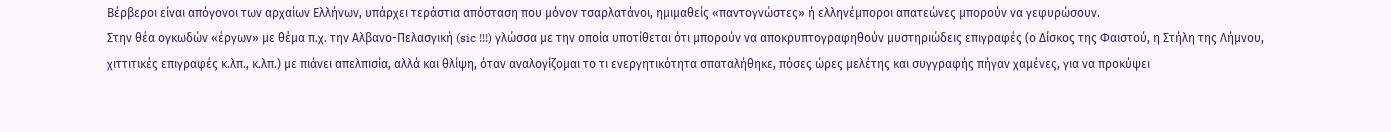Βέρβεροι είναι απόγονοι των αρχαίων Ελλήνων, υπάρχει τεράστια απόσταση που μόνον τσαρλατάνοι, ημιμαθείς «παντογνώστες» ή ελληνέμποροι απατεώνες μπορούν να γεφυρώσουν.
Στην θέα ογκωδών «έργων» με θέμα π.χ. την Αλβανο-Πελασγική (sic !!!) γλώσσα με την οποία υποτίθεται ότι μπορούν να αποκρυπτογραφηθούν μυστηριώδεις επιγραφές (ο Δίσκος της Φαιστού, η Στήλη της Λήμνου, χιττιτικές επιγραφές κ.λπ., κ.λπ.) με πιάνει απελπισία, αλλά και θλίψη, όταν αναλογίζομαι το τι ενεργητικότητα σπαταλήθηκε, πόσες ώρες μελέτης και συγγραφής πήγαν χαμένες, για να προκύψει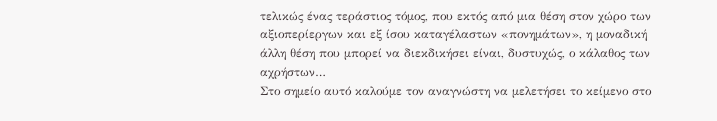τελικώς ένας τεράστιος τόμος, που εκτός από μια θέση στον χώρο των αξιοπερίεργων και εξ ίσου καταγέλαστων «πονημάτων», η μοναδική άλλη θέση που μπορεί να διεκδικήσει είναι, δυστυχώς, ο κάλαθος των αχρήστων…
Στο σημείο αυτό καλούμε τον αναγνώστη να μελετήσει το κείμενο στο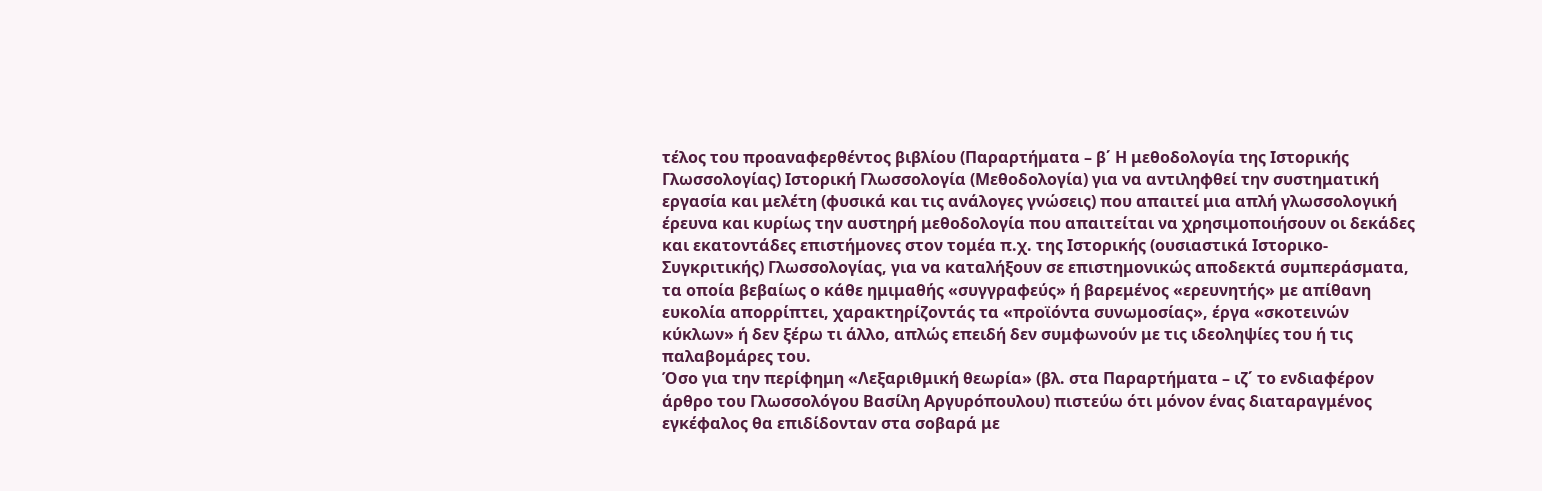τέλος του προαναφερθέντος βιβλίου (Παραρτήματα – β΄ Η μεθοδολογία της Ιστορικής Γλωσσολογίας) Ιστορική Γλωσσολογία (Μεθοδολογία) για να αντιληφθεί την συστηματική εργασία και μελέτη (φυσικά και τις ανάλογες γνώσεις) που απαιτεί μια απλή γλωσσολογική έρευνα και κυρίως την αυστηρή μεθοδολογία που απαιτείται να χρησιμοποιήσουν οι δεκάδες και εκατοντάδες επιστήμονες στον τομέα π.χ. της Ιστορικής (ουσιαστικά Ιστορικο-Συγκριτικής) Γλωσσολογίας, για να καταλήξουν σε επιστημονικώς αποδεκτά συμπεράσματα, τα οποία βεβαίως ο κάθε ημιμαθής «συγγραφεύς» ή βαρεμένος «ερευνητής» με απίθανη ευκολία απορρίπτει, χαρακτηρίζοντάς τα «προϊόντα συνωμοσίας», έργα «σκοτεινών κύκλων» ή δεν ξέρω τι άλλο, απλώς επειδή δεν συμφωνούν με τις ιδεοληψίες του ή τις παλαβομάρες του.
Όσο για την περίφημη «Λεξαριθμική θεωρία» (βλ. στα Παραρτήματα – ιζ΄ το ενδιαφέρον άρθρο του Γλωσσολόγου Βασίλη Αργυρόπουλου) πιστεύω ότι μόνον ένας διαταραγμένος εγκέφαλος θα επιδίδονταν στα σοβαρά με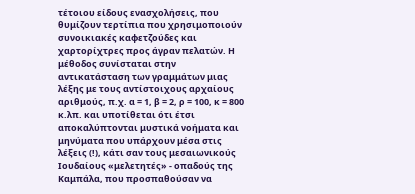τέτοιου είδους ενασχολήσεις, που θυμίζουν τερτίπια που χρησιμοποιούν συνοικιακές καφετζούδες και χαρτορίχτρες προς άγραν πελατών. Η μέθοδος συνίσταται στην αντικατάσταση των γραμμάτων μιας λέξης με τους αντίστοιχους αρχαίους αριθμούς, π.χ. α = 1, β = 2, ρ = 100, κ = 800 κ.λπ. και υποτίθεται ότι έτσι αποκαλύπτονται μυστικά νοήματα και μηνύματα που υπάρχουν μέσα στις λέξεις (!), κάτι σαν τους μεσαιωνικούς Ιουδαίους «μελετητές» - οπαδούς της Καμπάλα, που προσπαθούσαν να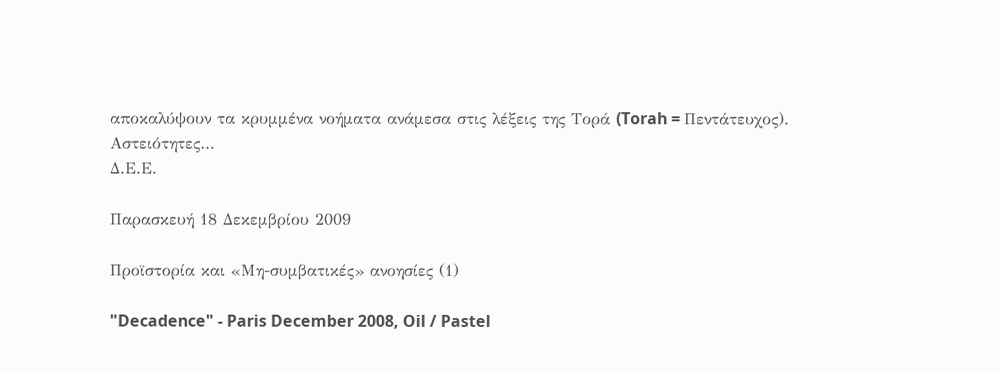αποκαλύψουν τα κρυμμένα νοήματα ανάμεσα στις λέξεις της Τορά (Torah = Πεντάτευχος).
Αστειότητες…
Δ.Ε.Ε.

Παρασκευή 18 Δεκεμβρίου 2009

Προϊστορία και «Μη-συμβατικές» ανοησίες (1)

"Decadence" - Paris December 2008, Oil / Pastel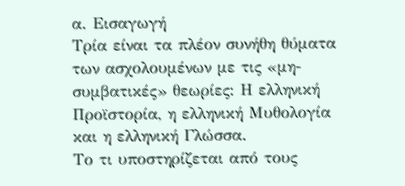α. Εισαγωγή
Τρία είναι τα πλέον συνήθη θύματα των ασχολουμένων με τις «μη-συμβατικές» θεωρίες: Η ελληνική Προϊστορία, η ελληνική Μυθολογία και η ελληνική Γλώσσα.
Το τι υποστηρίζεται από τους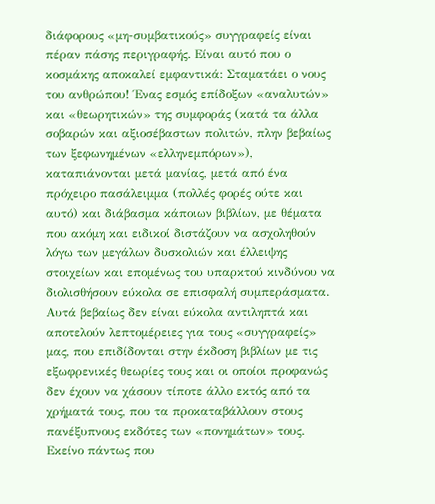διάφορους «μη-συμβατικούς» συγγραφείς είναι πέραν πάσης περιγραφής. Είναι αυτό που ο κοσμάκης αποκαλεί εμφαντικά: Σταματάει ο νους του ανθρώπου! Ένας εσμός επίδοξων «αναλυτών» και «θεωρητικών» της συμφοράς (κατά τα άλλα σοβαρών και αξιοσέβαστων πολιτών, πλην βεβαίως των ξεφωνημένων «ελληνεμπόρων»), καταπιάνονται μετά μανίας, μετά από ένα πρόχειρο πασάλειμμα (πολλές φορές ούτε και αυτό) και διάβασμα κάποιων βιβλίων, με θέματα που ακόμη και ειδικοί διστάζουν να ασχοληθούν λόγω των μεγάλων δυσκολιών και έλλειψης στοιχείων και επομένως του υπαρκτού κινδύνου να διολισθήσουν εύκολα σε επισφαλή συμπεράσματα. Αυτά βεβαίως δεν είναι εύκολα αντιληπτά και αποτελούν λεπτομέρειες για τους «συγγραφείς» μας, που επιδίδονται στην έκδοση βιβλίων με τις εξωφρενικές θεωρίες τους και οι οποίοι προφανώς δεν έχουν να χάσουν τίποτε άλλο εκτός από τα χρήματά τους, που τα προκαταβάλλουν στους πανέξυπνους εκδότες των «πονημάτων» τους.
Εκείνο πάντως που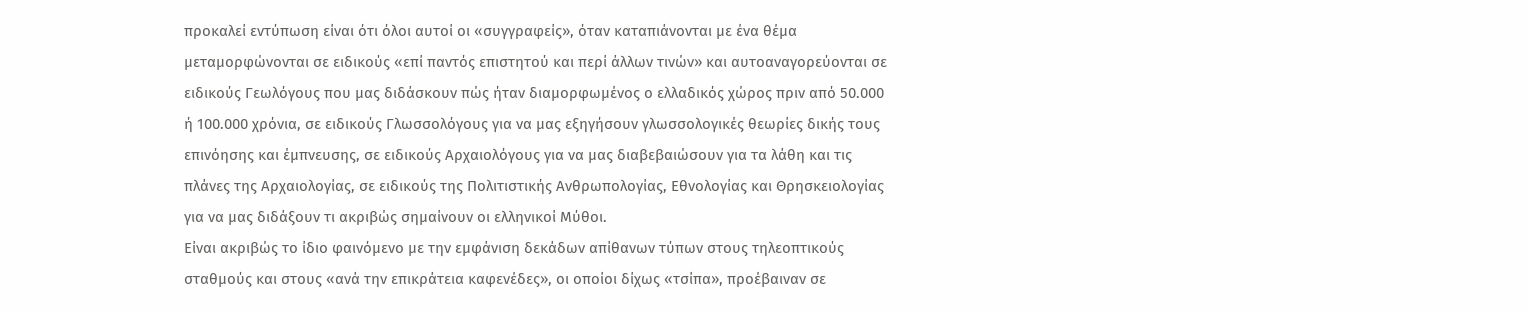προκαλεί εντύπωση είναι ότι όλοι αυτοί οι «συγγραφείς», όταν καταπιάνονται με ένα θέμα μεταμορφώνονται σε ειδικούς «επί παντός επιστητού και περί άλλων τινών» και αυτοαναγορεύονται σε ειδικούς Γεωλόγους που μας διδάσκουν πώς ήταν διαμορφωμένος ο ελλαδικός χώρος πριν από 50.000 ή 100.000 χρόνια, σε ειδικούς Γλωσσολόγους για να μας εξηγήσουν γλωσσολογικές θεωρίες δικής τους επινόησης και έμπνευσης, σε ειδικούς Αρχαιολόγους για να μας διαβεβαιώσουν για τα λάθη και τις πλάνες της Αρχαιολογίας, σε ειδικούς της Πολιτιστικής Ανθρωπολογίας, Εθνολογίας και Θρησκειολογίας για να μας διδάξουν τι ακριβώς σημαίνουν οι ελληνικοί Μύθοι.
Είναι ακριβώς το ίδιο φαινόμενο με την εμφάνιση δεκάδων απίθανων τύπων στους τηλεοπτικούς σταθμούς και στους «ανά την επικράτεια καφενέδες», οι οποίοι δίχως «τσίπα», προέβαιναν σε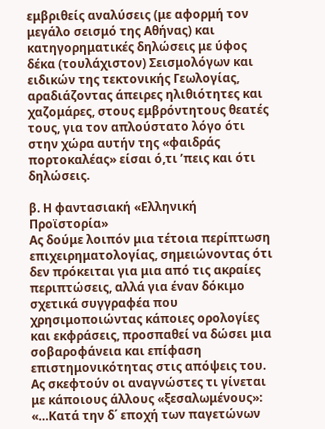εμβριθείς αναλύσεις (με αφορμή τον μεγάλο σεισμό της Αθήνας) και κατηγορηματικές δηλώσεις με ύφος δέκα (τουλάχιστον) Σεισμολόγων και ειδικών της τεκτονικής Γεωλογίας, αραδιάζοντας άπειρες ηλιθιότητες και χαζομάρες, στους εμβρόντητους θεατές τους, για τον απλούστατο λόγο ότι στην χώρα αυτήν της «φαιδράς πορτοκαλέας» είσαι ό,τι ’πεις και ότι δηλώσεις.

β. Η φαντασιακή «Ελληνική Προϊστορία»
Ας δούμε λοιπόν μια τέτοια περίπτωση επιχειρηματολογίας, σημειώνοντας ότι δεν πρόκειται για μια από τις ακραίες περιπτώσεις, αλλά για έναν δόκιμο σχετικά συγγραφέα που χρησιμοποιώντας κάποιες ορολογίες και εκφράσεις, προσπαθεί να δώσει μια σοβαροφάνεια και επίφαση επιστημονικότητας στις απόψεις του. Ας σκεφτούν οι αναγνώστες τι γίνεται με κάποιους άλλους «ξεσαλωμένους»:
«…Κατά την δ΄ εποχή των παγετώνων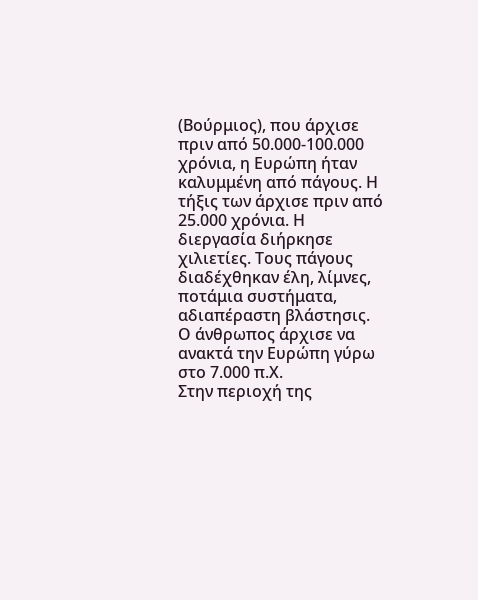(Βούρμιος), που άρχισε πριν από 50.000-100.000 χρόνια, η Ευρώπη ήταν καλυμμένη από πάγους. Η τήξις των άρχισε πριν από 25.000 χρόνια. Η διεργασία διήρκησε χιλιετίες. Τους πάγους διαδέχθηκαν έλη, λίμνες, ποτάμια συστήματα, αδιαπέραστη βλάστησις. Ο άνθρωπος άρχισε να ανακτά την Ευρώπη γύρω στο 7.000 π.Χ.
Στην περιοχή της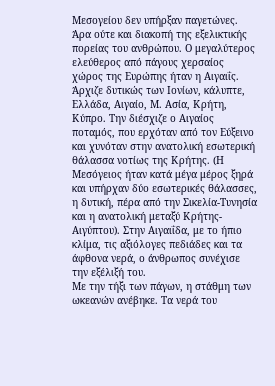Μεσογείου δεν υπήρξαν παγετώνες. Άρα ούτε και διακοπή της εξελικτικής πορείας του ανθρώπου. Ο μεγαλύτερος ελεύθερος από πάγους χερσαίος χώρος της Ευρώπης ήταν η Αιγαιΐς. Άρχιζε δυτικώς των Ιονίων, κάλυπτε, Ελλάδα, Αιγαίο, Μ. Ασία, Κρήτη, Κύπρο. Την διέσχιζε ο Αιγαίος ποταμός, που ερχόταν από τον Εύξεινο και χυνόταν στην ανατολική εσωτερική θάλασσα νοτίως της Κρήτης. (Η Μεσόγειος ήταν κατά μέγα μέρος ξηρά και υπήρχαν δύο εσωτερικές θάλασσες, η δυτική, πέρα από την Σικελία-Τυνησία και η ανατολική μεταξύ Κρήτης-Αιγύπτου). Στην Αιγαιΐδα, με το ήπιο κλίμα, τις αξιόλογες πεδιάδες και τα άφθονα νερά, ο άνθρωπος συνέχισε την εξέλιξή του.
Με την τήξι των πάγων, η στάθμη των ωκεανών ανέβηκε. Τα νερά του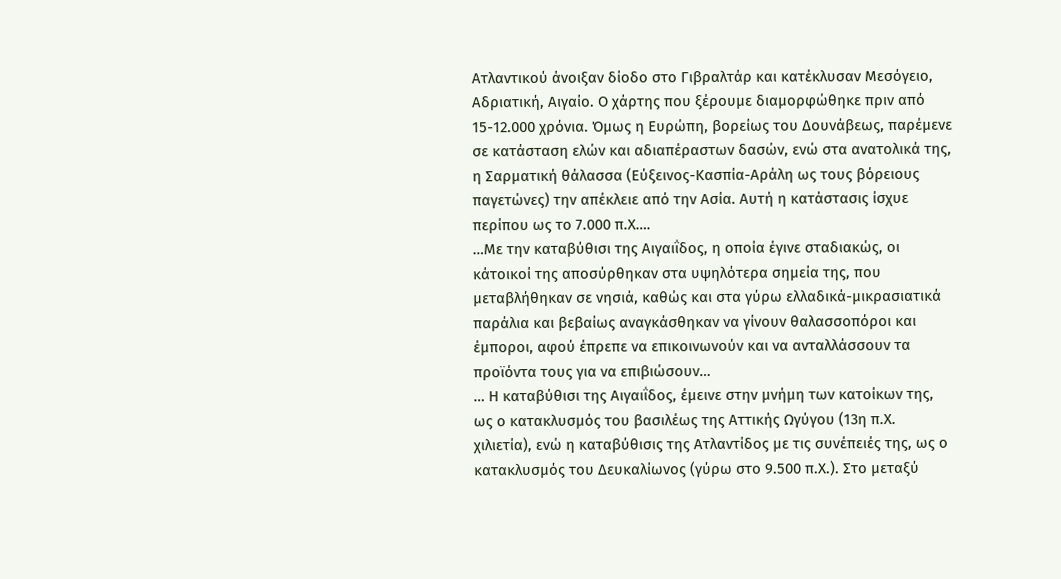Ατλαντικού άνοιξαν δίοδο στο Γιβραλτάρ και κατέκλυσαν Μεσόγειο, Αδριατική, Αιγαίο. Ο χάρτης που ξέρουμε διαμορφώθηκε πριν από 15-12.000 χρόνια. Όμως η Ευρώπη, βορείως του Δουνάβεως, παρέμενε σε κατάσταση ελών και αδιαπέραστων δασών, ενώ στα ανατολικά της, η Σαρματική θάλασσα (Εύξεινος-Κασπία-Αράλη ως τους βόρειους παγετώνες) την απέκλειε από την Ασία. Αυτή η κατάστασις ίσχυε περίπου ως το 7.000 π.Χ….
…Με την καταβύθισι της Αιγαιΐδος, η οποία έγινε σταδιακώς, οι κάτοικοί της αποσύρθηκαν στα υψηλότερα σημεία της, που μεταβλήθηκαν σε νησιά, καθώς και στα γύρω ελλαδικά-μικρασιατικά παράλια και βεβαίως αναγκάσθηκαν να γίνουν θαλασσοπόροι και έμποροι, αφού έπρεπε να επικοινωνούν και να ανταλλάσσουν τα προϊόντα τους για να επιβιώσουν…
… Η καταβύθισι της Αιγαιΐδος, έμεινε στην μνήμη των κατοίκων της, ως ο κατακλυσμός του βασιλέως της Αττικής Ωγύγου (13η π.Χ. χιλιετία), ενώ η καταβύθισις της Ατλαντίδος με τις συνέπειές της, ως ο κατακλυσμός του Δευκαλίωνος (γύρω στο 9.500 π.Χ.). Στο μεταξύ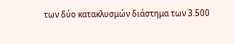των δύο κατακλυσμών διάστημα των 3.500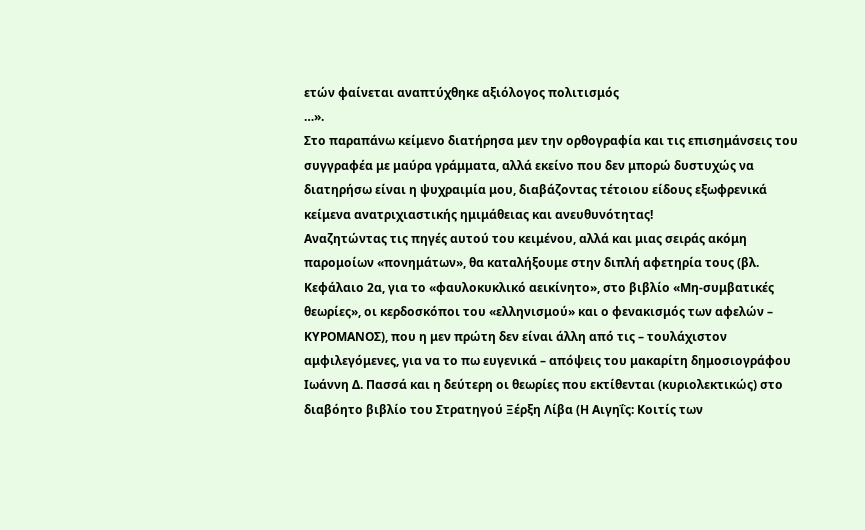ετών φαίνεται αναπτύχθηκε αξιόλογος πολιτισμός
…».
Στο παραπάνω κείμενο διατήρησα μεν την ορθογραφία και τις επισημάνσεις του συγγραφέα με μαύρα γράμματα, αλλά εκείνο που δεν μπορώ δυστυχώς να διατηρήσω είναι η ψυχραιμία μου, διαβάζοντας τέτοιου είδους εξωφρενικά κείμενα ανατριχιαστικής ημιμάθειας και ανευθυνότητας!
Αναζητώντας τις πηγές αυτού του κειμένου, αλλά και μιας σειράς ακόμη παρομοίων «πονημάτων», θα καταλήξουμε στην διπλή αφετηρία τους (βλ. Κεφάλαιο 2α, για το «φαυλοκυκλικό αεικίνητο», στο βιβλίο «Μη-συμβατικές θεωρίες», οι κερδοσκόποι του «ελληνισμού» και ο φενακισμός των αφελών – ΚΥΡΟΜΑΝΟΣ), που η μεν πρώτη δεν είναι άλλη από τις – τουλάχιστον αμφιλεγόμενες, για να το πω ευγενικά – απόψεις του μακαρίτη δημοσιογράφου Ιωάννη Δ. Πασσά και η δεύτερη οι θεωρίες που εκτίθενται (κυριολεκτικώς) στο διαβόητο βιβλίο του Στρατηγού Ξέρξη Λίβα (Η Αιγηΐς: Κοιτίς των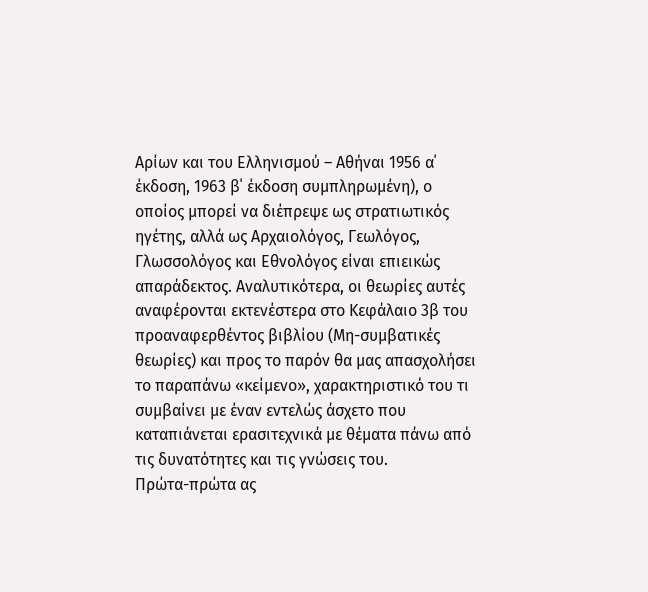Αρίων και του Ελληνισμού – Αθήναι 1956 α΄ έκδοση, 1963 β΄ έκδοση συμπληρωμένη), ο οποίος μπορεί να διέπρεψε ως στρατιωτικός ηγέτης, αλλά ως Αρχαιολόγος, Γεωλόγος, Γλωσσολόγος και Εθνολόγος είναι επιεικώς απαράδεκτος. Αναλυτικότερα, οι θεωρίες αυτές αναφέρονται εκτενέστερα στο Κεφάλαιο 3β του προαναφερθέντος βιβλίου (Μη-συμβατικές θεωρίες) και προς το παρόν θα μας απασχολήσει το παραπάνω «κείμενο», χαρακτηριστικό του τι συμβαίνει με έναν εντελώς άσχετο που καταπιάνεται ερασιτεχνικά με θέματα πάνω από τις δυνατότητες και τις γνώσεις του.
Πρώτα-πρώτα ας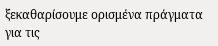ξεκαθαρίσουμε ορισμένα πράγματα για τις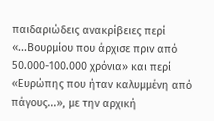παιδαριώδεις ανακρίβειες περί «...Βουρμίου που άρχισε πριν από 50.000-100.000 χρόνια» και περί «Ευρώπης που ήταν καλυμμένη από πάγους...», με την αρχική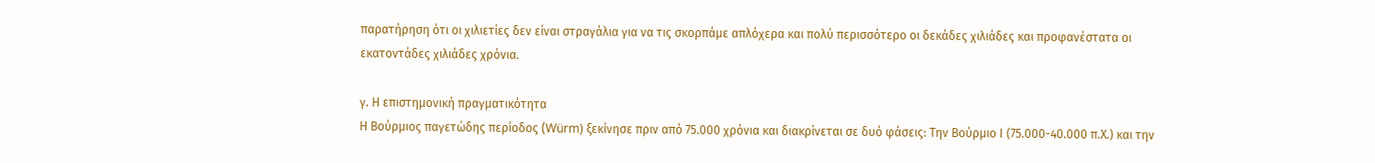παρατήρηση ότι οι χιλιετίες δεν είναι στραγάλια για να τις σκορπάμε απλόχερα και πολύ περισσότερο οι δεκάδες χιλιάδες και προφανέστατα οι εκατοντάδες χιλιάδες χρόνια.

γ. Η επιστημονική πραγματικότητα
Η Βούρμιος παγετώδης περίοδος (Würm) ξεκίνησε πριν από 75.000 χρόνια και διακρίνεται σε δυό φάσεις: Την Βούρμιο Ι (75.000-40.000 π.Χ.) και την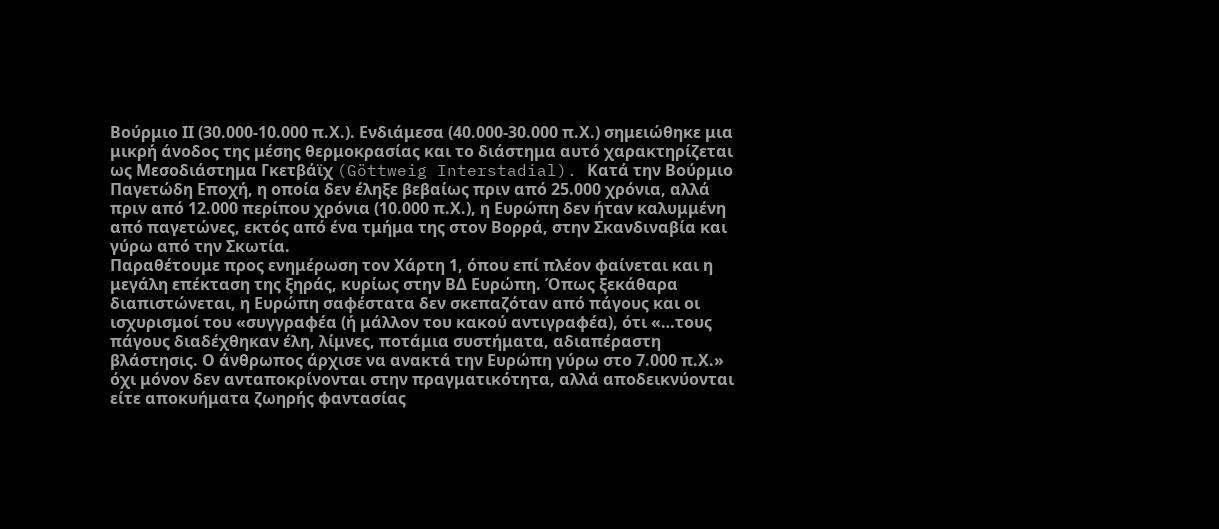Βούρμιο ΙΙ (30.000-10.000 π.Χ.). Ενδιάμεσα (40.000-30.000 π.Χ.) σημειώθηκε μια μικρή άνοδος της μέσης θερμοκρασίας και το διάστημα αυτό χαρακτηρίζεται ως Μεσοδιάστημα Γκετβάϊχ (Göttweig Interstadial). Κατά την Βούρμιο Παγετώδη Εποχή, η οποία δεν έληξε βεβαίως πριν από 25.000 χρόνια, αλλά πριν από 12.000 περίπου χρόνια (10.000 π.Χ.), η Ευρώπη δεν ήταν καλυμμένη από παγετώνες, εκτός από ένα τμήμα της στον Βορρά, στην Σκανδιναβία και γύρω από την Σκωτία.
Παραθέτουμε προς ενημέρωση τον Χάρτη 1, όπου επί πλέον φαίνεται και η μεγάλη επέκταση της ξηράς, κυρίως στην ΒΔ Ευρώπη. Όπως ξεκάθαρα διαπιστώνεται, η Ευρώπη σαφέστατα δεν σκεπαζόταν από πάγους και οι ισχυρισμοί του «συγγραφέα (ή μάλλον του κακού αντιγραφέα), ότι «…τους πάγους διαδέχθηκαν έλη, λίμνες, ποτάμια συστήματα, αδιαπέραστη βλάστησις. Ο άνθρωπος άρχισε να ανακτά την Ευρώπη γύρω στο 7.000 π.Χ.» όχι μόνον δεν ανταποκρίνονται στην πραγματικότητα, αλλά αποδεικνύονται είτε αποκυήματα ζωηρής φαντασίας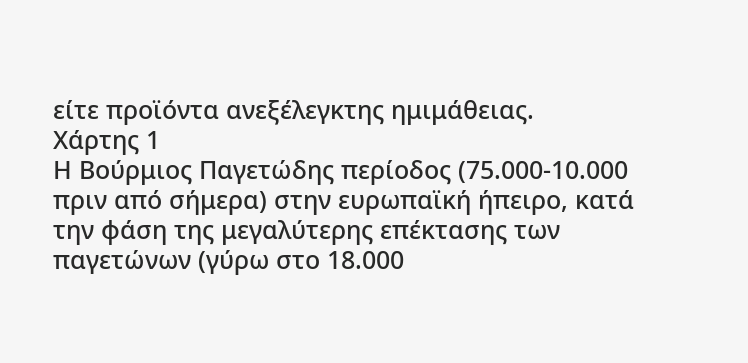είτε προϊόντα ανεξέλεγκτης ημιμάθειας.
Xάρτης 1
Η Βούρμιος Παγετώδης περίοδος (75.000-10.000 πριν από σήμερα) στην ευρωπαϊκή ήπειρο, κατά την φάση της μεγαλύτερης επέκτασης των παγετώνων (γύρω στο 18.000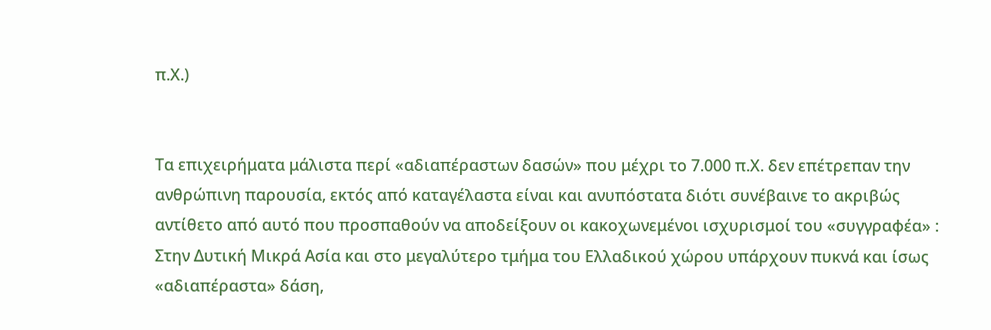π.Χ.)


Τα επιχειρήματα μάλιστα περί «αδιαπέραστων δασών» που μέχρι το 7.000 π.Χ. δεν επέτρεπαν την ανθρώπινη παρουσία, εκτός από καταγέλαστα είναι και ανυπόστατα διότι συνέβαινε το ακριβώς αντίθετο από αυτό που προσπαθούν να αποδείξουν οι κακοχωνεμένοι ισχυρισμοί του «συγγραφέα» : Στην Δυτική Μικρά Ασία και στο μεγαλύτερο τμήμα του Ελλαδικού χώρου υπάρχουν πυκνά και ίσως «αδιαπέραστα» δάση,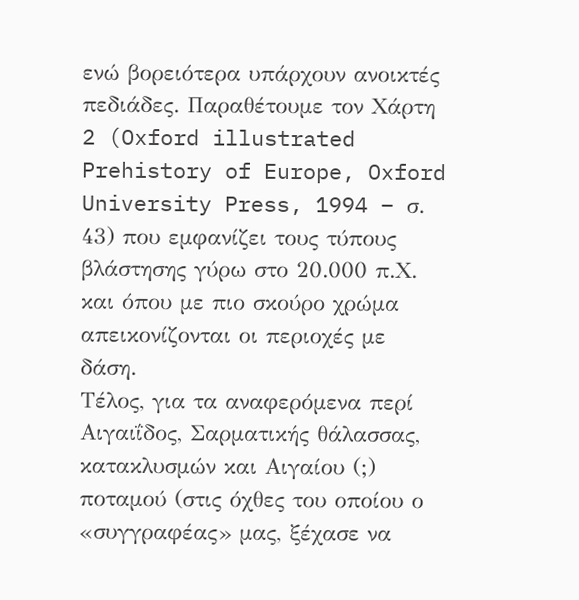ενώ βορειότερα υπάρχουν ανοικτές πεδιάδες. Παραθέτουμε τον Χάρτη 2 (Oxford illustrated Prehistory of Europe, Oxford University Press, 1994 – σ. 43) που εμφανίζει τους τύπους βλάστησης γύρω στο 20.000 π.Χ. και όπου με πιο σκούρο χρώμα απεικονίζονται οι περιοχές με δάση.
Τέλος, για τα αναφερόμενα περί Αιγαιΐδος, Σαρματικής θάλασσας, κατακλυσμών και Αιγαίου (;) ποταμού (στις όχθες του οποίου ο «συγγραφέας» μας, ξέχασε να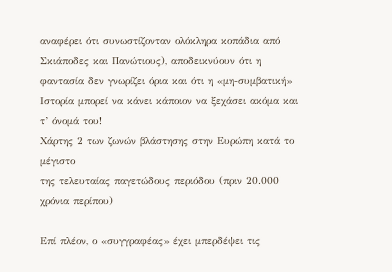αναφέρει ότι συνωστίζονταν ολόκληρα κοπάδια από Σκιάποδες και Πανώτιους), αποδεικνύουν ότι η φαντασία δεν γνωρίζει όρια και ότι η «μη-συμβατική» Ιστορία μπορεί να κάνει κάποιον να ξεχάσει ακόμα και τ’ όνομά του!
Χάρτης 2 των ζωνών βλάστησης στην Ευρώπη κατά το μέγιστο
της τελευταίας παγετώδους περιόδου (πριν 20.000 χρόνια περίπου)

Επί πλέον, ο «συγγραφέας» έχει μπερδέψει τις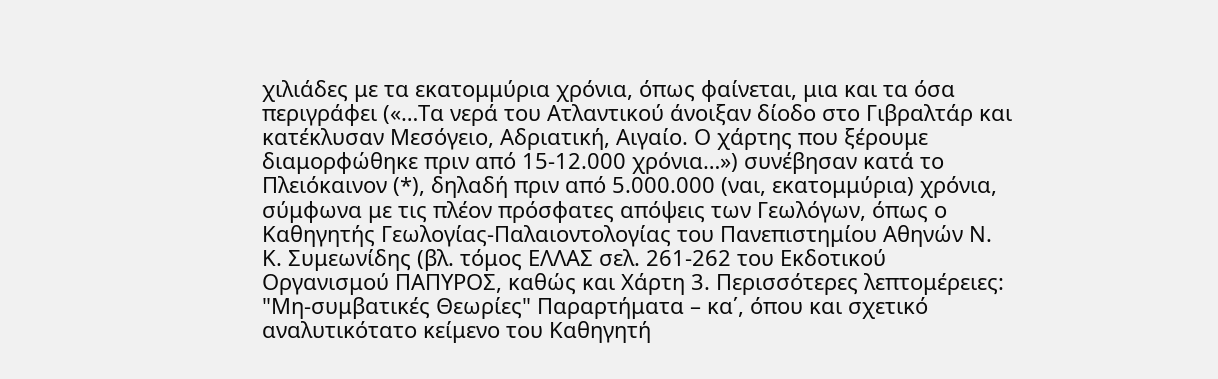χιλιάδες με τα εκατομμύρια χρόνια, όπως φαίνεται, μια και τα όσα περιγράφει («…Τα νερά του Ατλαντικού άνοιξαν δίοδο στο Γιβραλτάρ και κατέκλυσαν Μεσόγειο, Αδριατική, Αιγαίο. Ο χάρτης που ξέρουμε διαμορφώθηκε πριν από 15-12.000 χρόνια…») συνέβησαν κατά το Πλειόκαινον (*), δηλαδή πριν από 5.000.000 (ναι, εκατομμύρια) χρόνια, σύμφωνα με τις πλέον πρόσφατες απόψεις των Γεωλόγων, όπως ο Καθηγητής Γεωλογίας-Παλαιοντολογίας του Πανεπιστημίου Αθηνών Ν. Κ. Συμεωνίδης (βλ. τόμος ΕΛΛΑΣ σελ. 261-262 του Εκδοτικού Οργανισμού ΠΑΠΥΡΟΣ, καθώς και Χάρτη 3. Περισσότερες λεπτομέρειες: "Μη-συμβατικές Θεωρίες" Παραρτήματα – κα΄, όπου και σχετικό αναλυτικότατο κείμενο του Καθηγητή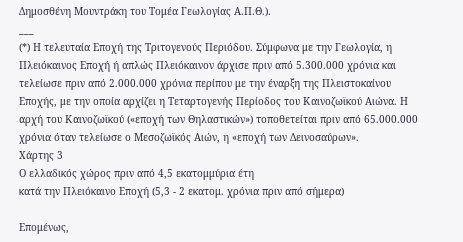Δημοσθένη Μουντράκη του Τομέα Γεωλογίας Α.Π.Θ.).
___
(*) Η τελευταία Εποχή της Τριτογενούς Περιόδου. Σύμφωνα με την Γεωλογία, η Πλειόκαινος Εποχή ή απλώς Πλειόκαινον άρχισε πριν από 5.300.000 χρόνια και τελείωσε πριν από 2.000.000 χρόνια περίπου με την έναρξη της Πλειστοκαίνου Εποχής, με την οποία αρχίζει η Τεταρτογενής Περίοδος του Καινοζωϊκού Αιώνα. Η αρχή του Καινοζωϊκού («εποχή των Θηλαστικών») τοποθετείται πριν από 65.000.000 χρόνια όταν τελείωσε ο Μεσοζωϊκός Αιών, η «εποχή των Δεινοσαύρων».
Χάρτης 3
Ο ελλαδικός χώρος πριν από 4,5 εκατομμύρια έτη
κατά την Πλειόκαινο Εποχή (5,3 - 2 εκατομ. χρόνια πριν από σήμερα)

Επομένως,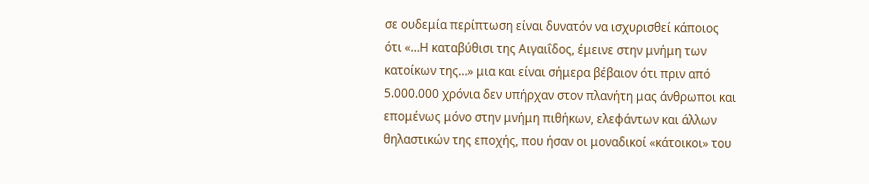σε ουδεμία περίπτωση είναι δυνατόν να ισχυρισθεί κάποιος ότι «…Η καταβύθισι της Αιγαιΐδος, έμεινε στην μνήμη των κατοίκων της…» μια και είναι σήμερα βέβαιον ότι πριν από 5.000.000 χρόνια δεν υπήρχαν στον πλανήτη μας άνθρωποι και επομένως μόνο στην μνήμη πιθήκων, ελεφάντων και άλλων θηλαστικών της εποχής, που ήσαν οι μοναδικοί «κάτοικοι» του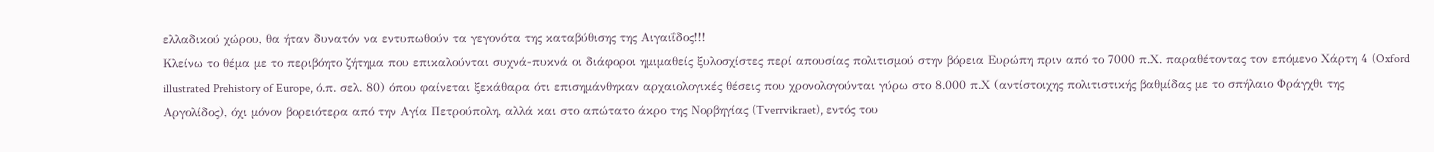ελλαδικού χώρου, θα ήταν δυνατόν να εντυπωθούν τα γεγονότα της καταβύθισης της Αιγαιΐδος!!!
Κλείνω το θέμα με το περιβόητο ζήτημα που επικαλούνται συχνά-πυκνά οι διάφοροι ημιμαθείς ξυλοσχίστες περί απουσίας πολιτισμού στην βόρεια Ευρώπη πριν από το 7000 π.Χ. παραθέτοντας τον επόμενο Χάρτη 4 (Oxford illustrated Prehistory of Europe, ό.π. σελ. 80) όπου φαίνεται ξεκάθαρα ότι επισημάνθηκαν αρχαιολογικές θέσεις που χρονολογούνται γύρω στο 8.000 π.Χ (αντίστοιχης πολιτιστικής βαθμίδας με το σπήλαιο Φράγχθι της Αργολίδος), όχι μόνον βορειότερα από την Αγία Πετρούπολη, αλλά και στο απώτατο άκρο της Νορβηγίας (Tverrvikraet), εντός του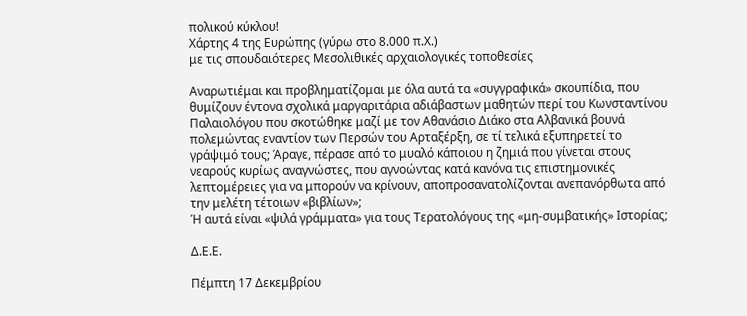πολικού κύκλου!
Χάρτης 4 της Ευρώπης (γύρω στο 8.000 π.Χ.)
με τις σπουδαιότερες Μεσολιθικές αρχαιολογικές τοποθεσίες

Αναρωτιέμαι και προβληματίζομαι με όλα αυτά τα «συγγραφικά» σκουπίδια, που θυμίζουν έντονα σχολικά μαργαριτάρια αδιάβαστων μαθητών περί του Κωνσταντίνου Παλαιολόγου που σκοτώθηκε μαζί με τον Αθανάσιο Διάκο στα Αλβανικά βουνά πολεμώντας εναντίον των Περσών του Αρταξέρξη, σε τί τελικά εξυπηρετεί το γράψιμό τους; Άραγε, πέρασε από το μυαλό κάποιου η ζημιά που γίνεται στους νεαρούς κυρίως αναγνώστες, που αγνοώντας κατά κανόνα τις επιστημονικές λεπτομέρειες για να μπορούν να κρίνουν, αποπροσανατολίζονται ανεπανόρθωτα από την μελέτη τέτοιων «βιβλίων»;
Ή αυτά είναι «ψιλά γράμματα» για τους Τερατολόγους της «μη-συμβατικής» Ιστορίας;

Δ.Ε.Ε.

Πέμπτη 17 Δεκεμβρίου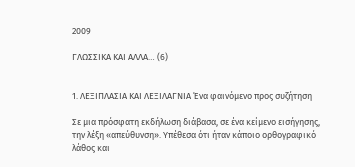2009

ΓΛΩΣΣΙΚΑ ΚΑΙ ΑΛΛΑ… (6)


1. ΛΕΞΙΠΛΑΣΙΑ ΚΑΙ ΛΕΞΙΛΑΓΝΙΑ Ένα φαινόμενο προς συζήτηση

Σε μια πρόσφατη εκδήλωση διάβασα, σε ένα κείμενο εισήγησης, την λέξη «απεύθυνση». Υπέθεσα ότι ήταν κάποιο ορθογραφικό λάθος και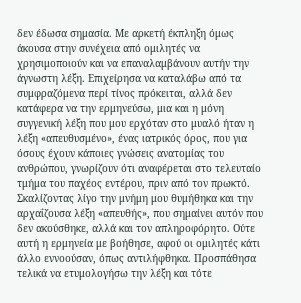δεν έδωσα σημασία. Με αρκετή έκπληξη όμως άκουσα στην συνέχεια από ομιλητές να χρησιμοποιούν και να επαναλαμβάνουν αυτήν την άγνωστη λέξη. Επιχείρησα να καταλάβω από τα συμφραζόμενα περί τίνος πρόκειται, αλλά δεν κατάφερα να την ερμηνεύσω, μια και η μόνη συγγενική λέξη που μου ερχόταν στο μυαλό ήταν η λέξη «απευθυσμένο», ένας ιατρικός όρος, που για όσους έχουν κάποιες γνώσεις ανατομίας του ανθρώπου, γνωρίζουν ότι αναφέρεται στο τελευταίο τμήμα του παχέος εντέρου, πριν από τον πρωκτό. Σκαλίζοντας λίγο την μνήμη μου θυμήθηκα και την αρχαΐζουσα λέξη «απευθής», που σημαίνει αυτόν που δεν ακούσθηκε, αλλά και τον απληροφόρητο. Ούτε αυτή η ερμηνεία με βοήθησε, αφού οι ομιλητές κάτι άλλο εννοούσαν, όπως αντιλήφθηκα. Προσπάθησα τελικά να ετυμολογήσω την λέξη και τότε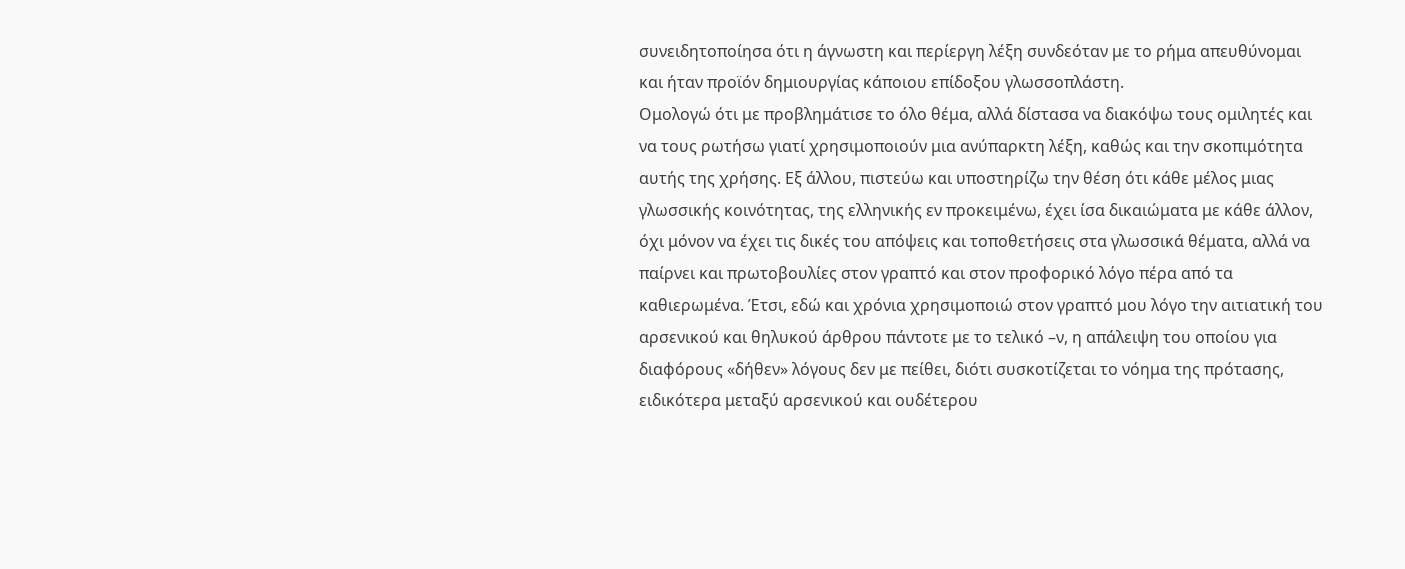συνειδητοποίησα ότι η άγνωστη και περίεργη λέξη συνδεόταν με το ρήμα απευθύνομαι και ήταν προϊόν δημιουργίας κάποιου επίδοξου γλωσσοπλάστη.
Ομολογώ ότι με προβλημάτισε το όλο θέμα, αλλά δίστασα να διακόψω τους ομιλητές και να τους ρωτήσω γιατί χρησιμοποιούν μια ανύπαρκτη λέξη, καθώς και την σκοπιμότητα αυτής της χρήσης. Εξ άλλου, πιστεύω και υποστηρίζω την θέση ότι κάθε μέλος μιας γλωσσικής κοινότητας, της ελληνικής εν προκειμένω, έχει ίσα δικαιώματα με κάθε άλλον, όχι μόνον να έχει τις δικές του απόψεις και τοποθετήσεις στα γλωσσικά θέματα, αλλά να παίρνει και πρωτοβουλίες στον γραπτό και στον προφορικό λόγο πέρα από τα καθιερωμένα. Έτσι, εδώ και χρόνια χρησιμοποιώ στον γραπτό μου λόγο την αιτιατική του αρσενικού και θηλυκού άρθρου πάντοτε με το τελικό –ν, η απάλειψη του οποίου για διαφόρους «δήθεν» λόγους δεν με πείθει, διότι συσκοτίζεται το νόημα της πρότασης, ειδικότερα μεταξύ αρσενικού και ουδέτερου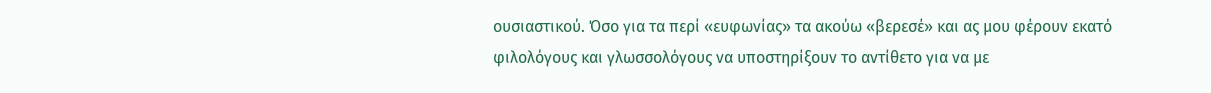ουσιαστικού. Όσο για τα περί «ευφωνίας» τα ακούω «βερεσέ» και ας μου φέρουν εκατό φιλολόγους και γλωσσολόγους να υποστηρίξουν το αντίθετο για να με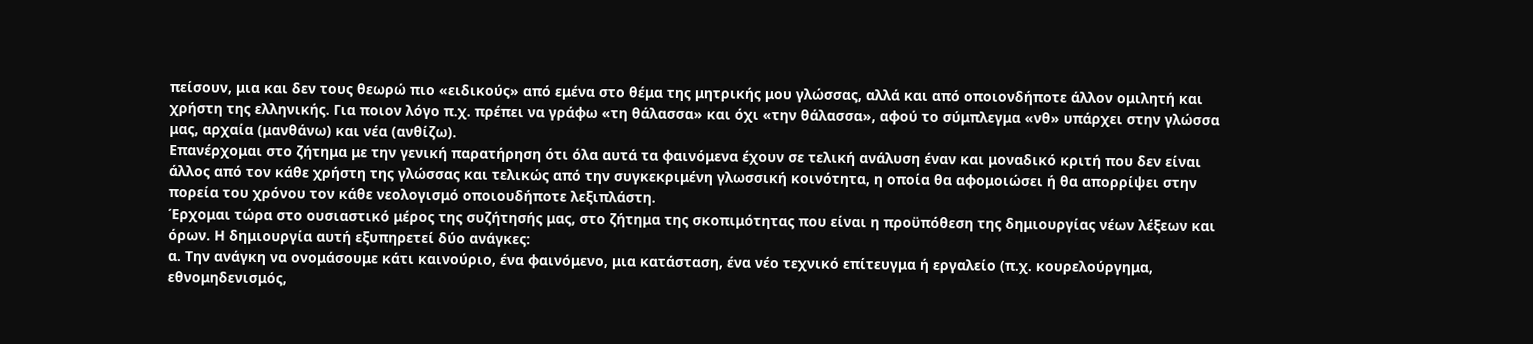πείσουν, μια και δεν τους θεωρώ πιο «ειδικούς» από εμένα στο θέμα της μητρικής μου γλώσσας, αλλά και από οποιονδήποτε άλλον ομιλητή και χρήστη της ελληνικής. Για ποιον λόγο π.χ. πρέπει να γράφω «τη θάλασσα» και όχι «την θάλασσα», αφού το σύμπλεγμα «νθ» υπάρχει στην γλώσσα μας, αρχαία (μανθάνω) και νέα (ανθίζω).
Επανέρχομαι στο ζήτημα με την γενική παρατήρηση ότι όλα αυτά τα φαινόμενα έχουν σε τελική ανάλυση έναν και μοναδικό κριτή που δεν είναι άλλος από τον κάθε χρήστη της γλώσσας και τελικώς από την συγκεκριμένη γλωσσική κοινότητα, η οποία θα αφομοιώσει ή θα απορρίψει στην πορεία του χρόνου τον κάθε νεολογισμό οποιουδήποτε λεξιπλάστη.
Έρχομαι τώρα στο ουσιαστικό μέρος της συζήτησής μας, στο ζήτημα της σκοπιμότητας που είναι η προϋπόθεση της δημιουργίας νέων λέξεων και όρων. Η δημιουργία αυτή εξυπηρετεί δύο ανάγκες:
α. Την ανάγκη να ονομάσουμε κάτι καινούριο, ένα φαινόμενο, μια κατάσταση, ένα νέο τεχνικό επίτευγμα ή εργαλείο (π.χ. κουρελούργημα, εθνομηδενισμός,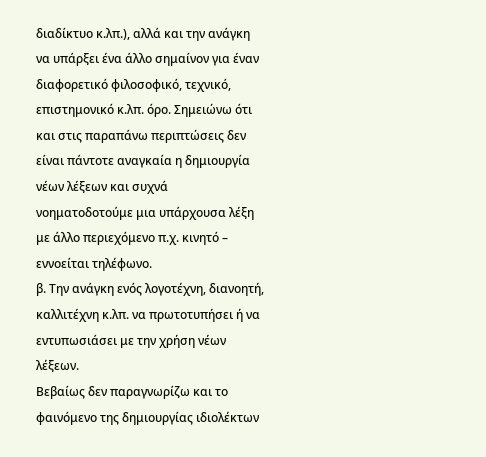διαδίκτυο κ.λπ.), αλλά και την ανάγκη να υπάρξει ένα άλλο σημαίνον για έναν διαφορετικό φιλοσοφικό, τεχνικό, επιστημονικό κ.λπ. όρο. Σημειώνω ότι και στις παραπάνω περιπτώσεις δεν είναι πάντοτε αναγκαία η δημιουργία νέων λέξεων και συχνά νοηματοδοτούμε μια υπάρχουσα λέξη με άλλο περιεχόμενο π.χ. κινητό – εννοείται τηλέφωνο.
β. Την ανάγκη ενός λογοτέχνη, διανοητή, καλλιτέχνη κ.λπ. να πρωτοτυπήσει ή να εντυπωσιάσει με την χρήση νέων λέξεων.
Βεβαίως δεν παραγνωρίζω και το φαινόμενο της δημιουργίας ιδιολέκτων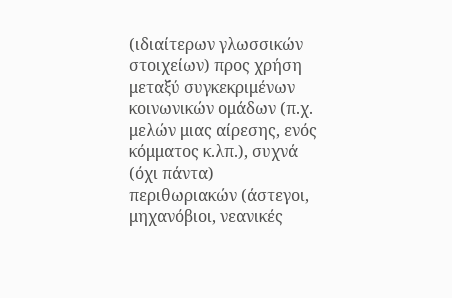(ιδιαίτερων γλωσσικών στοιχείων) προς χρήση μεταξύ συγκεκριμένων κοινωνικών ομάδων (π.χ. μελών μιας αίρεσης, ενός κόμματος κ.λπ.), συχνά (όχι πάντα) περιθωριακών (άστεγοι, μηχανόβιοι, νεανικές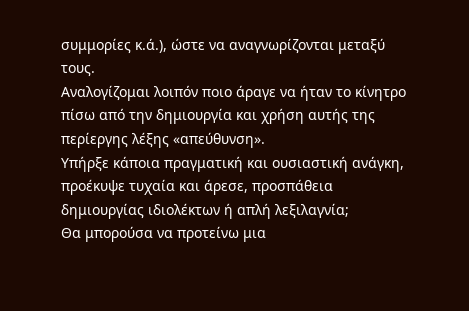συμμορίες κ.ά.), ώστε να αναγνωρίζονται μεταξύ τους.
Αναλογίζομαι λοιπόν ποιο άραγε να ήταν το κίνητρο πίσω από την δημιουργία και χρήση αυτής της περίεργης λέξης «απεύθυνση».
Υπήρξε κάποια πραγματική και ουσιαστική ανάγκη, προέκυψε τυχαία και άρεσε, προσπάθεια δημιουργίας ιδιολέκτων ή απλή λεξιλαγνία;
Θα μπορούσα να προτείνω μια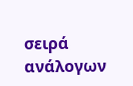σειρά ανάλογων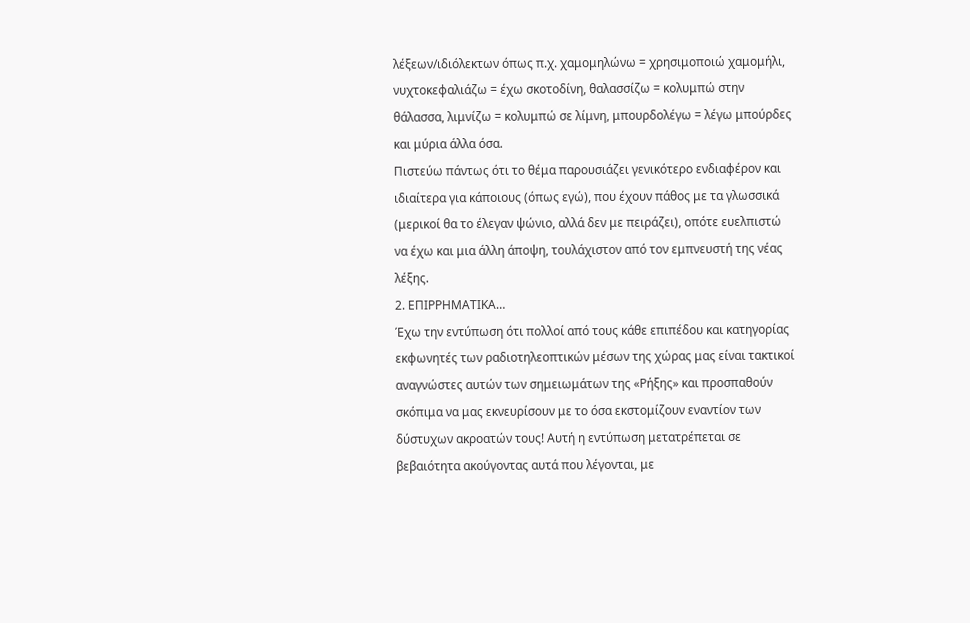λέξεων/ιδιόλεκτων όπως π.χ. χαμομηλώνω = χρησιμοποιώ χαμομήλι, νυχτοκεφαλιάζω = έχω σκοτοδίνη, θαλασσίζω = κολυμπώ στην θάλασσα, λιμνίζω = κολυμπώ σε λίμνη, μπουρδολέγω = λέγω μπούρδες και μύρια άλλα όσα.
Πιστεύω πάντως ότι το θέμα παρουσιάζει γενικότερο ενδιαφέρον και ιδιαίτερα για κάποιους (όπως εγώ), που έχουν πάθος με τα γλωσσικά (μερικοί θα το έλεγαν ψώνιο, αλλά δεν με πειράζει), οπότε ευελπιστώ να έχω και μια άλλη άποψη, τουλάχιστον από τον εμπνευστή της νέας λέξης.
2. ΕΠΙΡΡΗΜΑΤΙΚΑ…
Έχω την εντύπωση ότι πολλοί από τους κάθε επιπέδου και κατηγορίας εκφωνητές των ραδιοτηλεοπτικών μέσων της χώρας μας είναι τακτικοί αναγνώστες αυτών των σημειωμάτων της «Ρήξης» και προσπαθούν σκόπιμα να μας εκνευρίσουν με το όσα εκστομίζουν εναντίον των δύστυχων ακροατών τους! Αυτή η εντύπωση μετατρέπεται σε βεβαιότητα ακούγοντας αυτά που λέγονται, με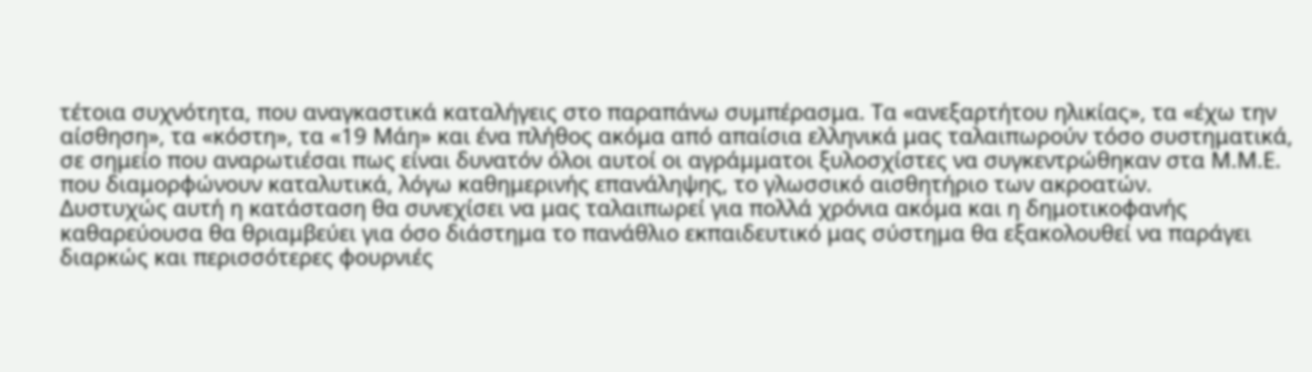τέτοια συχνότητα, που αναγκαστικά καταλήγεις στο παραπάνω συμπέρασμα. Τα «ανεξαρτήτου ηλικίας», τα «έχω την αίσθηση», τα «κόστη», τα «19 Μάη» και ένα πλήθος ακόμα από απαίσια ελληνικά μας ταλαιπωρούν τόσο συστηματικά, σε σημείο που αναρωτιέσαι πως είναι δυνατόν όλοι αυτοί οι αγράμματοι ξυλοσχίστες να συγκεντρώθηκαν στα Μ.Μ.Ε. που διαμορφώνουν καταλυτικά, λόγω καθημερινής επανάληψης, το γλωσσικό αισθητήριο των ακροατών.
Δυστυχώς αυτή η κατάσταση θα συνεχίσει να μας ταλαιπωρεί για πολλά χρόνια ακόμα και η δημοτικοφανής καθαρεύουσα θα θριαμβεύει για όσο διάστημα το πανάθλιο εκπαιδευτικό μας σύστημα θα εξακολουθεί να παράγει διαρκώς και περισσότερες φουρνιές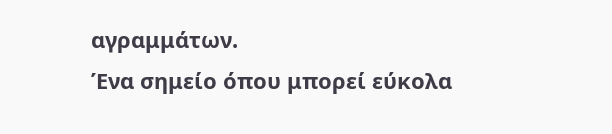αγραμμάτων.
Ένα σημείο όπου μπορεί εύκολα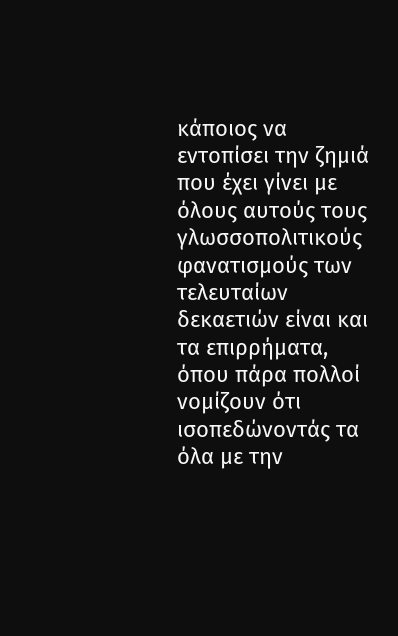κάποιος να εντοπίσει την ζημιά που έχει γίνει με όλους αυτούς τους γλωσσοπολιτικούς φανατισμούς των τελευταίων δεκαετιών είναι και τα επιρρήματα, όπου πάρα πολλοί νομίζουν ότι ισοπεδώνοντάς τα όλα με την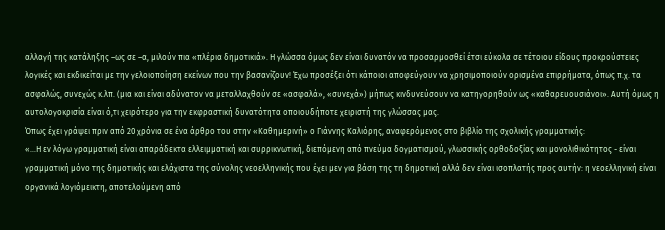αλλαγή της κατάληξης –ως σε –α, μιλούν πια «πλέρια δημοτικιά». Η γλώσσα όμως δεν είναι δυνατόν να προσαρμοσθεί έτσι εύκολα σε τέτοιου είδους προκρούστειες λογικές και εκδικείται με την γελοιοποίηση εκείνων που την βασανίζουν! Έχω προσέξει ότι κάποιοι αποφεύγουν να χρησιμοποιούν ορισμένα επιρρήματα, όπως π.χ. τα ασφαλώς, συνεχώς κ.λπ. (μια και είναι αδύνατον να μεταλλαχθούν σε «ασφαλά», «συνεχά») μήπως κινδυνεύσουν να κατηγορηθούν ως «καθαρευουσιάνοι». Αυτή όμως η αυτολογοκρισία είναι ό,τι χειρότερο για την εκφραστική δυνατότητα οποιουδήποτε χειριστή της γλώσσας μας.
Όπως έχει γράψει πριν από 20 χρόνια σε ένα άρθρο του στην «Καθημερινή» ο Γιάννης Καλιόρης, αναφερόμενος στο βιβλίο της σχολικής γραμματικής:
«…Η εν λόγω γραμματική είναι απαράδεκτα ελλειμματική και συρρικνωτική, διεπόμενη από πνεύμα δογματισμού, γλωσσικής ορθοδοξίας και μονολιθικότητος - είναι γραμματική μόνο της δημοτικής και ελάχιστα της σύνολης νεοελληνικής που έχει μεν για βάση της τη δημοτική αλλά δεν είναι ισοπλατής προς αυτήν: η νεοελληνική είναι οργανικά λογιόμεικτη, αποτελούμενη από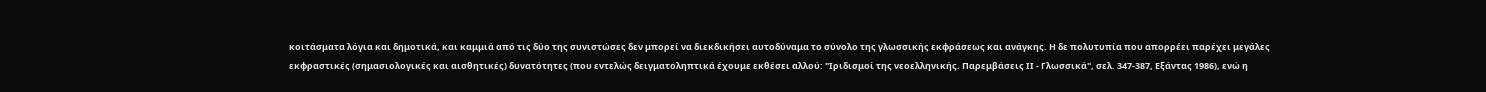κοιτάσματα λόγια και δημοτικά, και καμμιά από τις δύο της συνιστώσες δεν μπορεί να διεκδικήσει αυτοδύναμα το σύνολο της γλωσσικής εκφράσεως και ανάγκης. Η δε πολυτυπία που απορρέει παρέχει μεγάλες εκφραστικές (σημασιολογικές και αισθητικές) δυνατότητες (που εντελώς δειγματοληπτικά έχουμε εκθέσει αλλού: "Ιριδισμοί της νεοελληνικής. Παρεμβάσεις ΙΙ - Γλωσσικά", σελ. 347-387, Εξάντας 1986), ενώ η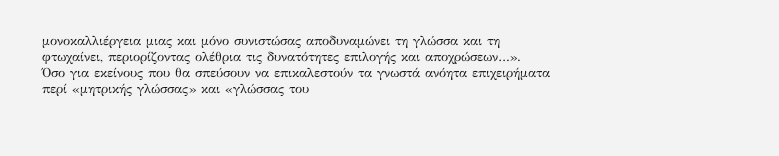μονοκαλλιέργεια μιας και μόνο συνιστώσας αποδυναμώνει τη γλώσσα και τη φτωχαίνει, περιορίζοντας ολέθρια τις δυνατότητες επιλογής και αποχρώσεων…».
Όσο για εκείνους που θα σπεύσουν να επικαλεστούν τα γνωστά ανόητα επιχειρήματα περί «μητρικής γλώσσας» και «γλώσσας του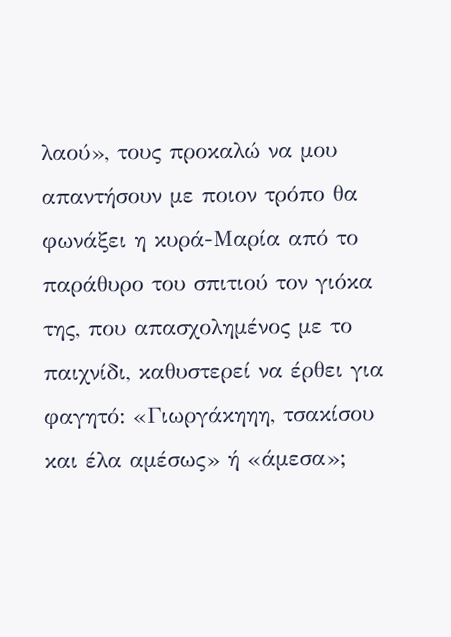λαού», τους προκαλώ να μου απαντήσουν με ποιον τρόπο θα φωνάξει η κυρά-Μαρία από το παράθυρο του σπιτιού τον γιόκα της, που απασχολημένος με το παιχνίδι, καθυστερεί να έρθει για φαγητό: «Γιωργάκηηη, τσακίσου και έλα αμέσως» ή «άμεσα»;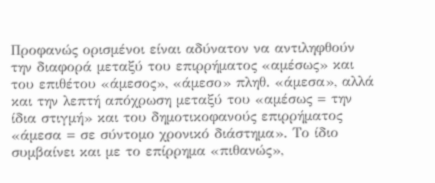Προφανώς ορισμένοι είναι αδύνατον να αντιληφθούν την διαφορά μεταξύ του επιρρήματος «αμέσως» και του επιθέτου «άμεσος», «άμεσο» πληθ. «άμεσα», αλλά και την λεπτή απόχρωση μεταξύ του «αμέσως = την ίδια στιγμή» και του δημοτικοφανούς επιρρήματος «άμεσα = σε σύντομο χρονικό διάστημα». Το ίδιο συμβαίνει και με το επίρρημα «πιθανώς»,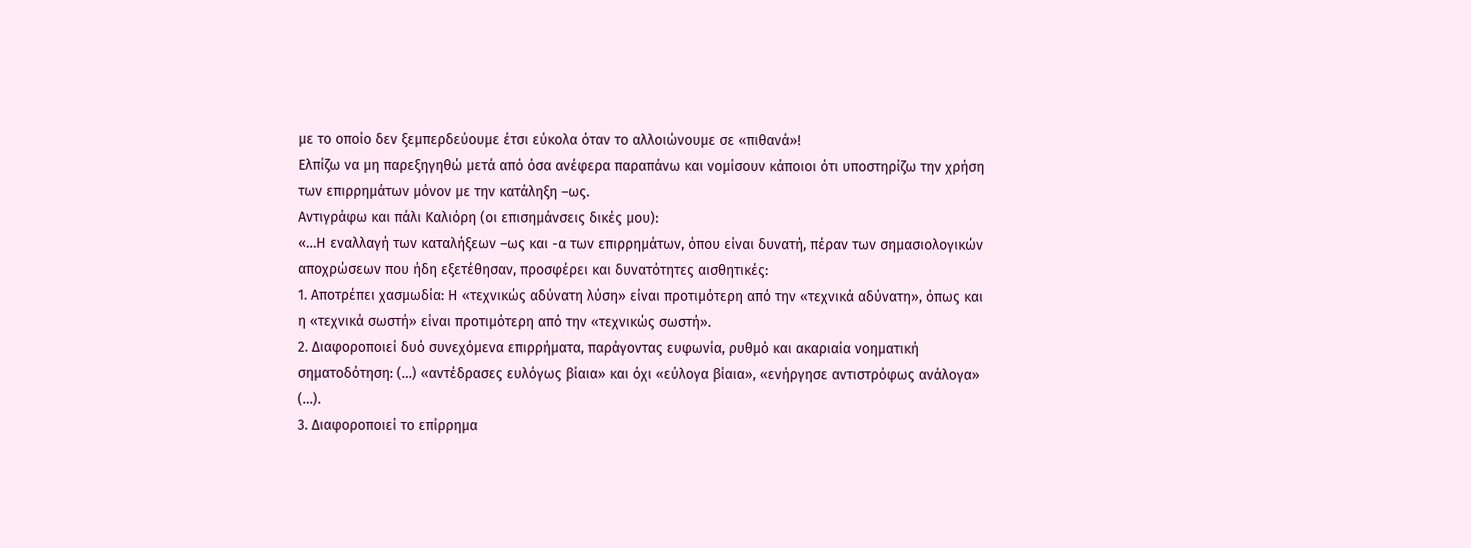με το οποίο δεν ξεμπερδεύουμε έτσι εύκολα όταν το αλλοιώνουμε σε «πιθανά»!
Ελπίζω να μη παρεξηγηθώ μετά από όσα ανέφερα παραπάνω και νομίσουν κάποιοι ότι υποστηρίζω την χρήση των επιρρημάτων μόνον με την κατάληξη –ως.
Αντιγράφω και πάλι Καλιόρη (οι επισημάνσεις δικές μου):
«…Η εναλλαγή των καταλήξεων –ως και -α των επιρρημάτων, όπου είναι δυνατή, πέραν των σημασιολογικών αποχρώσεων που ήδη εξετέθησαν, προσφέρει και δυνατότητες αισθητικές:
1. Αποτρέπει χασμωδία: Η «τεχνικώς αδύνατη λύση» είναι προτιμότερη από την «τεχνικά αδύνατη», όπως και η «τεχνικά σωστή» είναι προτιμότερη από την «τεχνικώς σωστή».
2. Διαφοροποιεί δυό συνεχόμενα επιρρήματα, παράγοντας ευφωνία, ρυθμό και ακαριαία νοηματική σηματοδότηση: (…) «αντέδρασες ευλόγως βίαια» και όχι «εύλογα βίαια», «ενήργησε αντιστρόφως ανάλογα» (…).
3. Διαφοροποιεί το επίρρημα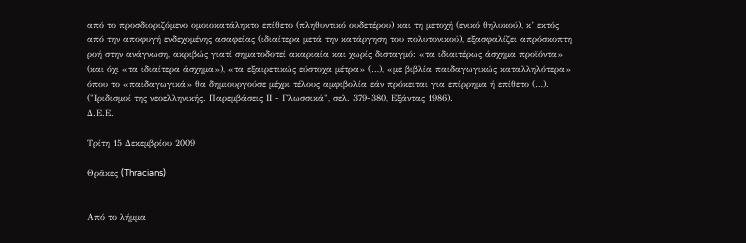από το προσδιοριζόμενο ομοιοκατάληκτο επίθετο (πληθυντικό ουδετέρου) και τη μετοχή (ενικό θηλυκού), κ’ εκτός από την αποφυγή ενδεχομένης ασαφείας (ιδιαίτερα μετά την κατάργηση του πολυτονικού), εξασφαλίζει απρόσκοπτη ροή στην ανάγνωση, ακριβώς γιατί σηματοδοτεί ακαριαία και χωρίς δισταγμό: «τα ιδιαιτέρως άσχημα προϊόντα» (και όχι «τα ιδιαίτερα άσχημα»), «τα εξαιρετικώς εύστοχα μέτρα» (…), «με βιβλία παιδαγωγικώς καταλληλότερα» όπου το «παιδαγωγικά» θα δημιουργούσε μέχρι τέλους αμφιβολία εάν πρόκειται για επίρρημα ή επίθετο (…).
("Ιριδισμοί της νεοελληνικής. Παρεμβάσεις ΙΙ - Γλωσσικά", σελ. 379-380, Εξάντας 1986).
Δ.Ε.Ε.

Τρίτη 15 Δεκεμβρίου 2009

Θρᾶκες (Thracians)


Από το λήμμα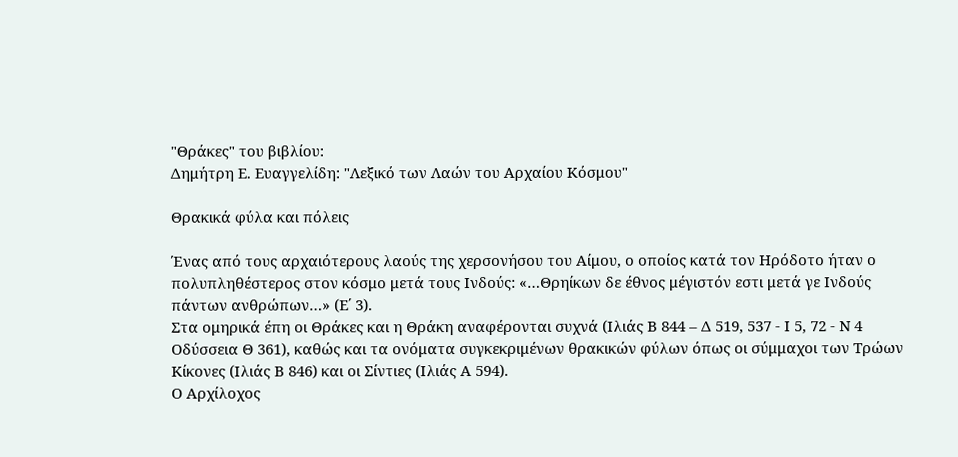"Θράκες" του βιβλίου:
Δημήτρη Ε. Ευαγγελίδη: "Λεξικό των Λαών του Αρχαίου Κόσμου"

Θρακικά φύλα και πόλεις

Ένας από τους αρχαιότερους λαούς της χερσονήσου του Αίμου, ο οποίος κατά τον Ηρόδοτο ήταν ο πολυπληθέστερος στον κόσμο μετά τους Ινδούς: «…Θρηίκων δε έθνος μέγιστόν εστι μετά γε Ινδούς πάντων ανθρώπων…» (Ε΄ 3).
Στα ομηρικά έπη οι Θράκες και η Θράκη αναφέρονται συχνά (Ιλιάς Β 844 – Δ 519, 537 - Ι 5, 72 - Ν 4 Οδύσσεια Θ 361), καθώς και τα ονόματα συγκεκριμένων θρακικών φύλων όπως οι σύμμαχοι των Τρώων Κίκονες (Ιλιάς Β 846) και οι Σίντιες (Ιλιάς Α 594).
Ο Αρχίλοχος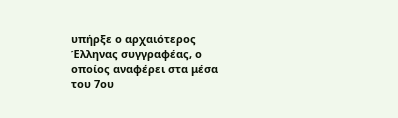υπήρξε ο αρχαιότερος Έλληνας συγγραφέας, ο οποίος αναφέρει στα μέσα του 7ου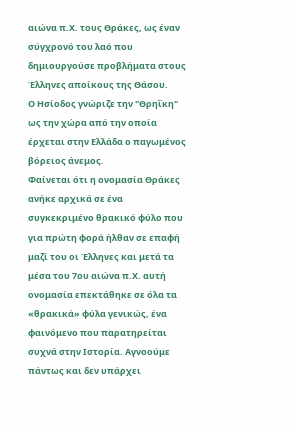αιώνα π.Χ. τους Θράκες, ως έναν σύγχρονό του λαό που δημιουργούσε προβλήματα στους Έλληνες αποίκους της Θάσου.
Ο Ησίοδος γνώριζε την "Θρηΐκη" ως την χώρα από την οποία έρχεται στην Ελλάδα ο παγωμένος βόρειος άνεμος.
Φαίνεται ότι η ονομασία Θράκες ανήκε αρχικά σε ένα συγκεκριμένο θρακικό φύλο που για πρώτη φορά ήλθαν σε επαφή μαζί του οι Έλληνες και μετά τα μέσα του 7ου αιώνα π.Χ. αυτή ονομασία επεκτάθηκε σε όλα τα «θρακικά» φύλα γενικώς, ένα φαινόμενο που παρατηρείται συχνά στην Ιστορία. Αγνοούμε πάντως και δεν υπάρχει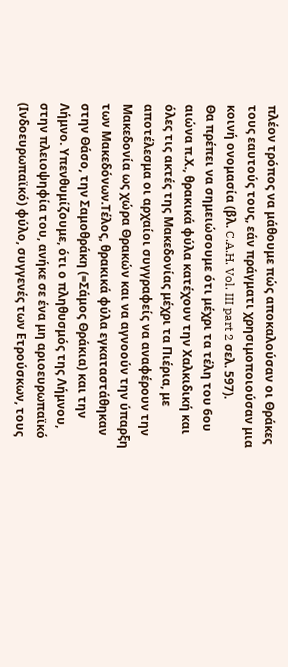πλέον τρόπος να μάθουμε πώς αποκαλούσαν οι Θράκες τους εαυτούς τους, εάν πράγματι χρησιμοποιούσαν μια κοινή ονομασία (βλ. C.A.H. Vol. III part 2 σελ. 597).
Θα πρέπει να σημειώσουμε ότι μέχρι τα τέλη του 6ου αιώνα π.Χ., θρακικά φύλα κατέχουν την Χαλκιδική και όλες τις ακτές της Μακεδονίας μέχρι τα Πιέρια, με αποτέλεσμα οι αρχαίοι συγγραφείς να αναφέρουν την Μακεδονία ως χώρα Θρακών και να αγνοούν την ύπαρξη των Μακεδόνων.Τέλος, θρακικά φύλα εγκαταστάθηκαν στην Θάσο, την Σαμοθράκη (=Σάμος Θράκια) και την Λήμνο. Υπενθυμίζουμε, ότι ο πληθυσμός της Λήμνου, στην πλειοψηφία του, ανήκε σε ένα μη αριοευρωπαϊκό (Ινδοευρωπαϊκό) φύλο, συγγενές των Ετρούσκων, τους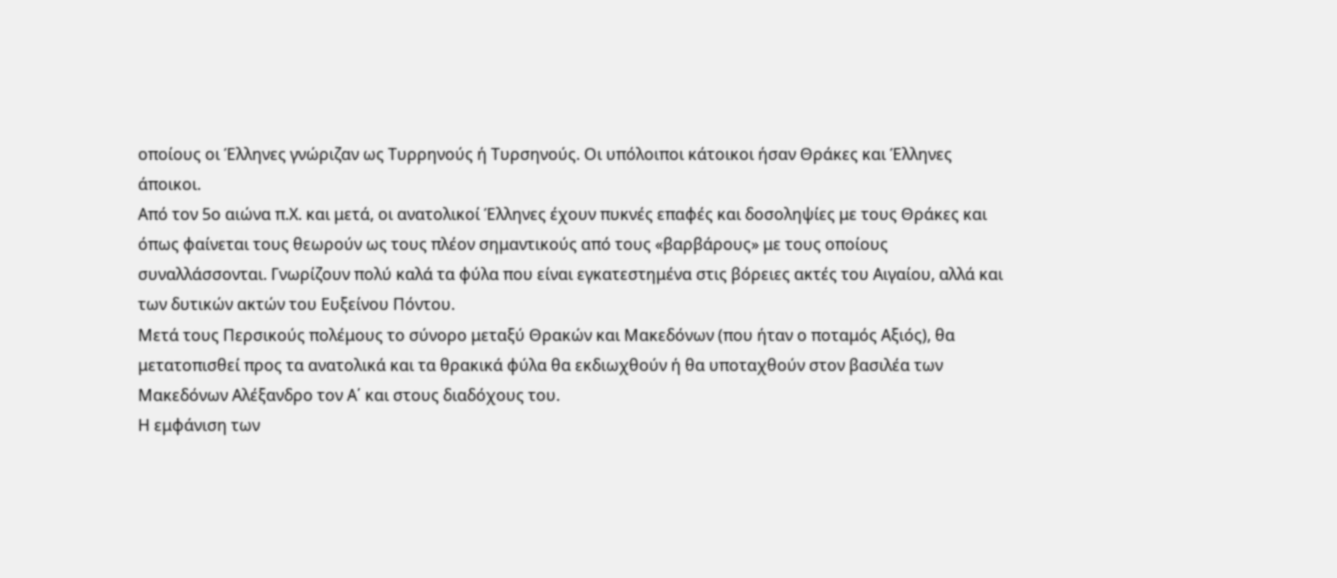οποίους οι Έλληνες γνώριζαν ως Τυρρηνούς ή Τυρσηνούς. Οι υπόλοιποι κάτοικοι ήσαν Θράκες και Έλληνες άποικοι.
Από τον 5ο αιώνα π.Χ. και μετά, οι ανατολικοί Έλληνες έχουν πυκνές επαφές και δοσοληψίες με τους Θράκες και όπως φαίνεται τους θεωρούν ως τους πλέον σημαντικούς από τους «βαρβάρους» με τους οποίους συναλλάσσονται. Γνωρίζουν πολύ καλά τα φύλα που είναι εγκατεστημένα στις βόρειες ακτές του Αιγαίου, αλλά και των δυτικών ακτών του Ευξείνου Πόντου.
Μετά τους Περσικούς πολέμους το σύνορο μεταξύ Θρακών και Μακεδόνων (που ήταν ο ποταμός Αξιός), θα μετατοπισθεί προς τα ανατολικά και τα θρακικά φύλα θα εκδιωχθούν ή θα υποταχθούν στον βασιλέα των Μακεδόνων Αλέξανδρο τον Α΄ και στους διαδόχους του.
Η εμφάνιση των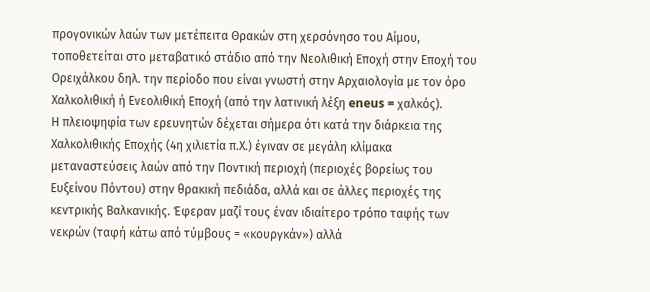προγονικών λαών των μετέπειτα Θρακών στη χερσόνησο του Αίμου, τοποθετείται στο μεταβατικό στάδιο από την Νεολιθική Εποχή στην Εποχή του Ορειχάλκου δηλ. την περίοδο που είναι γνωστή στην Αρχαιολογία με τον όρο Χαλκολιθική ή Ενεολιθική Εποχή (από την λατινική λέξη eneus = χαλκός).
Η πλειοψηφία των ερευνητών δέχεται σήμερα ότι κατά την διάρκεια της Χαλκολιθικής Εποχής (4η χιλιετία π.Χ.) έγιναν σε μεγάλη κλίμακα μεταναστεύσεις λαών από την Ποντική περιοχή (περιοχές βορείως του Ευξείνου Πόντου) στην θρακική πεδιάδα, αλλά και σε άλλες περιοχές της κεντρικής Βαλκανικής. Έφεραν μαζί τους έναν ιδιαίτερο τρόπο ταφής των νεκρών (ταφή κάτω από τύμβους = «κουργκάν») αλλά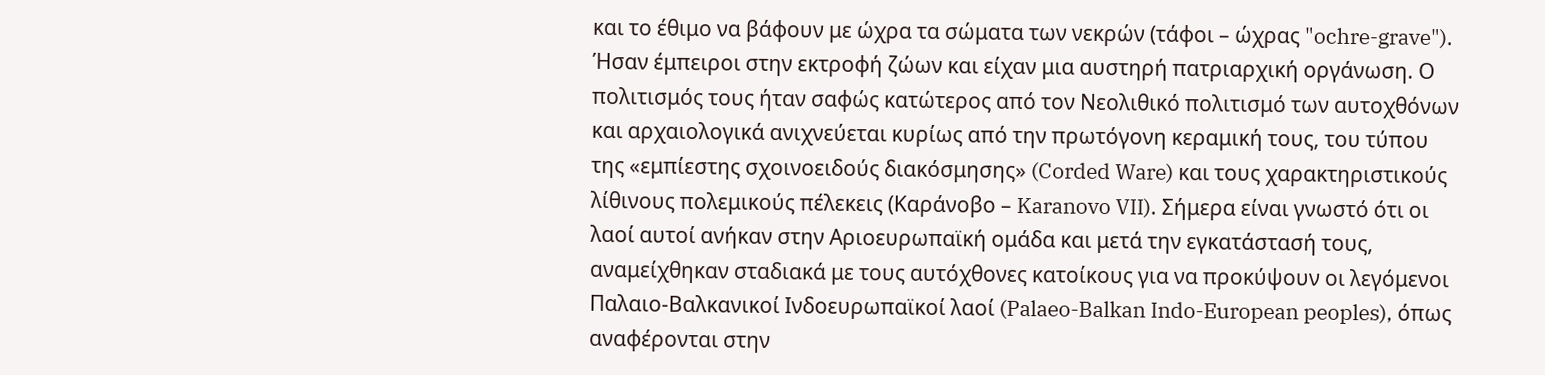και το έθιμο να βάφουν με ώχρα τα σώματα των νεκρών (τάφοι – ώχρας "ochre-grave"). Ήσαν έμπειροι στην εκτροφή ζώων και είχαν μια αυστηρή πατριαρχική οργάνωση. Ο πολιτισμός τους ήταν σαφώς κατώτερος από τον Νεολιθικό πολιτισμό των αυτοχθόνων και αρχαιολογικά ανιχνεύεται κυρίως από την πρωτόγονη κεραμική τους, του τύπου της «εμπίεστης σχοινοειδούς διακόσμησης» (Corded Ware) και τους χαρακτηριστικούς λίθινους πολεμικούς πέλεκεις (Καράνοβο – Karanovo VII). Σήμερα είναι γνωστό ότι οι λαοί αυτοί ανήκαν στην Αριοευρωπαϊκή ομάδα και μετά την εγκατάστασή τους, αναμείχθηκαν σταδιακά με τους αυτόχθονες κατοίκους για να προκύψουν οι λεγόμενοι Παλαιο-Βαλκανικοί Ινδοευρωπαϊκοί λαοί (Palaeo-Balkan Indo-European peoples), όπως αναφέρονται στην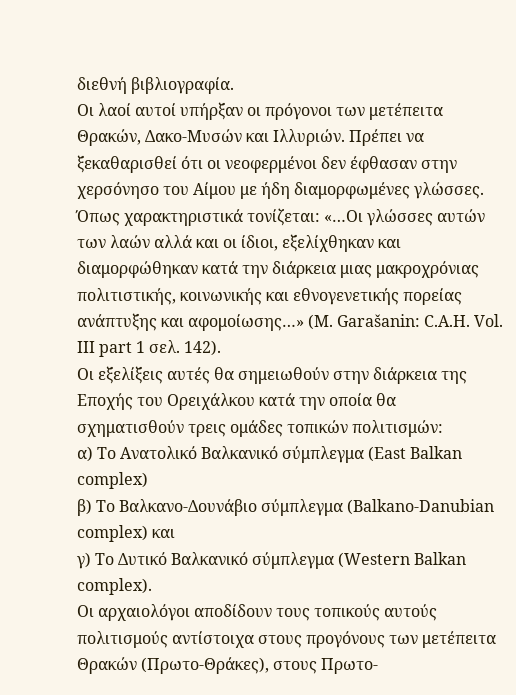διεθνή βιβλιογραφία.
Οι λαοί αυτοί υπήρξαν οι πρόγονοι των μετέπειτα Θρακών, Δακο-Μυσών και Ιλλυριών. Πρέπει να ξεκαθαρισθεί ότι οι νεοφερμένοι δεν έφθασαν στην χερσόνησο του Αίμου με ήδη διαμορφωμένες γλώσσες. Όπως χαρακτηριστικά τονίζεται: «…Οι γλώσσες αυτών των λαών αλλά και οι ίδιοι, εξελίχθηκαν και διαμορφώθηκαν κατά την διάρκεια μιας μακροχρόνιας πολιτιστικής, κοινωνικής και εθνογενετικής πορείας ανάπτυξης και αφομοίωσης…» (M. Garašanin: C.A.H. Vol. III part 1 σελ. 142).
Οι εξελίξεις αυτές θα σημειωθούν στην διάρκεια της Εποχής του Ορειχάλκου κατά την οποία θα σχηματισθούν τρεις ομάδες τοπικών πολιτισμών:
α) Το Ανατολικό Βαλκανικό σύμπλεγμα (East Balkan complex)
β) Το Βαλκανο-Δουνάβιο σύμπλεγμα (Balkano-Danubian complex) και
γ) Το Δυτικό Βαλκανικό σύμπλεγμα (Western Balkan complex).
Οι αρχαιολόγοι αποδίδουν τους τοπικούς αυτούς πολιτισμούς αντίστοιχα στους προγόνους των μετέπειτα Θρακών (Πρωτο-Θράκες), στους Πρωτο-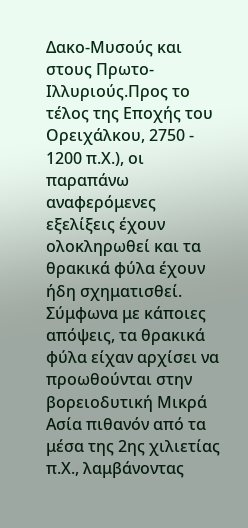Δακο-Μυσούς και στους Πρωτο-Ιλλυριούς.Προς το τέλος της Εποχής του Ορειχάλκου, 2750 - 1200 π.Χ.), οι παραπάνω αναφερόμενες εξελίξεις έχουν ολοκληρωθεί και τα θρακικά φύλα έχουν ήδη σχηματισθεί.
Σύμφωνα με κάποιες απόψεις, τα θρακικά φύλα είχαν αρχίσει να προωθούνται στην βορειοδυτική Μικρά Ασία πιθανόν από τα μέσα της 2ης χιλιετίας π.Χ., λαμβάνοντας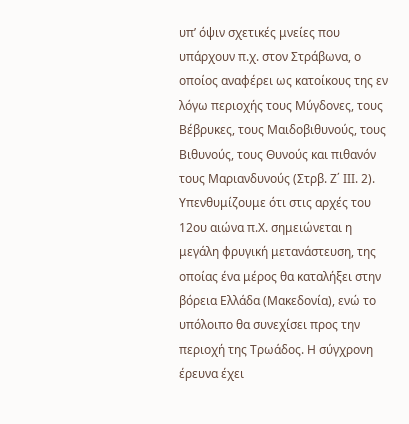υπ’ όψιν σχετικές μνείες που υπάρχουν π.χ. στον Στράβωνα, ο οποίος αναφέρει ως κατοίκους της εν λόγω περιοχής τους Μύγδονες, τους Βέβρυκες, τους Μαιδοβιθυνούς, τους Βιθυνούς, τους Θυνούς και πιθανόν τους Μαριανδυνούς (Στρβ. Ζ΄ ΙΙΙ. 2).
Υπενθυμίζουμε ότι στις αρχές του 12ου αιώνα π.Χ. σημειώνεται η μεγάλη φρυγική μετανάστευση, της οποίας ένα μέρος θα καταλήξει στην βόρεια Ελλάδα (Μακεδονία), ενώ το υπόλοιπο θα συνεχίσει προς την περιοχή της Τρωάδος. Η σύγχρονη έρευνα έχει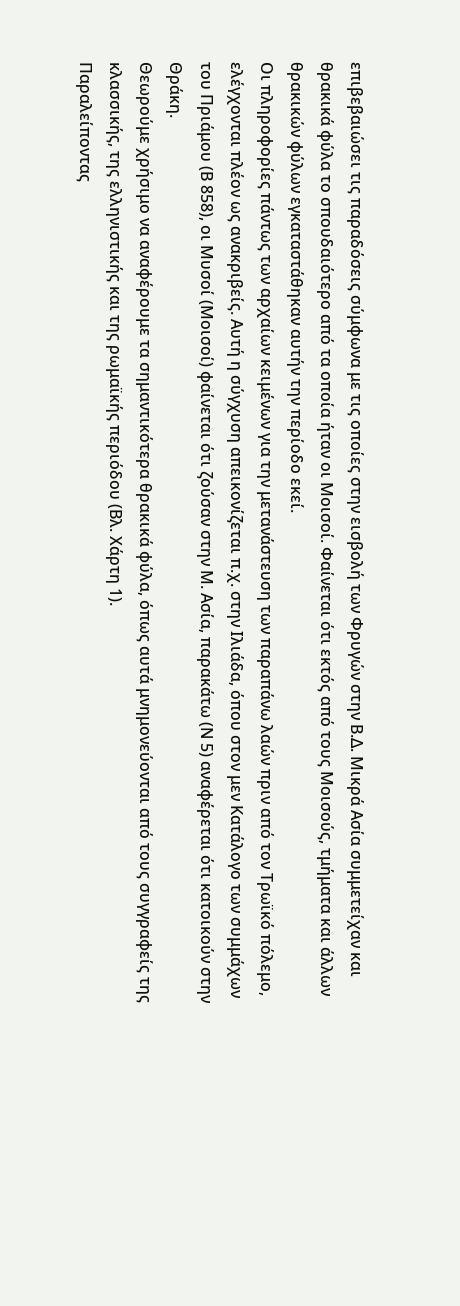επιβεβαιώσει τις παραδόσεις σύμφωνα με τις οποίες στην εισβολή των Φρυγών στην Β.Δ. Μικρά Ασία συμμετείχαν και θρακικά φύλα το σπουδαιότερο από τα οποία ήταν οι Μοισοί. Φαίνεται ότι εκτός από τους Μοισούς, τμήματα και άλλων θρακικών φύλων εγκαταστάθηκαν αυτήν την περίοδο εκεί.
Οι πληροφορίες πάντως των αρχαίων κειμένων για την μετανάστευση των παραπάνω λαών πριν από τον Τρωϊκό πόλεμο, ελέγχονται πλέον ως ανακριβείς. Αυτή η σύγχυση απεικονίζεται π.χ. στην Ιλιάδα, όπου στον μεν Κατάλογο των συμμάχων του Πριάμου (Β 858), οι Μυσοί (Μοισοί) φαίνεται ότι ζούσαν στην Μ. Ασία, παρακάτω (Ν 5) αναφέρεται ότι κατοικούν στην Θράκη.
Θεωρούμε χρήσιμο να αναφέρουμε τα σημαντικότερα θρακικά φύλα, όπως αυτά μνημονεύονται από τους συγγραφείς της κλασσικής, της ελληνιστικής και της ρωμαϊκής περιόδου (Βλ. Χάρτη 1).
Παραλείποντας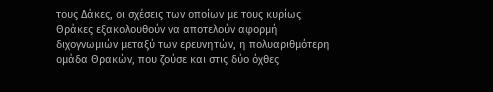τους Δάκες, οι σχέσεις των οποίων με τους κυρίως Θράκες εξακολουθούν να αποτελούν αφορμή διχογνωμιών μεταξύ των ερευνητών, η πολυαριθμότερη ομάδα Θρακών, που ζούσε και στις δύο όχθες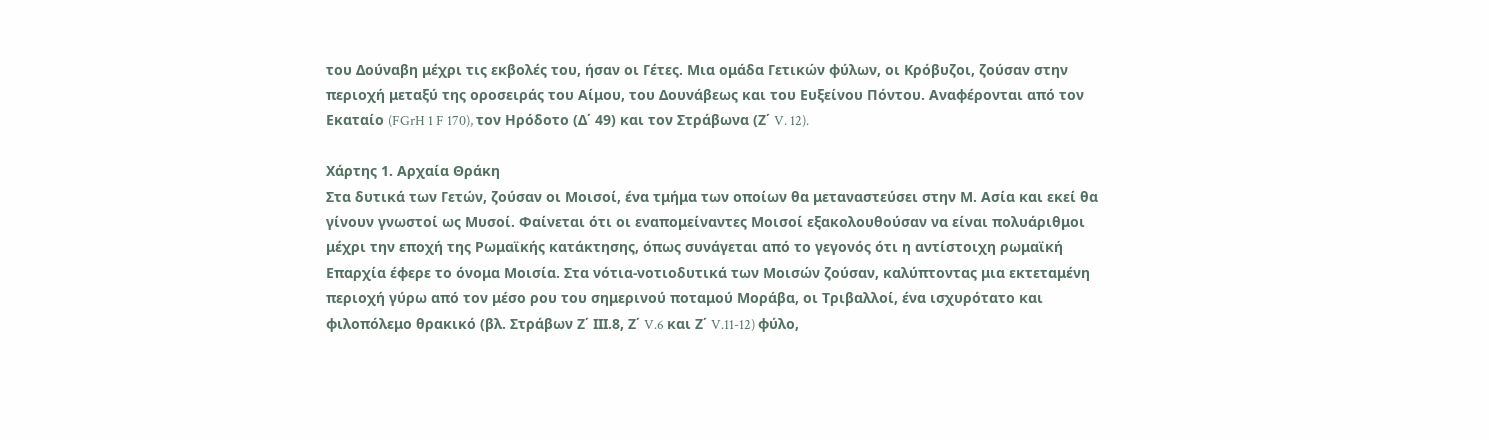του Δούναβη μέχρι τις εκβολές του, ήσαν οι Γέτες. Μια ομάδα Γετικών φύλων, οι Κρόβυζοι, ζούσαν στην περιοχή μεταξύ της οροσειράς του Αίμου, του Δουνάβεως και του Ευξείνου Πόντου. Αναφέρονται από τον Εκαταίο (FGrH 1 F 170), τον Ηρόδοτο (Δ΄ 49) και τον Στράβωνα (Ζ΄ V. 12).

Χάρτης 1. Αρχαία Θράκη
Στα δυτικά των Γετών, ζούσαν οι Μοισοί, ένα τμήμα των οποίων θα μεταναστεύσει στην Μ. Ασία και εκεί θα γίνουν γνωστοί ως Μυσοί. Φαίνεται ότι οι εναπομείναντες Μοισοί εξακολουθούσαν να είναι πολυάριθμοι μέχρι την εποχή της Ρωμαϊκής κατάκτησης, όπως συνάγεται από το γεγονός ότι η αντίστοιχη ρωμαϊκή Επαρχία έφερε το όνομα Μοισία. Στα νότια-νοτιοδυτικά των Μοισών ζούσαν, καλύπτοντας μια εκτεταμένη περιοχή γύρω από τον μέσο ρου του σημερινού ποταμού Μοράβα, οι Τριβαλλοί, ένα ισχυρότατο και φιλοπόλεμο θρακικό (βλ. Στράβων Ζ΄ ΙΙΙ.8, Ζ΄ V.6 και Ζ΄ V.11-12) φύλο,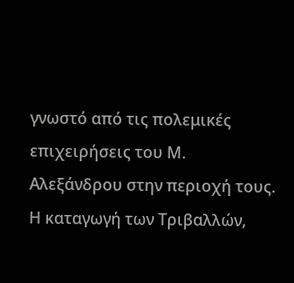γνωστό από τις πολεμικές επιχειρήσεις του Μ. Αλεξάνδρου στην περιοχή τους. Η καταγωγή των Τριβαλλών,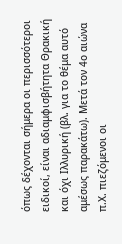όπως δέχονται σήμερα οι περισσότεροι ειδικοί, είναι αδιαμφισβήτητα Θρακική και όχι Ιλλυρική (βλ. για το θέμα αυτό αμέσως παρακάτω). Μετά τον 4ο αιώνα π.Χ. πιεζόμενοι οι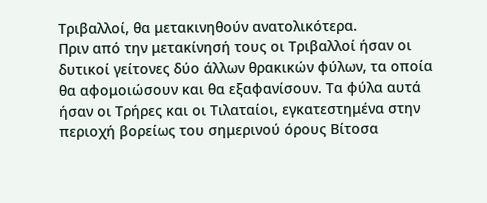Τριβαλλοί, θα μετακινηθούν ανατολικότερα.
Πριν από την μετακίνησή τους οι Τριβαλλοί ήσαν οι δυτικοί γείτονες δύο άλλων θρακικών φύλων, τα οποία θα αφομοιώσουν και θα εξαφανίσουν. Τα φύλα αυτά ήσαν οι Τρήρες και οι Τιλαταίοι, εγκατεστημένα στην περιοχή βορείως του σημερινού όρους Βίτοσα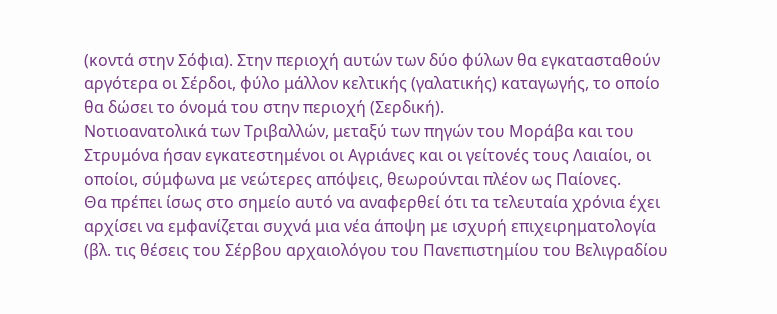(κοντά στην Σόφια). Στην περιοχή αυτών των δύο φύλων θα εγκατασταθούν αργότερα οι Σέρδοι, φύλο μάλλον κελτικής (γαλατικής) καταγωγής, το οποίο θα δώσει το όνομά του στην περιοχή (Σερδική).
Νοτιοανατολικά των Τριβαλλών, μεταξύ των πηγών του Μοράβα και του Στρυμόνα ήσαν εγκατεστημένοι οι Αγριάνες και οι γείτονές τους Λαιαίοι, οι οποίοι, σύμφωνα με νεώτερες απόψεις, θεωρούνται πλέον ως Παίονες.
Θα πρέπει ίσως στο σημείο αυτό να αναφερθεί ότι τα τελευταία χρόνια έχει αρχίσει να εμφανίζεται συχνά μια νέα άποψη με ισχυρή επιχειρηματολογία (βλ. τις θέσεις του Σέρβου αρχαιολόγου του Πανεπιστημίου του Βελιγραδίου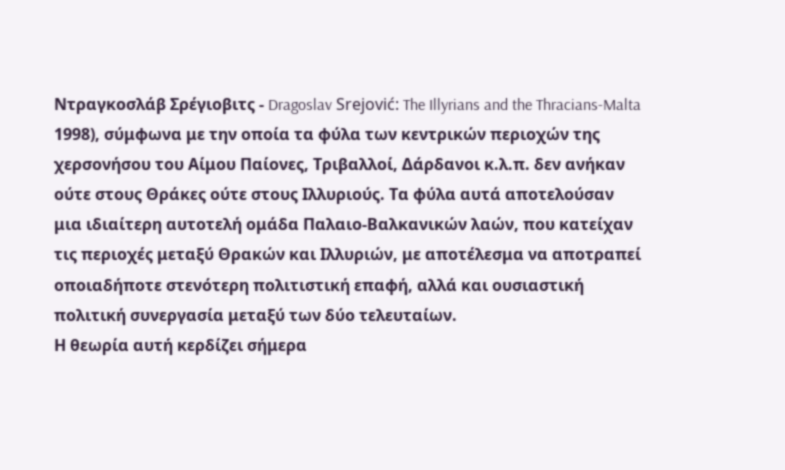Ντραγκοσλάβ Σρέγιοβιτς - Dragoslav Srejović: The Illyrians and the Thracians-Malta 1998), σύμφωνα με την οποία τα φύλα των κεντρικών περιοχών της χερσονήσου του Αίμου Παίονες, Τριβαλλοί, Δάρδανοι κ.λ.π. δεν ανήκαν ούτε στους Θράκες ούτε στους Ιλλυριούς. Τα φύλα αυτά αποτελούσαν μια ιδιαίτερη αυτοτελή ομάδα Παλαιο-Βαλκανικών λαών, που κατείχαν τις περιοχές μεταξύ Θρακών και Ιλλυριών, με αποτέλεσμα να αποτραπεί οποιαδήποτε στενότερη πολιτιστική επαφή, αλλά και ουσιαστική πολιτική συνεργασία μεταξύ των δύο τελευταίων.
Η θεωρία αυτή κερδίζει σήμερα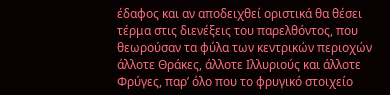έδαφος και αν αποδειχθεί οριστικά θα θέσει τέρμα στις διενέξεις του παρελθόντος, που θεωρούσαν τα φύλα των κεντρικών περιοχών άλλοτε Θράκες, άλλοτε Ιλλυριούς και άλλοτε Φρύγες, παρ’ όλο που το φρυγικό στοιχείο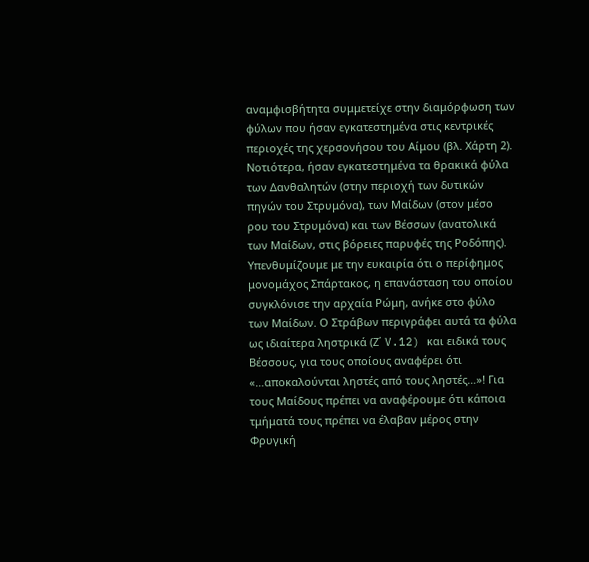αναμφισβήτητα συμμετείχε στην διαμόρφωση των φύλων που ήσαν εγκατεστημένα στις κεντρικές περιοχές της χερσονήσου του Αίμου (βλ. Χάρτη 2).
Νοτιότερα, ήσαν εγκατεστημένα τα θρακικά φύλα των Δανθαλητών (στην περιοχή των δυτικών πηγών του Στρυμόνα), των Μαίδων (στον μέσο ρου του Στρυμόνα) και των Βέσσων (ανατολικά των Μαίδων, στις βόρειες παρυφές της Ροδόπης). Υπενθυμίζουμε με την ευκαιρία ότι ο περίφημος μονομάχος Σπάρτακος, η επανάσταση του οποίου συγκλόνισε την αρχαία Ρώμη, ανήκε στο φύλο των Μαίδων. Ο Στράβων περιγράφει αυτά τα φύλα ως ιδιαίτερα ληστρικά (Ζ΄ V.12) και ειδικά τους Βέσσους, για τους οποίους αναφέρει ότι «…αποκαλούνται ληστές από τους ληστές…»! Για τους Μαίδους πρέπει να αναφέρουμε ότι κάποια τμήματά τους πρέπει να έλαβαν μέρος στην Φρυγική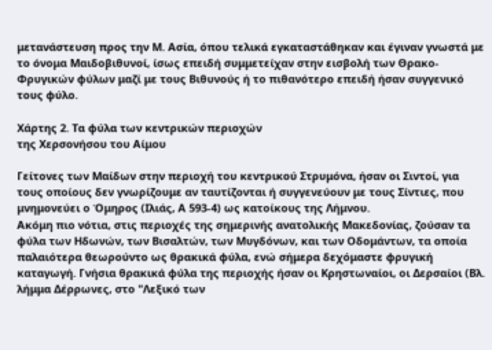μετανάστευση προς την Μ. Ασία, όπου τελικά εγκαταστάθηκαν και έγιναν γνωστά με το όνομα Μαιδοβιθυνοί, ίσως επειδή συμμετείχαν στην εισβολή των Θρακο-Φρυγικών φύλων μαζί με τους Βιθυνούς ή το πιθανότερο επειδή ήσαν συγγενικό τους φύλο.

Χάρτης 2. Τα φύλα των κεντρικών περιοχών
της Χερσονήσου του Αίμου

Γείτονες των Μαίδων στην περιοχή του κεντρικού Στρυμόνα, ήσαν οι Σιντοί, για τους οποίους δεν γνωρίζουμε αν ταυτίζονται ή συγγενεύουν με τους Σίντιες, που μνημονεύει ο Όμηρος (Ιλιάς, Α 593-4) ως κατοίκους της Λήμνου.
Ακόμη πιο νότια, στις περιοχές της σημερινής ανατολικής Μακεδονίας, ζούσαν τα φύλα των Ηδωνών, των Βισαλτών, των Μυγδόνων, και των Οδομάντων, τα οποία παλαιότερα θεωρούντο ως θρακικά φύλα, ενώ σήμερα δεχόμαστε φρυγική καταγωγή. Γνήσια θρακικά φύλα της περιοχής ήσαν οι Κρηστωναίοι, οι Δερσαίοι (Βλ. λήμμα Δέρρωνες, στο "Λεξικό των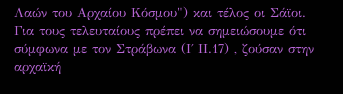Λαών του Αρχαίου Κόσμου") και τέλος οι Σάϊοι. Για τους τελευταίους πρέπει να σημειώσουμε ότι σύμφωνα με τον Στράβωνα (Ι΄ ΙΙ.17) , ζούσαν στην αρχαϊκή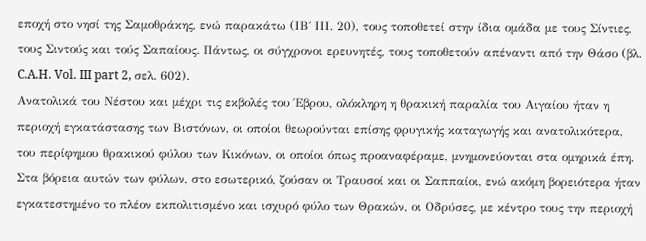εποχή στο νησί της Σαμοθράκης, ενώ παρακάτω (ΙΒ΄ ΙΙΙ. 20), τους τοποθετεί στην ίδια ομάδα με τους Σίντιες, τους Σιντούς και τούς Σαπαίους. Πάντως, οι σύγχρονοι ερευνητές, τους τοποθετούν απέναντι από την Θάσο (βλ. C.A.H. Vol. III part 2, σελ. 602).
Ανατολικά του Νέστου και μέχρι τις εκβολές του Έβρου, ολόκληρη η θρακική παραλία του Αιγαίου ήταν η περιοχή εγκατάστασης των Βιστόνων, οι οποίοι θεωρούνται επίσης φρυγικής καταγωγής και ανατολικότερα, του περίφημου θρακικού φύλου των Κικόνων, οι οποίοι όπως προαναφέραμε, μνημονεύονται στα ομηρικά έπη.
Στα βόρεια αυτών των φύλων, στο εσωτερικό, ζούσαν οι Τραυσοί και οι Σαππαίοι, ενώ ακόμη βορειότερα ήταν εγκατεστημένο το πλέον εκπολιτισμένο και ισχυρό φύλο των Θρακών, οι Οδρύσες, με κέντρο τους την περιοχή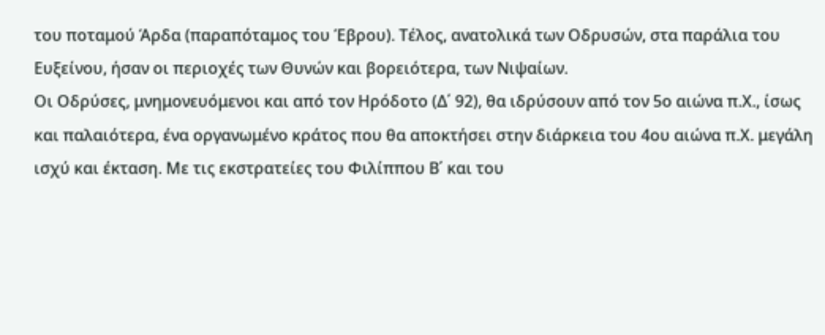του ποταμού Άρδα (παραπόταμος του Έβρου). Τέλος, ανατολικά των Οδρυσών, στα παράλια του Ευξείνου, ήσαν οι περιοχές των Θυνών και βορειότερα, των Νιψαίων.
Οι Οδρύσες, μνημονευόμενοι και από τον Ηρόδοτο (Δ΄ 92), θα ιδρύσουν από τον 5ο αιώνα π.Χ., ίσως και παλαιότερα, ένα οργανωμένο κράτος που θα αποκτήσει στην διάρκεια του 4ου αιώνα π.Χ. μεγάλη ισχύ και έκταση. Με τις εκστρατείες του Φιλίππου Β΄ και του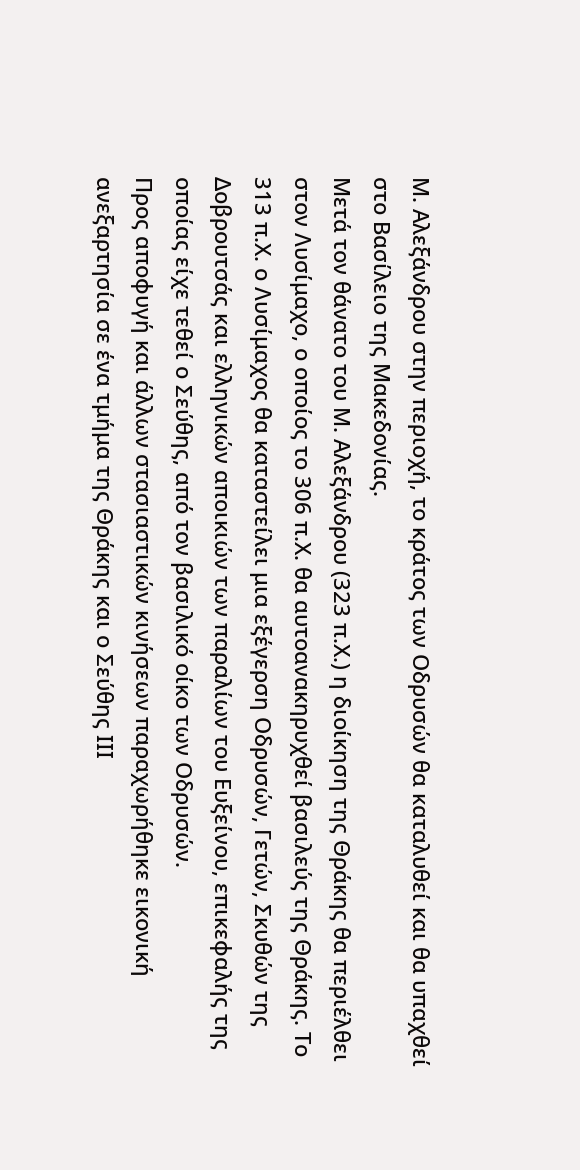Μ. Αλεξάνδρου στην περιοχή, το κράτος των Οδρυσών θα καταλυθεί και θα υπαχθεί στο Βασίλειο της Μακεδονίας.
Μετά τον θάνατο του Μ. Αλεξάνδρου (323 π.Χ.) η διοίκηση της Θράκης θα περιέλθει στον Λυσίμαχο, ο οποίος το 306 π.Χ. θα αυτοανακηρυχθεί βασιλεύς της Θράκης. Το 313 π.Χ. ο Λυσίμαχος θα καταστείλει μια εξέγερση Οδρυσών, Γετών, Σκυθών της Δοβρουτσάς και ελληνικών αποικιών των παραλίων του Ευξείνου, επικεφαλής της οποίας είχε τεθεί ο Σεύθης, από τον βασιλικό οίκο των Οδρυσών.
Προς αποφυγή και άλλων στασιαστικών κινήσεων παραχωρήθηκε εικονική ανεξαρτησία σε ένα τμήμα της Θράκης και ο Σεύθης ΙΙΙ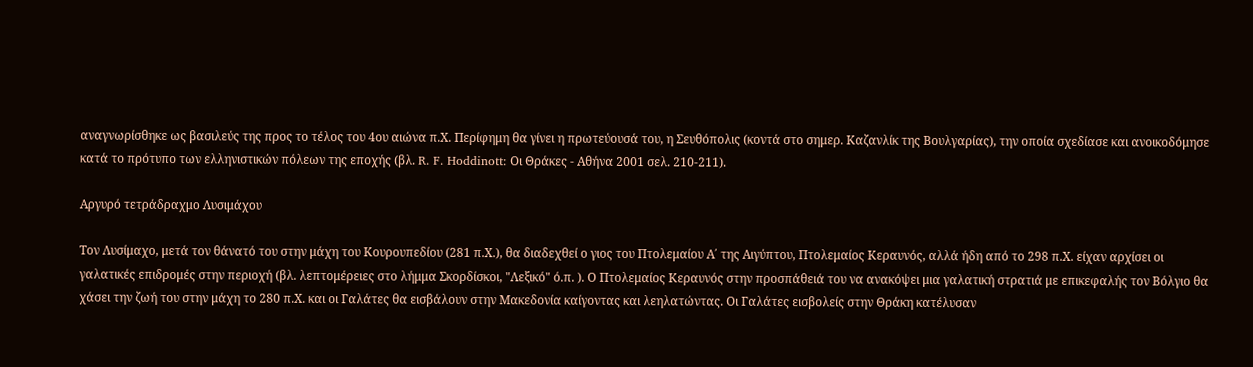αναγνωρίσθηκε ως βασιλεύς της προς το τέλος του 4ου αιώνα π.Χ. Περίφημη θα γίνει η πρωτεύουσά του, η Σευθόπολις (κοντά στο σημερ. Καζανλίκ της Βουλγαρίας), την οποία σχεδίασε και ανοικοδόμησε κατά το πρότυπο των ελληνιστικών πόλεων της εποχής (βλ. R. F. Hoddinott: Οι Θράκες - Αθήνα 2001 σελ. 210-211).

Αργυρό τετράδραχμο Λυσιμάχου

Τον Λυσίμαχο, μετά τον θάνατό του στην μάχη του Κουρουπεδίου (281 π.Χ.), θα διαδεχθεί ο γιoς του Πτολεμαίου Α΄ της Αιγύπτου, Πτολεμαίος Κεραυνός, αλλά ήδη από το 298 π.Χ. είχαν αρχίσει οι γαλατικές επιδρομές στην περιοχή (βλ. λεπτομέρειες στο λήμμα Σκορδίσκοι, "Λεξικό" ό.π. ). Ο Πτολεμαίος Κεραυνός στην προσπάθειά του να ανακόψει μια γαλατική στρατιά με επικεφαλής τον Βόλγιο θα χάσει την ζωή του στην μάχη το 280 π.Χ. και οι Γαλάτες θα εισβάλουν στην Μακεδονία καίγοντας και λεηλατώντας. Οι Γαλάτες εισβολείς στην Θράκη κατέλυσαν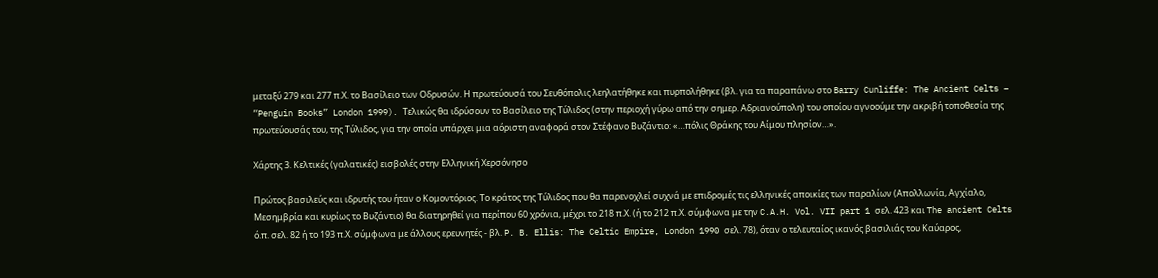μεταξύ 279 και 277 π.Χ. το Βασίλειο των Οδρυσών. Η πρωτεύουσά του Σευθόπολις λεηλατήθηκε και πυρπολήθηκε (βλ. για τα παραπάνω στο Barry Cunliffe: The Ancient Celts – “Penguin Books” London 1999). Τελικώς θα ιδρύσουν το Βασίλειο της Τύλιδος (στην περιοχή γύρω από την σημερ. Αδριανούπολη) του οποίου αγνοούμε την ακριβή τοποθεσία της πρωτεύουσάς του, της Τύλιδος, για την οποία υπάρχει μια αόριστη αναφορά στον Στέφανο Βυζάντιο: «…πόλις Θράκης του Αίμου πλησίον…».

Χάρτης 3. Κελτικές (γαλατικές) εισβολές στην Ελληνική Χερσόνησο

Πρώτος βασιλεύς και ιδρυτής του ήταν ο Κομοντόριος. Το κράτος της Τύλιδος που θα παρενοχλεί συχνά με επιδρομές τις ελληνικές αποικίες των παραλίων (Απολλωνία, Αγχίαλο, Μεσημβρία και κυρίως το Βυζάντιο) θα διατηρηθεί για περίπου 60 χρόνια, μέχρι το 218 π.Χ. (ή το 212 π.Χ. σύμφωνα με την C.A.H. Vol. VII part 1 σελ. 423 και The ancient Celts ό.π. σελ. 82 ή το 193 π.Χ. σύμφωνα με άλλους ερευνητές - βλ. P. B. Ellis: The Celtic Empire, London 1990 σελ. 78), όταν ο τελευταίος ικανός βασιλιάς του Καύαρος,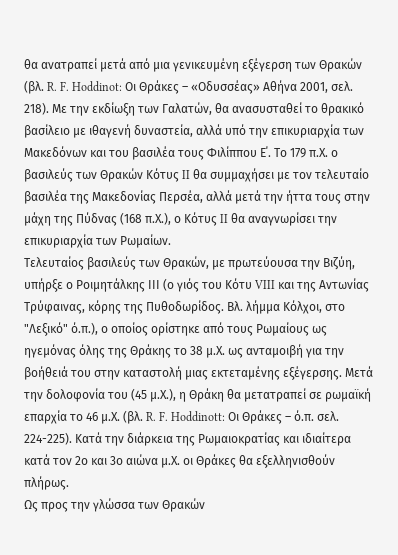θα ανατραπεί μετά από μια γενικευμένη εξέγερση των Θρακών (βλ. R. F. Hoddinot: Οι Θράκες – «Οδυσσέας» Αθήνα 2001, σελ. 218). Με την εκδίωξη των Γαλατών, θα ανασυσταθεί το θρακικό βασίλειο με ιθαγενή δυναστεία, αλλά υπό την επικυριαρχία των Μακεδόνων και του βασιλέα τους Φιλίππου Ε΄. Το 179 π.Χ. ο βασιλεύς των Θρακών Κότυς II θα συμμαχήσει με τον τελευταίο βασιλέα της Μακεδονίας Περσέα, αλλά μετά την ήττα τους στην μάχη της Πύδνας (168 π.Χ.), ο Κότυς II θα αναγνωρίσει την επικυριαρχία των Ρωμαίων.
Τελευταίος βασιλεύς των Θρακών, με πρωτεύουσα την Βιζύη, υπήρξε ο Ροιμητάλκης ΙΙΙ (ο γιός του Κότυ VIII και της Αντωνίας Τρύφαινας, κόρης της Πυθοδωρίδος. Βλ. λήμμα Κόλχοι, στο "Λεξικό" ό.π.), ο οποίος ορίστηκε από τους Ρωμαίους ως ηγεμόνας όλης της Θράκης το 38 μ.Χ. ως ανταμοιβή για την βοήθειά του στην καταστολή μιας εκτεταμένης εξέγερσης. Μετά την δολοφονία του (45 μ.Χ.), η Θράκη θα μετατραπεί σε ρωμαϊκή επαρχία το 46 μ.Χ. (βλ. R. F. Hoddinott: Οι Θράκες – ό.π. σελ. 224-225). Κατά την διάρκεια της Ρωμαιοκρατίας και ιδιαίτερα κατά τον 2ο και 3ο αιώνα μ.Χ. οι Θράκες θα εξελληνισθούν πλήρως.
Ως προς την γλώσσα των Θρακών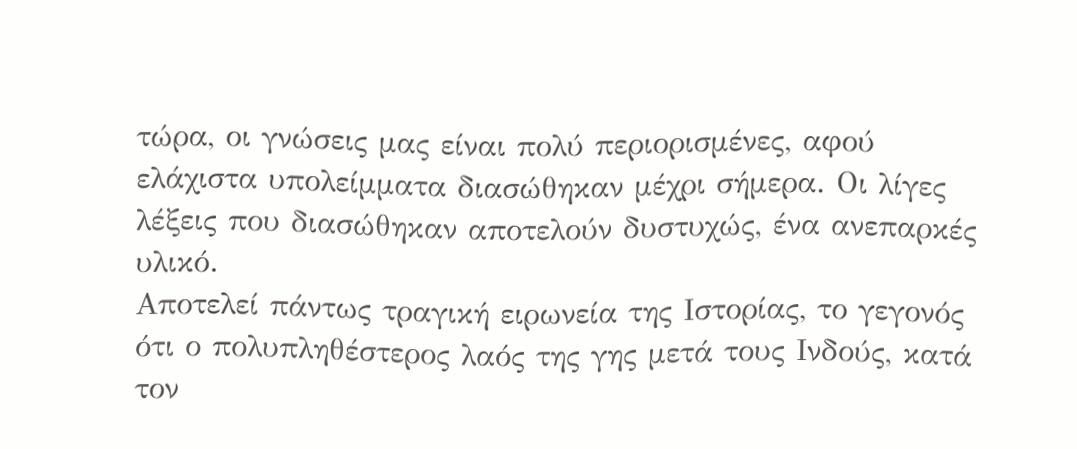τώρα, οι γνώσεις μας είναι πολύ περιορισμένες, αφού ελάχιστα υπολείμματα διασώθηκαν μέχρι σήμερα. Οι λίγες λέξεις που διασώθηκαν αποτελούν δυστυχώς, ένα ανεπαρκές υλικό.
Αποτελεί πάντως τραγική ειρωνεία της Ιστορίας, το γεγονός ότι ο πολυπληθέστερος λαός της γης μετά τους Ινδούς, κατά τον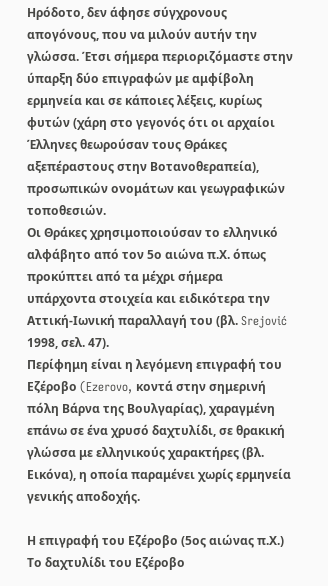Ηρόδοτο, δεν άφησε σύγχρονους απογόνους, που να μιλούν αυτήν την γλώσσα. Έτσι σήμερα περιοριζόμαστε στην ύπαρξη δύο επιγραφών με αμφίβολη ερμηνεία και σε κάποιες λέξεις, κυρίως φυτών (χάρη στο γεγονός ότι οι αρχαίοι Έλληνες θεωρούσαν τους Θράκες αξεπέραστους στην Βοτανοθεραπεία), προσωπικών ονομάτων και γεωγραφικών τοποθεσιών.
Οι Θράκες χρησιμοποιούσαν το ελληνικό αλφάβητο από τον 5ο αιώνα π.Χ. όπως προκύπτει από τα μέχρι σήμερα υπάρχοντα στοιχεία και ειδικότερα την Αττική-Ιωνική παραλλαγή του (βλ. Srejović 1998, σελ. 47).
Περίφημη είναι η λεγόμενη επιγραφή του Εζέροβο (Ezerovo, κοντά στην σημερινή πόλη Βάρνα της Βουλγαρίας), χαραγμένη επάνω σε ένα χρυσό δαχτυλίδι, σε θρακική γλώσσα με ελληνικούς χαρακτήρες (βλ. Εικόνα), η οποία παραμένει χωρίς ερμηνεία γενικής αποδοχής.

Η επιγραφή του Εζέροβο (5ος αιώνας π.Χ.)
Το δαχτυλίδι του Εζέροβο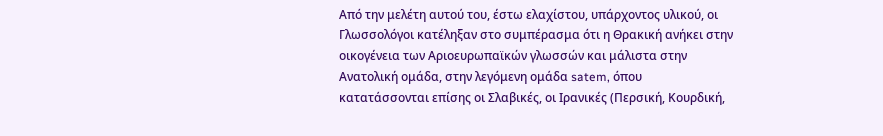Από την μελέτη αυτού του, έστω ελαχίστου, υπάρχοντος υλικού, οι Γλωσσολόγοι κατέληξαν στο συμπέρασμα ότι η Θρακική ανήκει στην οικογένεια των Αριοευρωπαϊκών γλωσσών και μάλιστα στην Ανατολική ομάδα, στην λεγόμενη ομάδα satem, όπου κατατάσσονται επίσης οι Σλαβικές, οι Ιρανικές (Περσική, Κουρδική,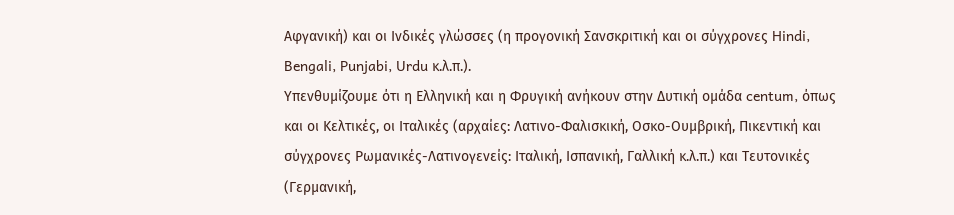Αφγανική) και οι Ινδικές γλώσσες (η προγονική Σανσκριτική και οι σύγχρονες Hindi, Bengali, Punjabi, Urdu κ.λ.π.).
Υπενθυμίζουμε ότι η Ελληνική και η Φρυγική ανήκουν στην Δυτική ομάδα centum, όπως και οι Κελτικές, οι Ιταλικές (αρχαίες: Λατινο-Φαλισκική, Οσκο-Ουμβρική, Πικεντική και σύγχρονες Ρωμανικές-Λατινογενείς: Ιταλική, Ισπανική, Γαλλική κ.λ.π.) και Τευτονικές (Γερμανική,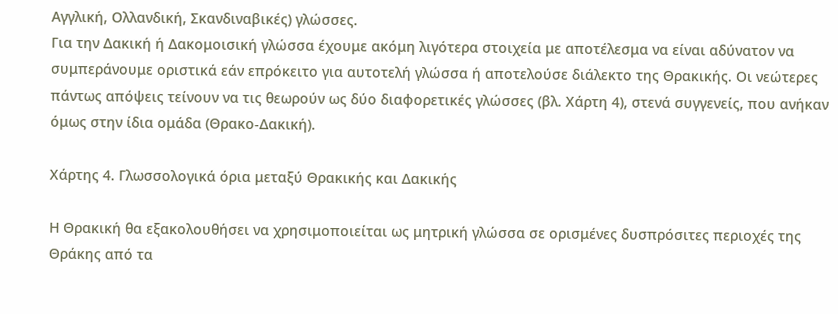Αγγλική, Ολλανδική, Σκανδιναβικές) γλώσσες.
Για την Δακική ή Δακομοισική γλώσσα έχουμε ακόμη λιγότερα στοιχεία με αποτέλεσμα να είναι αδύνατον να συμπεράνουμε οριστικά εάν επρόκειτο για αυτοτελή γλώσσα ή αποτελούσε διάλεκτο της Θρακικής. Οι νεώτερες πάντως απόψεις τείνουν να τις θεωρούν ως δύο διαφορετικές γλώσσες (βλ. Χάρτη 4), στενά συγγενείς, που ανήκαν όμως στην ίδια ομάδα (Θρακο-Δακική).

Χάρτης 4. Γλωσσολογικά όρια μεταξύ Θρακικής και Δακικής

Η Θρακική θα εξακολουθήσει να χρησιμοποιείται ως μητρική γλώσσα σε ορισμένες δυσπρόσιτες περιοχές της Θράκης από τα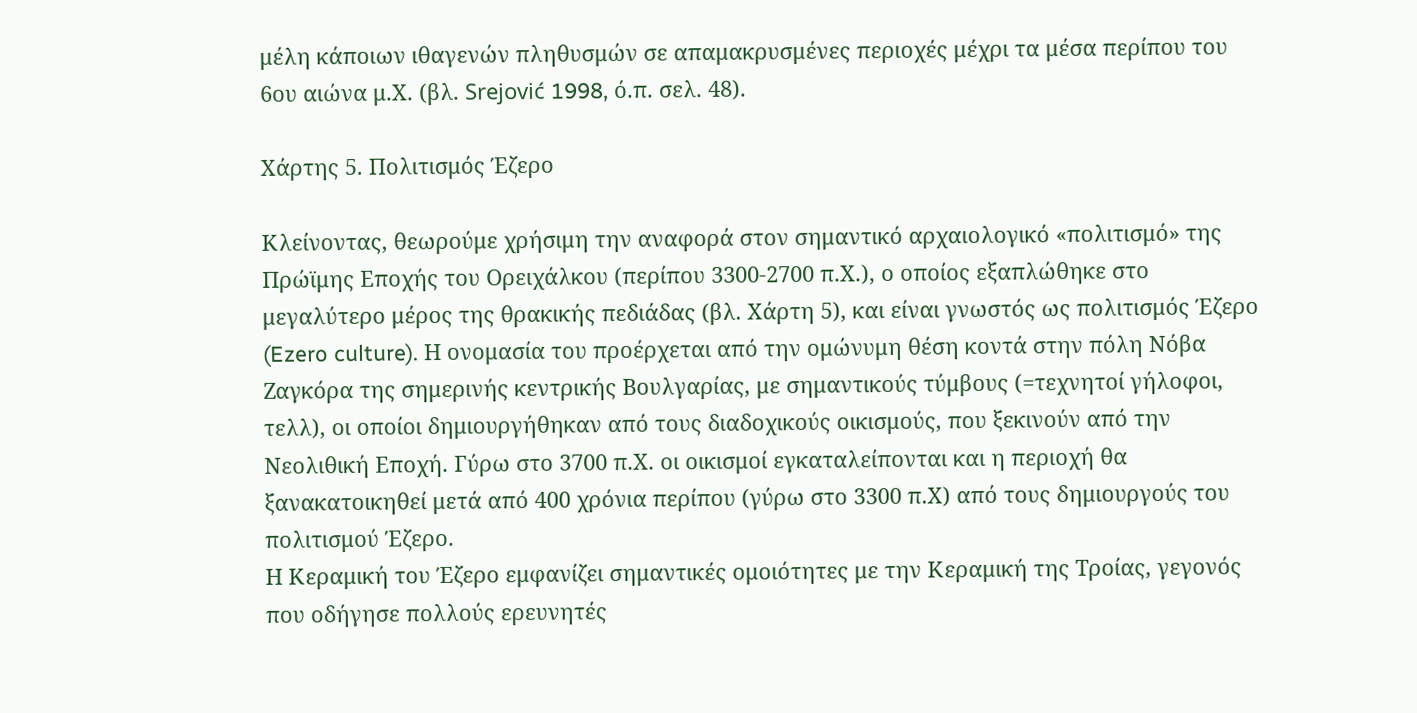μέλη κάποιων ιθαγενών πληθυσμών σε απαμακρυσμένες περιοχές μέχρι τα μέσα περίπου του 6ου αιώνα μ.Χ. (βλ. Srejović 1998, ό.π. σελ. 48).

Χάρτης 5. Πολιτισμός Έζερο

Κλείνοντας, θεωρούμε χρήσιμη την αναφορά στον σημαντικό αρχαιολογικό «πολιτισμό» της Πρώϊμης Εποχής του Ορειχάλκου (περίπου 3300-2700 π.Χ.), ο οποίος εξαπλώθηκε στο μεγαλύτερο μέρος της θρακικής πεδιάδας (βλ. Χάρτη 5), και είναι γνωστός ως πολιτισμός Έζερο (Ezero culture). Η ονομασία του προέρχεται από την ομώνυμη θέση κοντά στην πόλη Νόβα Ζαγκόρα της σημερινής κεντρικής Βουλγαρίας, με σημαντικούς τύμβους (=τεχνητοί γήλοφοι, τελλ), οι οποίοι δημιουργήθηκαν από τους διαδοχικούς οικισμούς, που ξεκινούν από την Νεολιθική Εποχή. Γύρω στο 3700 π.Χ. οι οικισμοί εγκαταλείπονται και η περιοχή θα ξανακατοικηθεί μετά από 400 χρόνια περίπου (γύρω στο 3300 π.Χ) από τους δημιουργούς του πολιτισμού Έζερο.
Η Κεραμική του Έζερο εμφανίζει σημαντικές ομοιότητες με την Κεραμική της Τροίας, γεγονός που οδήγησε πολλούς ερευνητές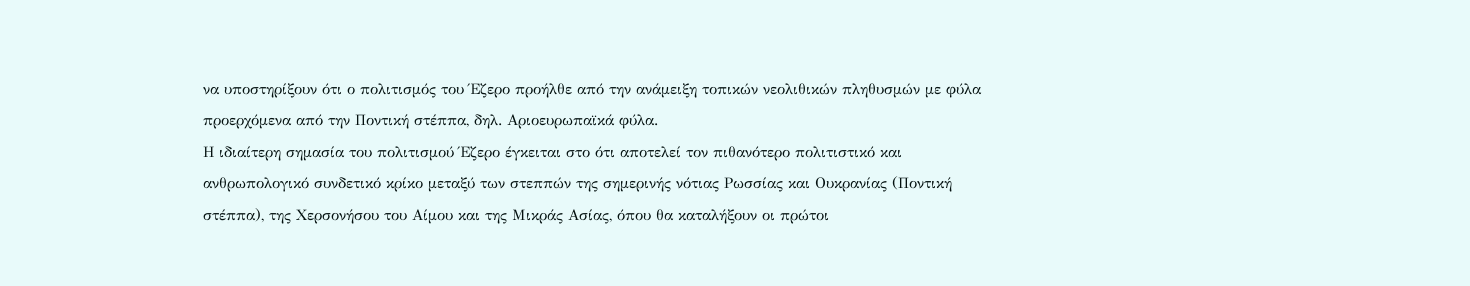να υποστηρίξουν ότι ο πολιτισμός του Έζερο προήλθε από την ανάμειξη τοπικών νεολιθικών πληθυσμών με φύλα προερχόμενα από την Ποντική στέππα, δηλ. Αριοευρωπαϊκά φύλα.
Η ιδιαίτερη σημασία του πολιτισμού Έζερο έγκειται στο ότι αποτελεί τον πιθανότερο πολιτιστικό και ανθρωπολογικό συνδετικό κρίκο μεταξύ των στεππών της σημερινής νότιας Ρωσσίας και Ουκρανίας (Ποντική στέππα), της Χερσονήσου του Αίμου και της Μικράς Ασίας, όπου θα καταλήξουν οι πρώτοι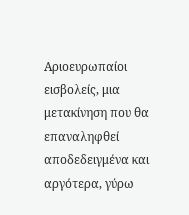Αριοευρωπαίοι εισβολείς, μια μετακίνηση που θα επαναληφθεί αποδεδειγμένα και αργότερα, γύρω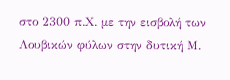στο 2300 π.Χ. με την εισβολή των Λουβικών φύλων στην δυτική Μ.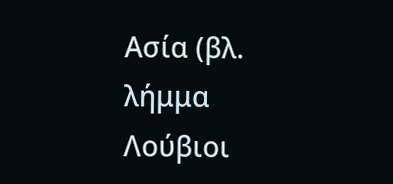Ασία (βλ. λήμμα Λούβιοι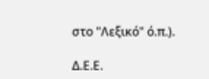στο "Λεξικό" ό.π.).

Δ.Ε.Ε.